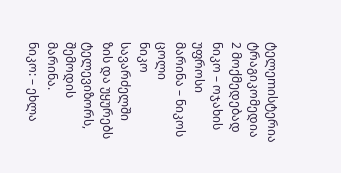ტელეmისტერია
ტრაგიკომედია 2 მოქმედებად
ნიკო – ოჯახის უფროსი
მარინა – ნიკოს ცოლი
ნიკო სავარძელში ზის და უყურებს ტელევიზორს, შემოდის მარინა.
ნიკო: – ეხლა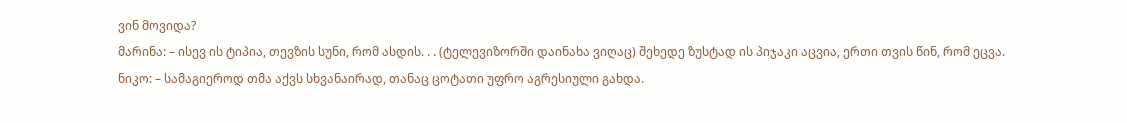ვინ მოვიდა?
მარინა: – ისევ ის ტიპია, თევზის სუნი, რომ ასდის. . . (ტელევიზორში დაინახა ვიღაც) შეხედე ზუსტად ის პიჯაკი აცვია, ერთი თვის წინ, რომ ეცვა.
ნიკო: – სამაგიეროდ თმა აქვს სხვანაირად, თანაც ცოტათი უფრო აგრესიული გახდა.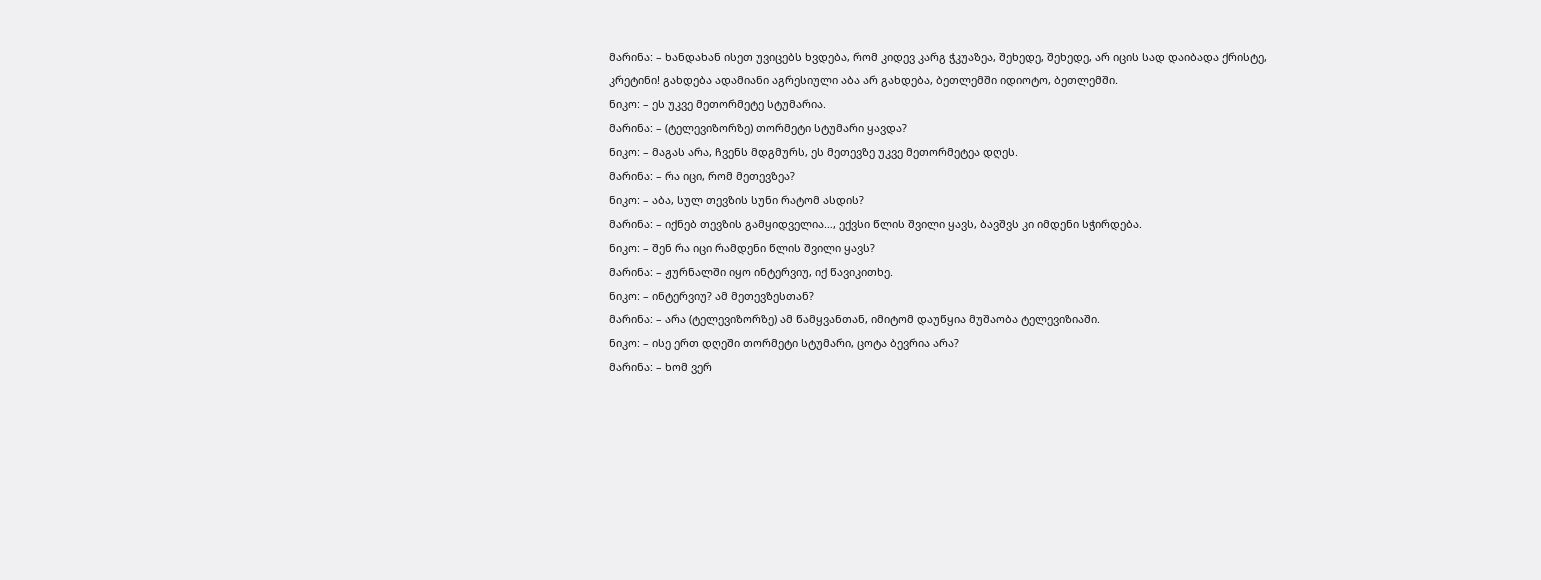მარინა: – ხანდახან ისეთ უვიცებს ხვდება, რომ კიდევ კარგ ჭკუაზეა, შეხედე, შეხედე, არ იცის სად დაიბადა ქრისტე, კრეტინი! გახდება ადამიანი აგრესიული აბა არ გახდება, ბეთლემში იდიოტო, ბეთლემში.
ნიკო: – ეს უკვე მეთორმეტე სტუმარია.
მარინა: – (ტელევიზორზე) თორმეტი სტუმარი ყავდა?
ნიკო: – მაგას არა, ჩვენს მდგმურს, ეს მეთევზე უკვე მეთორმეტეა დღეს.
მარინა: – რა იცი, რომ მეთევზეა?
ნიკო: – აბა, სულ თევზის სუნი რატომ ასდის?
მარინა: – იქნებ თევზის გამყიდველია…, ექვსი წლის შვილი ყავს, ბავშვს კი იმდენი სჭირდება.
ნიკო: – შენ რა იცი რამდენი წლის შვილი ყავს?
მარინა: – ჟურნალში იყო ინტერვიუ, იქ წავიკითხე.
ნიკო: – ინტერვიუ? ამ მეთევზესთან?
მარინა: – არა (ტელევიზორზე) ამ წამყვანთან, იმიტომ დაუწყია მუშაობა ტელევიზიაში.
ნიკო: – ისე ერთ დღეში თორმეტი სტუმარი, ცოტა ბევრია არა?
მარინა: – ხომ ვერ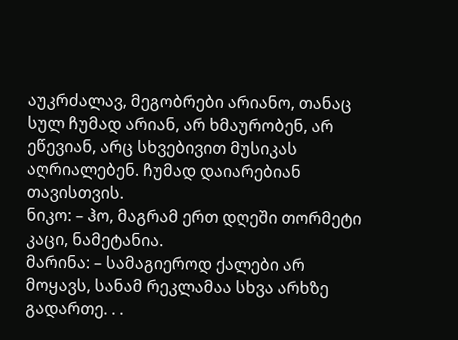აუკრძალავ, მეგობრები არიანო, თანაც სულ ჩუმად არიან, არ ხმაურობენ, არ ეწევიან, არც სხვებივით მუსიკას აღრიალებენ. ჩუმად დაიარებიან თავისთვის.
ნიკო: – ჰო, მაგრამ ერთ დღეში თორმეტი კაცი, ნამეტანია.
მარინა: – სამაგიეროდ ქალები არ მოყავს, სანამ რეკლამაა სხვა არხზე გადართე. . .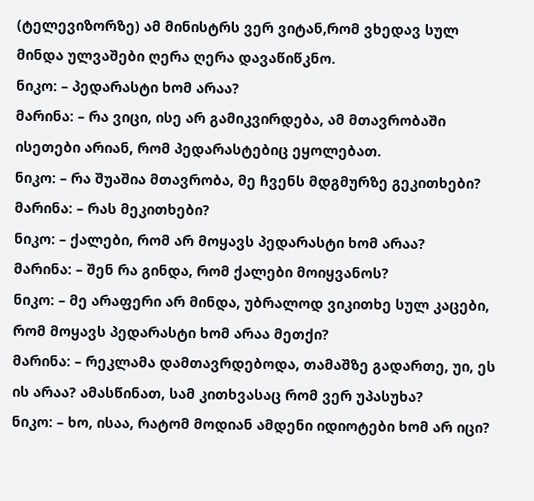(ტელევიზორზე) ამ მინისტრს ვერ ვიტან,რომ ვხედავ სულ მინდა ულვაშები ღერა ღერა დავაწიწკნო.
ნიკო: – პედარასტი ხომ არაა?
მარინა: – რა ვიცი, ისე არ გამიკვირდება, ამ მთავრობაში ისეთები არიან, რომ პედარასტებიც ეყოლებათ.
ნიკო: – რა შუაშია მთავრობა, მე ჩვენს მდგმურზე გეკითხები?
მარინა: – რას მეკითხები?
ნიკო: – ქალები, რომ არ მოყავს პედარასტი ხომ არაა?
მარინა: – შენ რა გინდა, რომ ქალები მოიყვანოს?
ნიკო: – მე არაფერი არ მინდა, უბრალოდ ვიკითხე სულ კაცები, რომ მოყავს პედარასტი ხომ არაა მეთქი?
მარინა: – რეკლამა დამთავრდებოდა, თამაშზე გადართე, უი, ეს ის არაა? ამასწინათ, სამ კითხვასაც რომ ვერ უპასუხა?
ნიკო: – ხო, ისაა, რატომ მოდიან ამდენი იდიოტები ხომ არ იცი?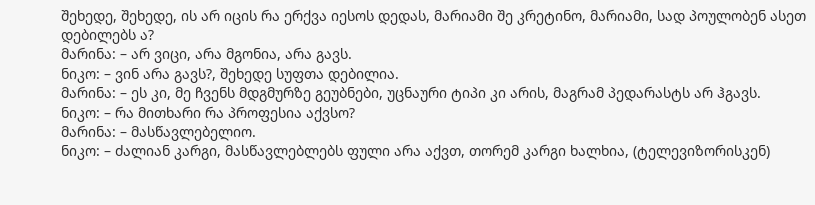შეხედე, შეხედე, ის არ იცის რა ერქვა იესოს დედას, მარიამი შე კრეტინო, მარიამი, სად პოულობენ ასეთ დებილებს ა?
მარინა: – არ ვიცი, არა მგონია, არა გავს.
ნიკო: – ვინ არა გავს?, შეხედე სუფთა დებილია.
მარინა: – ეს კი, მე ჩვენს მდგმურზე გეუბნები, უცნაური ტიპი კი არის, მაგრამ პედარასტს არ ჰგავს.
ნიკო: – რა მითხარი რა პროფესია აქვსო?
მარინა: – მასწავლებელიო.
ნიკო: – ძალიან კარგი, მასწავლებლებს ფული არა აქვთ, თორემ კარგი ხალხია, (ტელევიზორისკენ)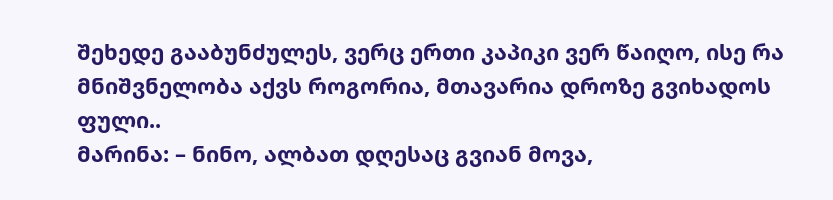შეხედე გააბუნძულეს, ვერც ერთი კაპიკი ვერ წაიღო, ისე რა მნიშვნელობა აქვს როგორია, მთავარია დროზე გვიხადოს ფული..
მარინა: – ნინო, ალბათ დღესაც გვიან მოვა,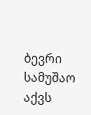ბევრი სამუშაო აქვს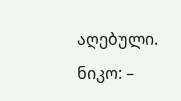აღებული.
ნიკო: –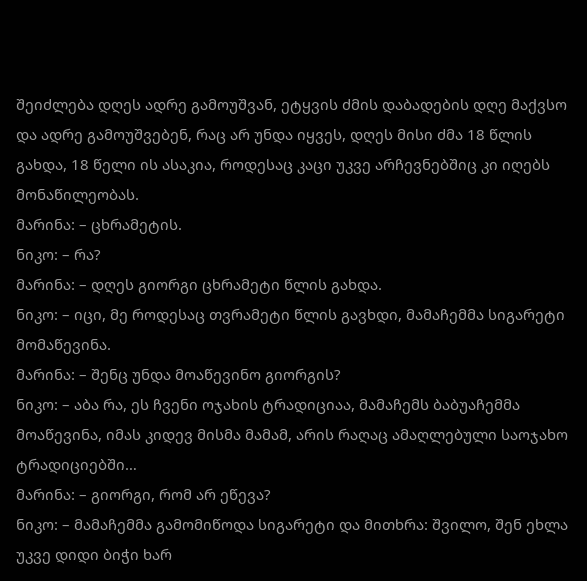შეიძლება დღეს ადრე გამოუშვან, ეტყვის ძმის დაბადების დღე მაქვსო და ადრე გამოუშვებენ, რაც არ უნდა იყვეს, დღეს მისი ძმა 18 წლის გახდა, 18 წელი ის ასაკია, როდესაც კაცი უკვე არჩევნებშიც კი იღებს მონაწილეობას.
მარინა: – ცხრამეტის.
ნიკო: – რა?
მარინა: – დღეს გიორგი ცხრამეტი წლის გახდა.
ნიკო: – იცი, მე როდესაც თვრამეტი წლის გავხდი, მამაჩემმა სიგარეტი მომაწევინა.
მარინა: – შენც უნდა მოაწევინო გიორგის?
ნიკო: – აბა რა, ეს ჩვენი ოჯახის ტრადიციაა, მამაჩემს ბაბუაჩემმა მოაწევინა, იმას კიდევ მისმა მამამ, არის რაღაც ამაღლებული საოჯახო ტრადიციებში…
მარინა: – გიორგი, რომ არ ეწევა?
ნიკო: – მამაჩემმა გამომიწოდა სიგარეტი და მითხრა: შვილო, შენ ეხლა უკვე დიდი ბიჭი ხარ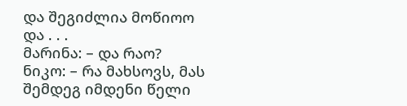და შეგიძლია მოწიოო და . . .
მარინა: – და რაო?
ნიკო: – რა მახსოვს, მას შემდეგ იმდენი წელი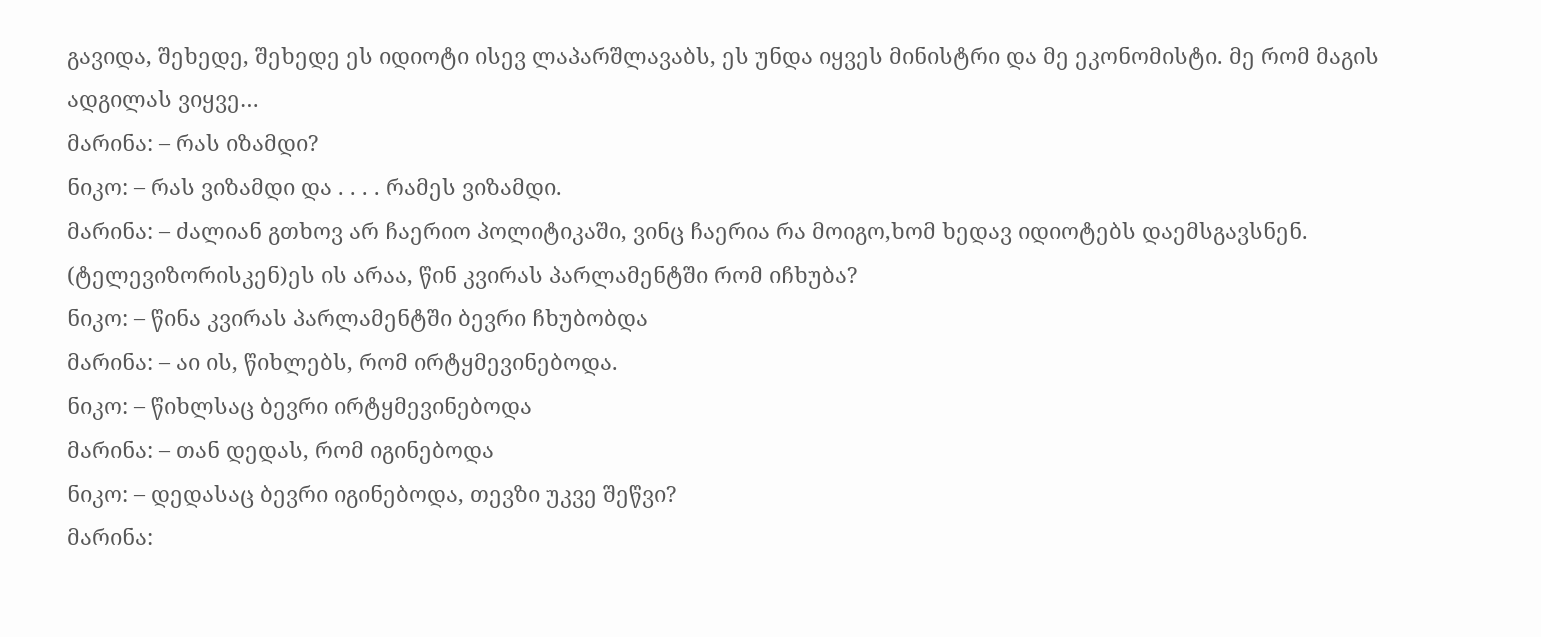გავიდა, შეხედე, შეხედე ეს იდიოტი ისევ ლაპარშლავაბს, ეს უნდა იყვეს მინისტრი და მე ეკონომისტი. მე რომ მაგის ადგილას ვიყვე…
მარინა: – რას იზამდი?
ნიკო: – რას ვიზამდი და . . . . რამეს ვიზამდი.
მარინა: – ძალიან გთხოვ არ ჩაერიო პოლიტიკაში, ვინც ჩაერია რა მოიგო,ხომ ხედავ იდიოტებს დაემსგავსნენ. (ტელევიზორისკენ)ეს ის არაა, წინ კვირას პარლამენტში რომ იჩხუბა?
ნიკო: – წინა კვირას პარლამენტში ბევრი ჩხუბობდა
მარინა: – აი ის, წიხლებს, რომ ირტყმევინებოდა.
ნიკო: – წიხლსაც ბევრი ირტყმევინებოდა
მარინა: – თან დედას, რომ იგინებოდა
ნიკო: – დედასაც ბევრი იგინებოდა, თევზი უკვე შეწვი?
მარინა: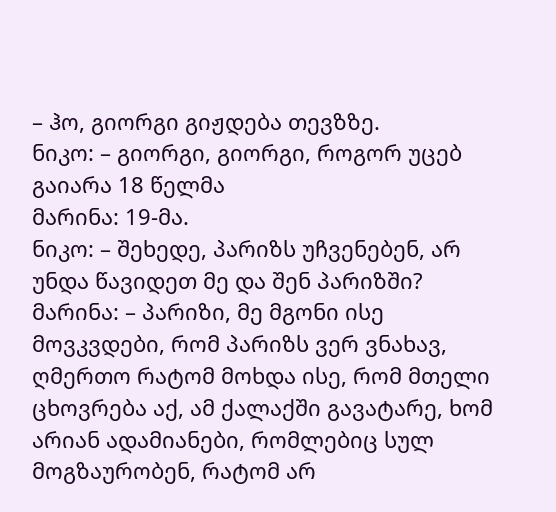– ჰო, გიორგი გიჟდება თევზზე.
ნიკო: – გიორგი, გიორგი, როგორ უცებ გაიარა 18 წელმა
მარინა: 19-მა.
ნიკო: – შეხედე, პარიზს უჩვენებენ, არ უნდა წავიდეთ მე და შენ პარიზში?
მარინა: – პარიზი, მე მგონი ისე მოვკვდები, რომ პარიზს ვერ ვნახავ, ღმერთო რატომ მოხდა ისე, რომ მთელი ცხოვრება აქ, ამ ქალაქში გავატარე, ხომ არიან ადამიანები, რომლებიც სულ მოგზაურობენ, რატომ არ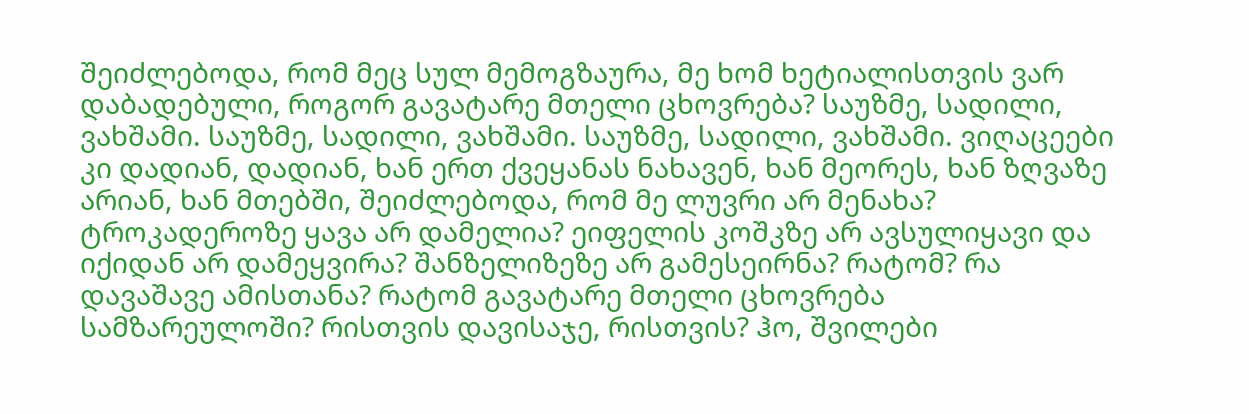შეიძლებოდა, რომ მეც სულ მემოგზაურა, მე ხომ ხეტიალისთვის ვარ დაბადებული, როგორ გავატარე მთელი ცხოვრება? საუზმე, სადილი, ვახშამი. საუზმე, სადილი, ვახშამი. საუზმე, სადილი, ვახშამი. ვიღაცეები კი დადიან, დადიან, ხან ერთ ქვეყანას ნახავენ, ხან მეორეს, ხან ზღვაზე არიან, ხან მთებში, შეიძლებოდა, რომ მე ლუვრი არ მენახა? ტროკადეროზე ყავა არ დამელია? ეიფელის კოშკზე არ ავსულიყავი და იქიდან არ დამეყვირა? შანზელიზეზე არ გამესეირნა? რატომ? რა დავაშავე ამისთანა? რატომ გავატარე მთელი ცხოვრება სამზარეულოში? რისთვის დავისაჯე, რისთვის? ჰო, შვილები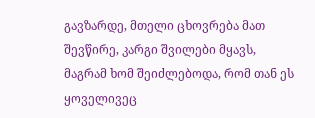გავზარდე, მთელი ცხოვრება მათ შევწირე, კარგი შვილები მყავს, მაგრამ ხომ შეიძლებოდა, რომ თან ეს ყოველივეც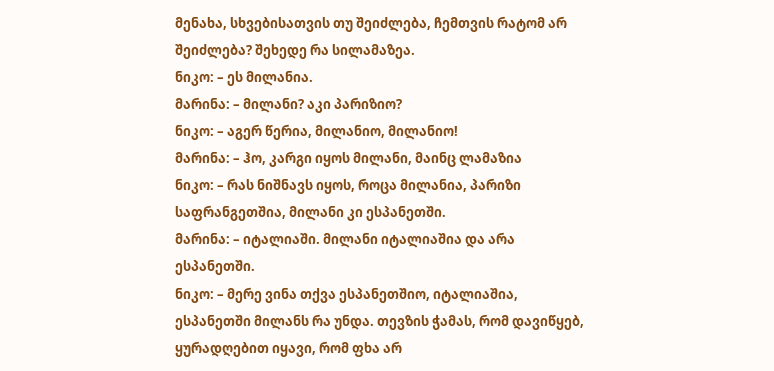მენახა, სხვებისათვის თუ შეიძლება, ჩემთვის რატომ არ შეიძლება? შეხედე რა სილამაზეა.
ნიკო: – ეს მილანია.
მარინა: – მილანი? აკი პარიზიო?
ნიკო: – აგერ წერია, მილანიო, მილანიო!
მარინა: – ჰო, კარგი იყოს მილანი, მაინც ლამაზია
ნიკო: – რას ნიშნავს იყოს, როცა მილანია, პარიზი საფრანგეთშია, მილანი კი ესპანეთში.
მარინა: – იტალიაში. მილანი იტალიაშია და არა ესპანეთში.
ნიკო: – მერე ვინა თქვა ესპანეთშიო, იტალიაშია, ესპანეთში მილანს რა უნდა. თევზის ჭამას, რომ დავიწყებ, ყურადღებით იყავი, რომ ფხა არ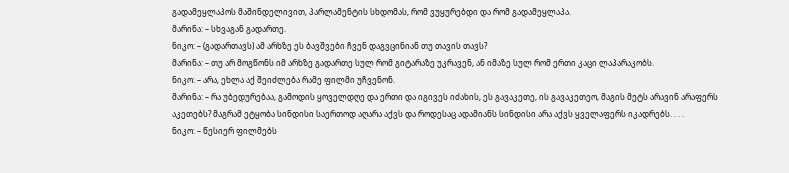გადამეყლაპოს მაშინდელივით, პარლამენტის სხდომას, რომ ვუყურებდი და რომ გადამეყლაპა.
მარინა: – სხვაგან გადართე.
ნიკო: – (გადართავს) ამ არხზე ეს ბავშვები ჩვენ დაგვცინიან თუ თავის თავს?
მარინა: – თუ არ მოგწონს იმ არხზე გადართე სულ რომ გიტარაზე უკრავენ, ან იმაზე სულ რომ ერთი კაცი ლაპარაკობს.
ნიკო: – არა, ეხლა აქ შეიძლება რამე ფილმი უჩვენონ.
მარინა: – რა უბედურებაა, გამოდის ყოველდღე და ერთი და იგივეს იძახის, ეს გავაკეთე, ის გავაკეთეო, მაგის მეტს არავინ არაფერს აკეთებს? მაგრამ ეტყობა სინდისი საერთოდ აღარა აქვს და როდესაც ადამიანს სინდისი არა აქვს ყველაფერს იკადრებს. . . .
ნიკო: – წესიერ ფილმებს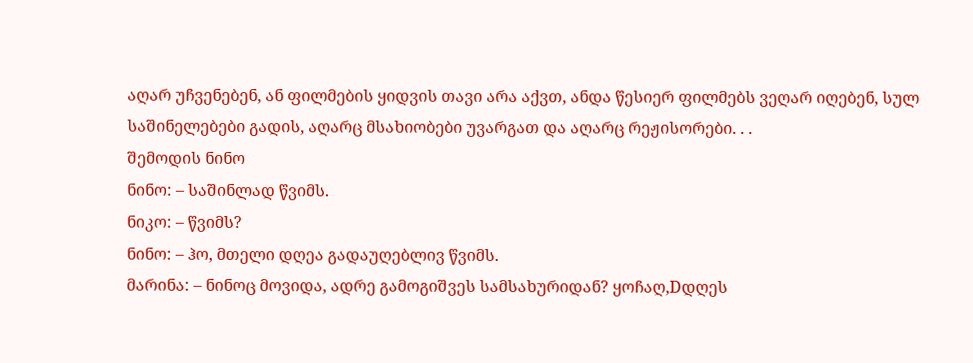აღარ უჩვენებენ, ან ფილმების ყიდვის თავი არა აქვთ, ანდა წესიერ ფილმებს ვეღარ იღებენ, სულ საშინელებები გადის, აღარც მსახიობები უვარგათ და აღარც რეჟისორები. . .
შემოდის ნინო
ნინო: – საშინლად წვიმს.
ნიკო: – წვიმს?
ნინო: – ჰო, მთელი დღეა გადაუღებლივ წვიმს.
მარინა: – ნინოც მოვიდა, ადრე გამოგიშვეს სამსახურიდან? ყოჩაღ,Dდღეს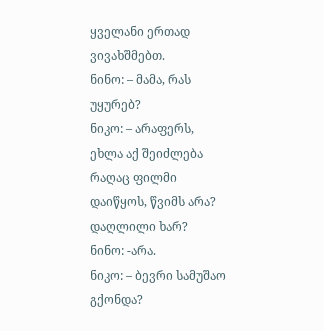ყველანი ერთად ვივახშმებთ.
ნინო: – მამა, რას უყურებ?
ნიკო: – არაფერს, ეხლა აქ შეიძლება რაღაც ფილმი დაიწყოს, წვიმს არა? დაღლილი ხარ?
ნინო: -არა.
ნიკო: – ბევრი სამუშაო გქონდა?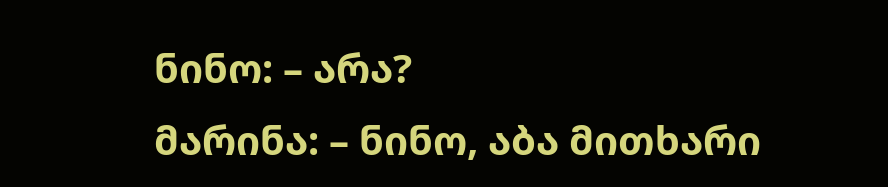ნინო: – არა?
მარინა: – ნინო, აბა მითხარი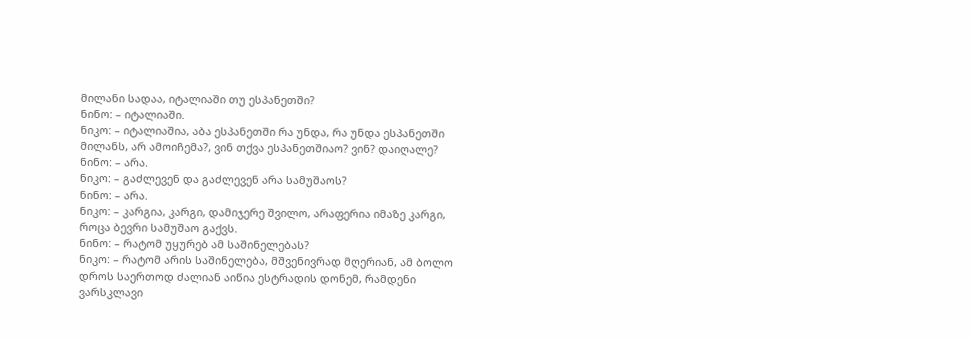მილანი სადაა, იტალიაში თუ ესპანეთში?
ნინო: – იტალიაში.
ნიკო: – იტალიაშია, აბა ესპანეთში რა უნდა, რა უნდა ესპანეთში მილანს, არ ამოიჩემა?, ვინ თქვა ესპანეთშიაო? ვინ? დაიღალე?
ნინო: – არა.
ნიკო: – გაძლევენ და გაძლევენ არა სამუშაოს?
ნინო: – არა.
ნიკო: – კარგია, კარგი, დამიჯერე შვილო, არაფერია იმაზე კარგი, როცა ბევრი სამუშაო გაქვს.
ნინო: – რატომ უყურებ ამ საშინელებას?
ნიკო: – რატომ არის საშინელება, მშვენივრად მღერიან, ამ ბოლო დროს საერთოდ ძალიან აიწია ესტრადის დონემ, რამდენი ვარსკლავი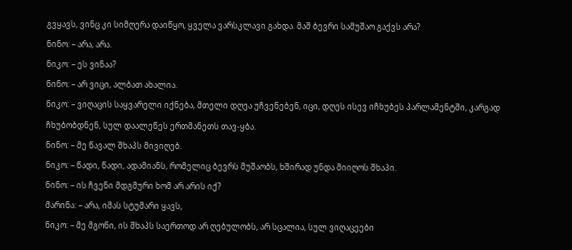გვყავს, ვინც კი სიმღერა დაიწყო, ყველა ვარსკლავი გახდა. მაშ ბევრი სამუშაო გაქვს არა?
ნინო: – არა, არა.
ნიკო: – ეს ვინაა?
ნინო: – არ ვიცი, ალბათ ახალია.
ნიკო: – ვიღაცის საყვარელი იქნება, მთელი დღეა უჩვენებენ, იცი, დღეს ისევ იჩხუბეს პარლამენტში, კარგად ჩხუბობდნენ, სულ დაალეწეს ერთმანეთს თავ-ყბა.
ნინო: – მე წავალ შხაპს მივიღებ.
ნიკო: – წადი, წადი, ადამიანს, რომელიც ბევრს მუშაობს, ხშირად უნდა მიიღოს შხაპი.
ნინო: – ის ჩვენი მდგმური ხომ არ არის იქ?
მარინა: – არა, იმას სტუმარი ყავს,
ნიკო: – მე მგონი, ის შხაპს საერთოდ არ ღებულობს, არ სცალია, სულ ვიღაცეები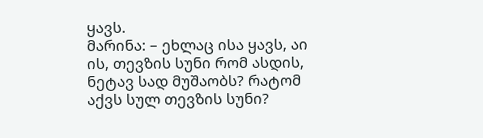ყავს.
მარინა: – ეხლაც ისა ყავს, აი ის, თევზის სუნი რომ ასდის, ნეტავ სად მუშაობს? რატომ აქვს სულ თევზის სუნი?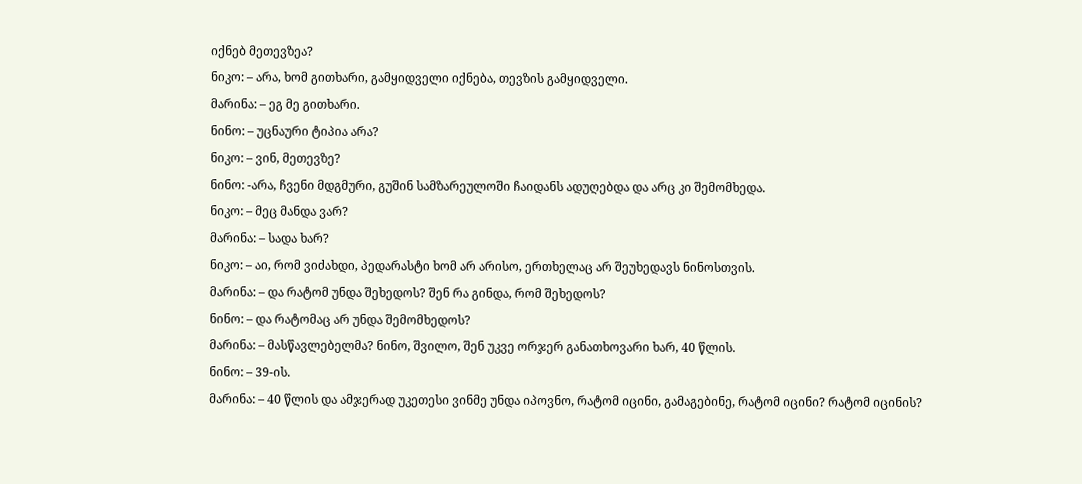იქნებ მეთევზეა?
ნიკო: – არა, ხომ გითხარი, გამყიდველი იქნება, თევზის გამყიდველი.
მარინა: – ეგ მე გითხარი.
ნინო: – უცნაური ტიპია არა?
ნიკო: – ვინ, მეთევზე?
ნინო: -არა, ჩვენი მდგმური, გუშინ სამზარეულოში ჩაიდანს ადუღებდა და არც კი შემომხედა.
ნიკო: – მეც მანდა ვარ?
მარინა: – სადა ხარ?
ნიკო: – აი, რომ ვიძახდი, პედარასტი ხომ არ არისო, ერთხელაც არ შეუხედავს ნინოსთვის.
მარინა: – და რატომ უნდა შეხედოს? შენ რა გინდა, რომ შეხედოს?
ნინო: – და რატომაც არ უნდა შემომხედოს?
მარინა: – მასწავლებელმა? ნინო, შვილო, შენ უკვე ორჯერ განათხოვარი ხარ, 40 წლის.
ნინო: – 39-ის.
მარინა: – 40 წლის და ამჯერად უკეთესი ვინმე უნდა იპოვნო, რატომ იცინი, გამაგებინე, რატომ იცინი? რატომ იცინის?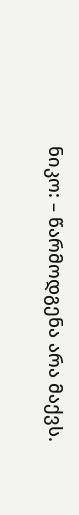ნიკო: – წარმოდგენა არა მაქვს.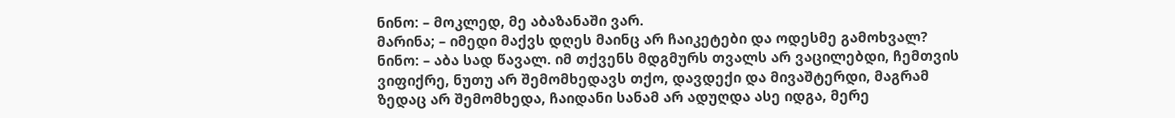ნინო: – მოკლედ, მე აბაზანაში ვარ.
მარინა; – იმედი მაქვს დღეს მაინც არ ჩაიკეტები და ოდესმე გამოხვალ?
ნინო: – აბა სად წავალ. იმ თქვენს მდგმურს თვალს არ ვაცილებდი, ჩემთვის ვიფიქრე, ნუთუ არ შემომხედავს თქო, დავდექი და მივაშტერდი, მაგრამ ზედაც არ შემომხედა, ჩაიდანი სანამ არ ადუღდა ასე იდგა, მერე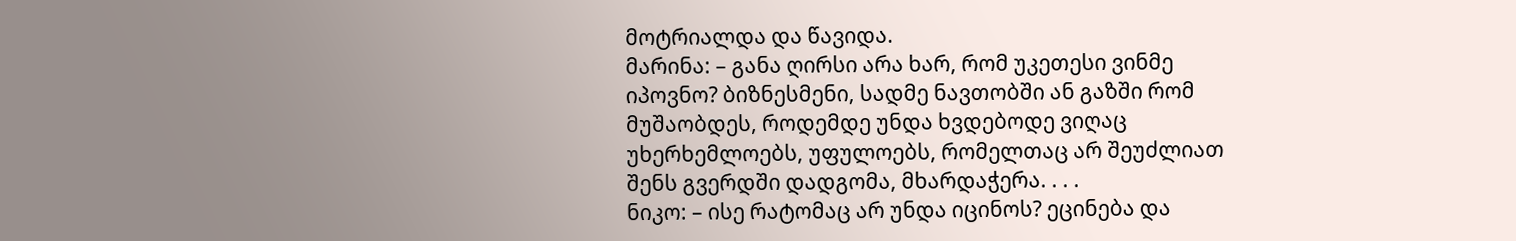მოტრიალდა და წავიდა.
მარინა: – განა ღირსი არა ხარ, რომ უკეთესი ვინმე იპოვნო? ბიზნესმენი, სადმე ნავთობში ან გაზში რომ მუშაობდეს, როდემდე უნდა ხვდებოდე ვიღაც უხერხემლოებს, უფულოებს, რომელთაც არ შეუძლიათ შენს გვერდში დადგომა, მხარდაჭერა. . . .
ნიკო: – ისე რატომაც არ უნდა იცინოს? ეცინება და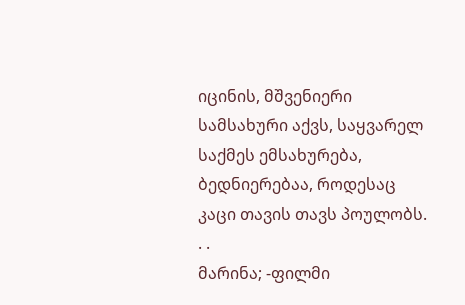იცინის, მშვენიერი სამსახური აქვს, საყვარელ საქმეს ემსახურება, ბედნიერებაა, როდესაც კაცი თავის თავს პოულობს. . .
მარინა; -ფილმი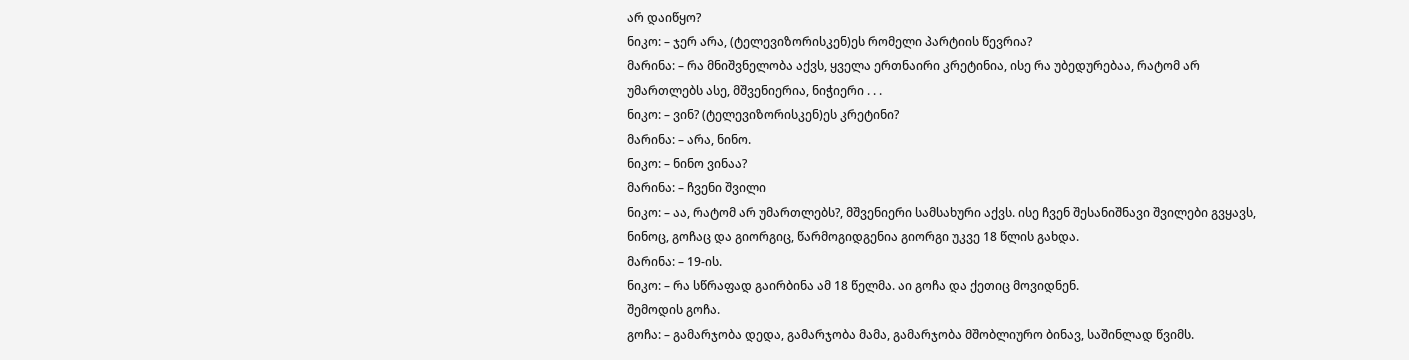არ დაიწყო?
ნიკო: – ჯერ არა, (ტელევიზორისკენ)ეს რომელი პარტიის წევრია?
მარინა: – რა მნიშვნელობა აქვს, ყველა ერთნაირი კრეტინია, ისე რა უბედურებაა, რატომ არ უმართლებს ასე, მშვენიერია, ნიჭიერი . . .
ნიკო: – ვინ? (ტელევიზორისკენ)ეს კრეტინი?
მარინა: – არა, ნინო.
ნიკო: – ნინო ვინაა?
მარინა: – ჩვენი შვილი
ნიკო: – აა, რატომ არ უმართლებს?, მშვენიერი სამსახური აქვს. ისე ჩვენ შესანიშნავი შვილები გვყავს, ნინოც, გოჩაც და გიორგიც, წარმოგიდგენია გიორგი უკვე 18 წლის გახდა.
მარინა: – 19-ის.
ნიკო: – რა სწრაფად გაირბინა ამ 18 წელმა. აი გოჩა და ქეთიც მოვიდნენ.
შემოდის გოჩა.
გოჩა: – გამარჯობა დედა, გამარჯობა მამა, გამარჯობა მშობლიურო ბინავ, საშინლად წვიმს.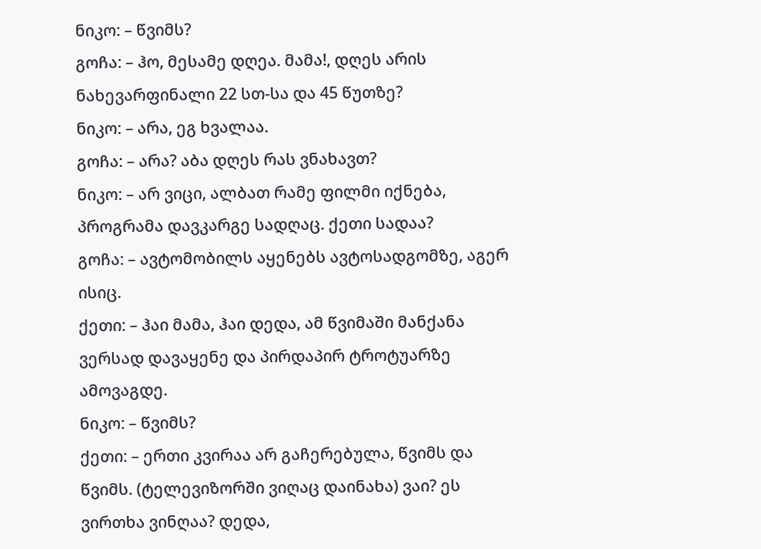ნიკო: – წვიმს?
გოჩა: – ჰო, მესამე დღეა. მამა!, დღეს არის ნახევარფინალი 22 სთ-სა და 45 წუთზე?
ნიკო: – არა, ეგ ხვალაა.
გოჩა: – არა? აბა დღეს რას ვნახავთ?
ნიკო: – არ ვიცი, ალბათ რამე ფილმი იქნება, პროგრამა დავკარგე სადღაც. ქეთი სადაა?
გოჩა: – ავტომობილს აყენებს ავტოსადგომზე, აგერ ისიც.
ქეთი: – ჰაი მამა, ჰაი დედა, ამ წვიმაში მანქანა ვერსად დავაყენე და პირდაპირ ტროტუარზე ამოვაგდე.
ნიკო: – წვიმს?
ქეთი: – ერთი კვირაა არ გაჩერებულა, წვიმს და წვიმს. (ტელევიზორში ვიღაც დაინახა) ვაი? ეს ვირთხა ვინღაა? დედა,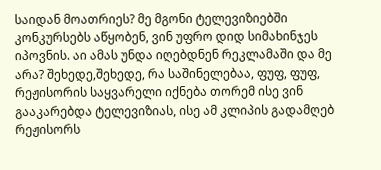საიდან მოათრიეს? მე მგონი ტელევიზიებში კონკურსებს აწყობენ, ვინ უფრო დიდ სიმახინჯეს იპოვნის. აი ამას უნდა იღებდნენ რეკლამაში და მე არა? შეხედე,შეხედე, რა საშინელებაა, ფუფ, ფუფ, რეჟისორის საყვარელი იქნება თორემ ისე ვინ გააკარებდა ტელევიზიას, ისე ამ კლიპის გადამღებ რეჟისორს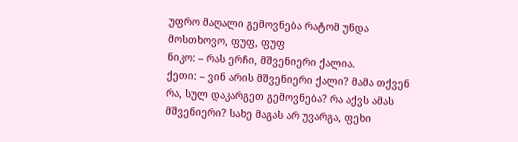უფრო მაღალი გემოვნება რატომ უნდა მოსთხოვო, ფუფ, ფუფ
ნიკო: – რას ერჩი, მშვენიერი ქალია.
ქეთი: – ვინ არის მშვენიერი ქალი? მამა თქვენ რა, სულ დაკარგეთ გემოვნება? რა აქვს ამას მშვენიერი? სახე მაგას არ უვარგა, ფეხი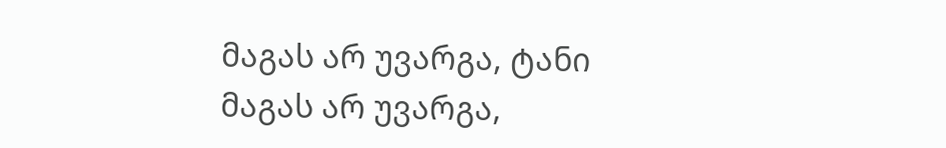მაგას არ უვარგა, ტანი მაგას არ უვარგა,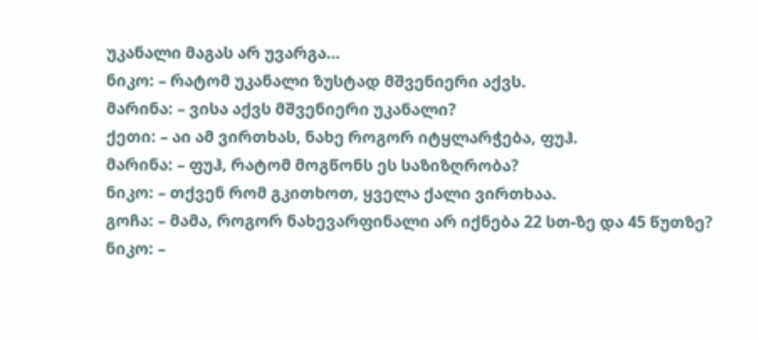უკანალი მაგას არ უვარგა…
ნიკო: – რატომ უკანალი ზუსტად მშვენიერი აქვს.
მარინა: – ვისა აქვს მშვენიერი უკანალი?
ქეთი: – აი ამ ვირთხას, ნახე როგორ იტყლარჭება, ფუჰ.
მარინა: – ფუჰ, რატომ მოგწონს ეს საზიზღრობა?
ნიკო: – თქვენ რომ გკითხოთ, ყველა ქალი ვირთხაა.
გოჩა: – მამა, როგორ ნახევარფინალი არ იქნება 22 სთ-ზე და 45 წუთზე?
ნიკო: –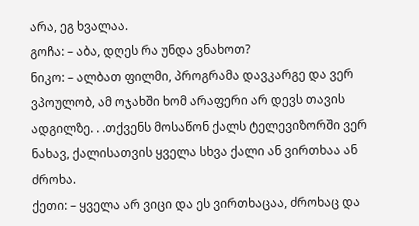არა, ეგ ხვალაა.
გოჩა: – აბა, დღეს რა უნდა ვნახოთ?
ნიკო: – ალბათ ფილმი, პროგრამა დავკარგე და ვერ ვპოულობ, ამ ოჯახში ხომ არაფერი არ დევს თავის ადგილზე. . .თქვენს მოსაწონ ქალს ტელევიზორში ვერ ნახავ, ქალისათვის ყველა სხვა ქალი ან ვირთხაა ან ძროხა.
ქეთი: – ყველა არ ვიცი და ეს ვირთხაცაა, ძროხაც და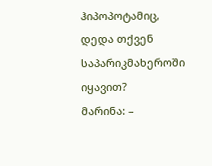ჰიპოპოტამიც, დედა თქვენ საპარიკმახეროში იყავით?
მარინა: –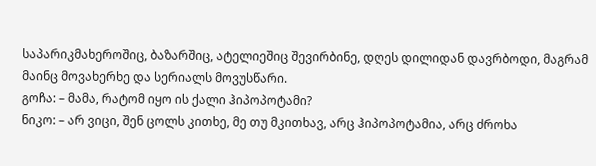საპარიკმახეროშიც, ბაზარშიც, ატელიეშიც შევირბინე, დღეს დილიდან დავრბოდი, მაგრამ მაინც მოვახერხე და სერიალს მოვუსწარი.
გოჩა: – მამა, რატომ იყო ის ქალი ჰიპოპოტამი?
ნიკო: – არ ვიცი, შენ ცოლს კითხე, მე თუ მკითხავ, არც ჰიპოპოტამია, არც ძროხა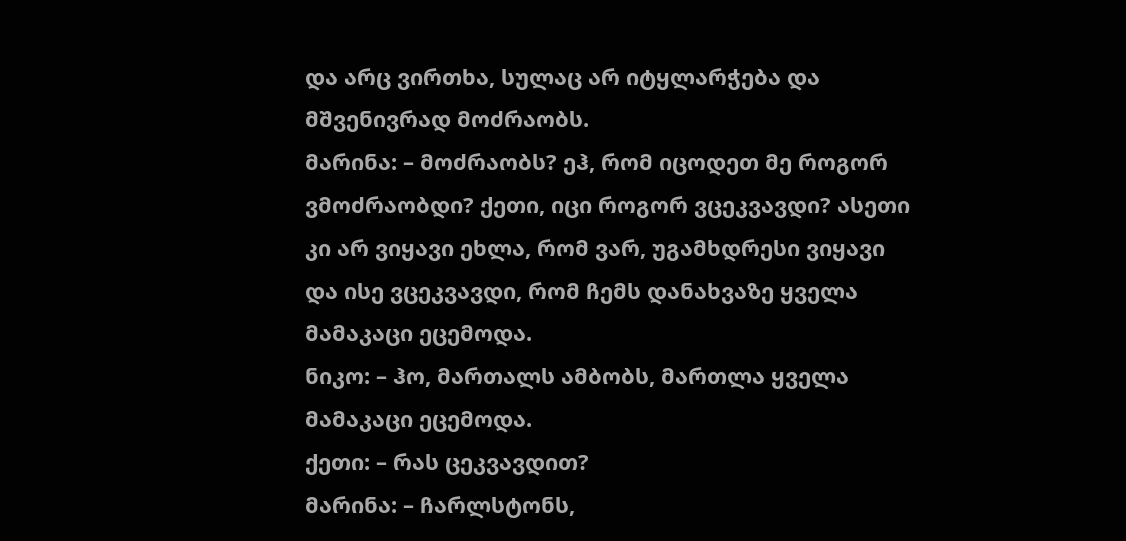და არც ვირთხა, სულაც არ იტყლარჭება და მშვენივრად მოძრაობს.
მარინა: – მოძრაობს? ეჰ, რომ იცოდეთ მე როგორ ვმოძრაობდი? ქეთი, იცი როგორ ვცეკვავდი? ასეთი კი არ ვიყავი ეხლა, რომ ვარ, უგამხდრესი ვიყავი და ისე ვცეკვავდი, რომ ჩემს დანახვაზე ყველა მამაკაცი ეცემოდა.
ნიკო: – ჰო, მართალს ამბობს, მართლა ყველა მამაკაცი ეცემოდა.
ქეთი: – რას ცეკვავდით?
მარინა: – ჩარლსტონს,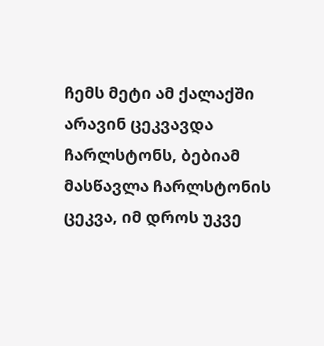ჩემს მეტი ამ ქალაქში არავინ ცეკვავდა ჩარლსტონს, ბებიამ მასწავლა ჩარლსტონის ცეკვა, იმ დროს უკვე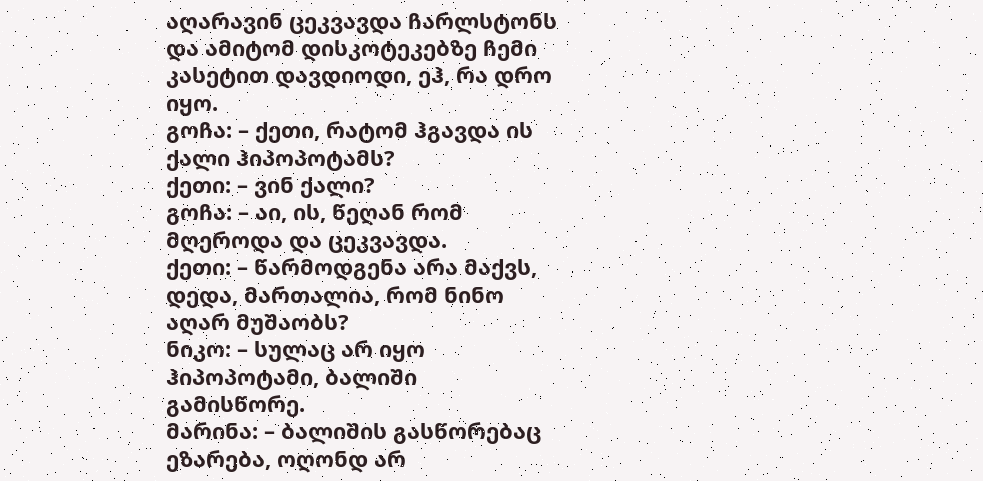აღარავინ ცეკვავდა ჩარლსტონს და ამიტომ დისკოტეკებზე ჩემი კასეტით დავდიოდი, ეჰ, რა დრო იყო.
გოჩა: – ქეთი, რატომ ჰგავდა ის ქალი ჰიპოპოტამს?
ქეთი: – ვინ ქალი?
გოჩა: – აი, ის, წეღან რომ მღეროდა და ცეკვავდა.
ქეთი: – წარმოდგენა არა მაქვს, დედა, მართალია, რომ ნინო აღარ მუშაობს?
ნიკო: – სულაც არ იყო ჰიპოპოტამი, ბალიში გამისწორე.
მარინა: – ბალიშის გასწორებაც ეზარება, ოღონდ არ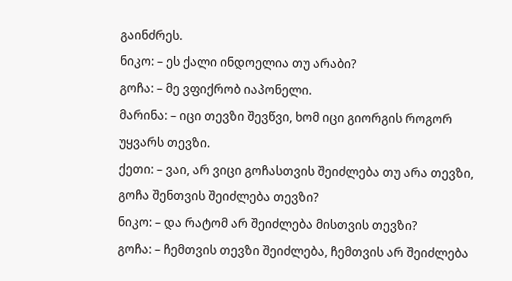გაინძრეს.
ნიკო: – ეს ქალი ინდოელია თუ არაბი?
გოჩა: – მე ვფიქრობ იაპონელი.
მარინა: – იცი თევზი შევწვი, ხომ იცი გიორგის როგორ უყვარს თევზი.
ქეთი: – ვაი, არ ვიცი გოჩასთვის შეიძლება თუ არა თევზი, გოჩა შენთვის შეიძლება თევზი?
ნიკო: – და რატომ არ შეიძლება მისთვის თევზი?
გოჩა: – ჩემთვის თევზი შეიძლება, ჩემთვის არ შეიძლება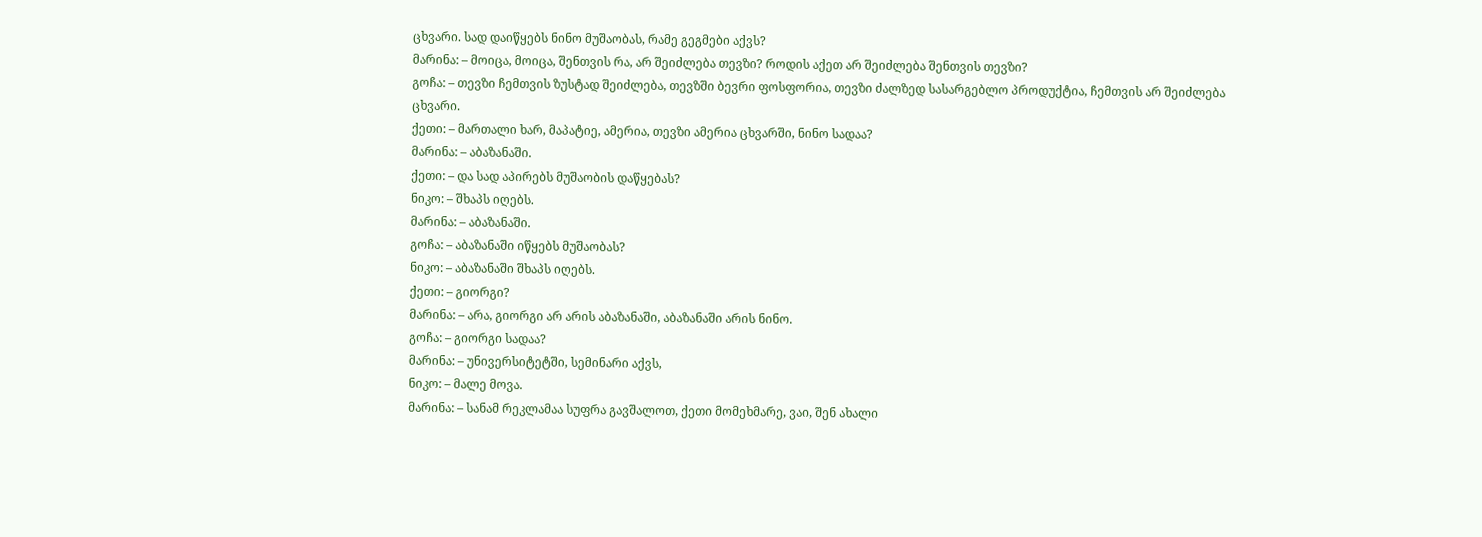ცხვარი. სად დაიწყებს ნინო მუშაობას, რამე გეგმები აქვს?
მარინა: – მოიცა, მოიცა, შენთვის რა, არ შეიძლება თევზი? როდის აქეთ არ შეიძლება შენთვის თევზი?
გოჩა: – თევზი ჩემთვის ზუსტად შეიძლება, თევზში ბევრი ფოსფორია, თევზი ძალზედ სასარგებლო პროდუქტია, ჩემთვის არ შეიძლება ცხვარი.
ქეთი: – მართალი ხარ, მაპატიე, ამერია, თევზი ამერია ცხვარში, ნინო სადაა?
მარინა: – აბაზანაში.
ქეთი: – და სად აპირებს მუშაობის დაწყებას?
ნიკო: – შხაპს იღებს.
მარინა: – აბაზანაში.
გოჩა: – აბაზანაში იწყებს მუშაობას?
ნიკო: – აბაზანაში შხაპს იღებს.
ქეთი: – გიორგი?
მარინა: – არა, გიორგი არ არის აბაზანაში, აბაზანაში არის ნინო.
გოჩა: – გიორგი სადაა?
მარინა: – უნივერსიტეტში, სემინარი აქვს,
ნიკო: – მალე მოვა.
მარინა: – სანამ რეკლამაა სუფრა გავშალოთ, ქეთი მომეხმარე, ვაი, შენ ახალი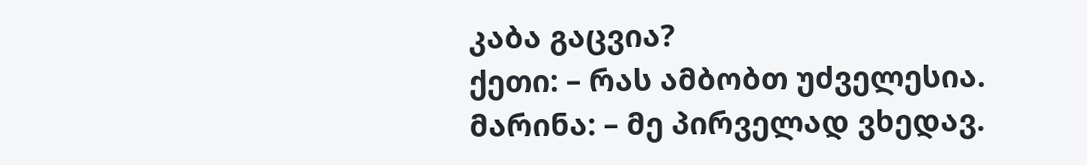კაბა გაცვია?
ქეთი: – რას ამბობთ უძველესია.
მარინა: – მე პირველად ვხედავ.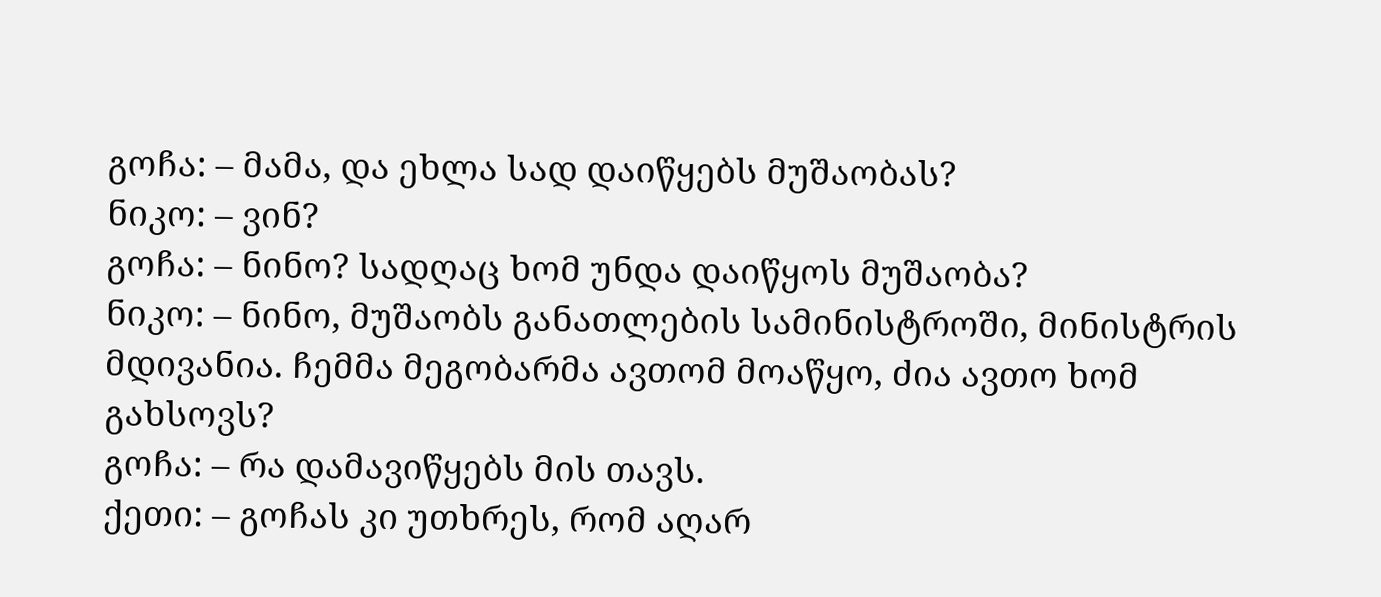გოჩა: – მამა, და ეხლა სად დაიწყებს მუშაობას?
ნიკო: – ვინ?
გოჩა: – ნინო? სადღაც ხომ უნდა დაიწყოს მუშაობა?
ნიკო: – ნინო, მუშაობს განათლების სამინისტროში, მინისტრის მდივანია. ჩემმა მეგობარმა ავთომ მოაწყო, ძია ავთო ხომ გახსოვს?
გოჩა: – რა დამავიწყებს მის თავს.
ქეთი: – გოჩას კი უთხრეს, რომ აღარ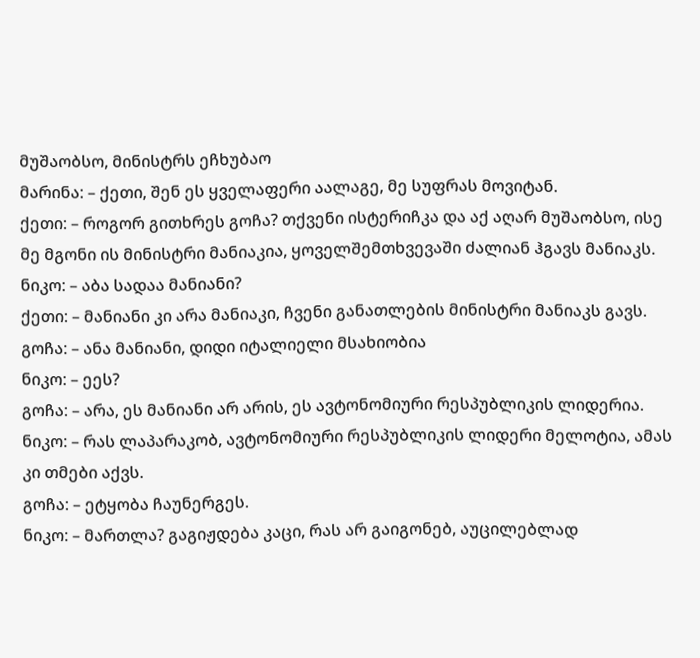მუშაობსო, მინისტრს ეჩხუბაო
მარინა: – ქეთი, შენ ეს ყველაფერი აალაგე, მე სუფრას მოვიტან.
ქეთი: – როგორ გითხრეს გოჩა? თქვენი ისტერიჩკა და აქ აღარ მუშაობსო, ისე მე მგონი ის მინისტრი მანიაკია, ყოველშემთხვევაში ძალიან ჰგავს მანიაკს.
ნიკო: – აბა სადაა მანიანი?
ქეთი: – მანიანი კი არა მანიაკი, ჩვენი განათლების მინისტრი მანიაკს გავს.
გოჩა: – ანა მანიანი, დიდი იტალიელი მსახიობია
ნიკო: – ეეს?
გოჩა: – არა, ეს მანიანი არ არის, ეს ავტონომიური რესპუბლიკის ლიდერია.
ნიკო: – რას ლაპარაკობ, ავტონომიური რესპუბლიკის ლიდერი მელოტია, ამას კი თმები აქვს.
გოჩა: – ეტყობა ჩაუნერგეს.
ნიკო: – მართლა? გაგიჟდება კაცი, რას არ გაიგონებ, აუცილებლად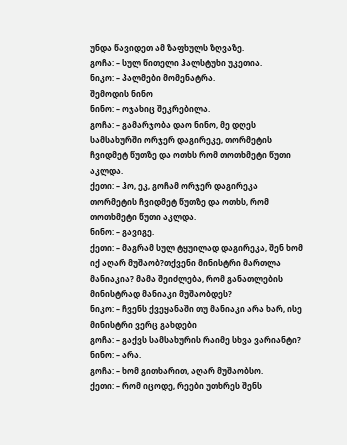უნდა წავიდეთ ამ ზაფხულს ზღვაზე.
გოჩა: – სულ წითელი ჰალსტუხი უკეთია.
ნიკო: – პალმები მომენატრა.
შემოდის ნინო
ნინო: – ოჯახიც შეკრებილა.
გოჩა: – გამარჯობა დაო ნინო, მე დღეს სამსახურში ორჯერ დაგირეკე, თორმეტის ჩვიდმეტ წუთზე და ოთხს რომ თოთხმეტი წუთი აკლდა.
ქეთი: – ჰო, ეკ, გოჩამ ორჯერ დაგირეკა თორმეტის ჩვიდმეტ წუთზე და ოთხს, რომ თოთხმეტი წუთი აკლდა.
ნინო: – გავიგე.
ქეთი: – მაგრამ სულ ტყუილად დაგირეკა, შენ ხომ იქ აღარ მუშაობ?თქვენი მინისტრი მართლა მანიაკია? მამა შეიძლება, რომ განათლების მინისტრად მანიაკი მუშაობდეს?
ნიკო: – ჩვენს ქვეყანაში თუ მანიაკი არა ხარ, ისე მინისტრი ვერც გახდები
გოჩა: – გაქვს სამსახურის რაიმე სხვა ვარიანტი?
ნინო: – არა.
გოჩა: – ხომ გითხარით, აღარ მუშაობსო.
ქეთი: – რომ იცოდე, რეები უთხრეს შენს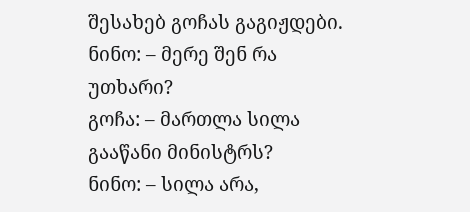შესახებ გოჩას გაგიჟდები.
ნინო: – მერე შენ რა უთხარი?
გოჩა: – მართლა სილა გააწანი მინისტრს?
ნინო: – სილა არა,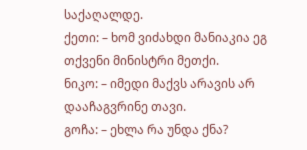საქაღალდე.
ქეთი: – ხომ ვიძახდი მანიაკია ეგ თქვენი მინისტრი მეთქი.
ნიკო: – იმედი მაქვს არავის არ დააჩაგვრინე თავი.
გოჩა: – ეხლა რა უნდა ქნა?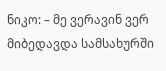ნიკო: – მე ვერავინ ვერ მიბედავდა სამსახურში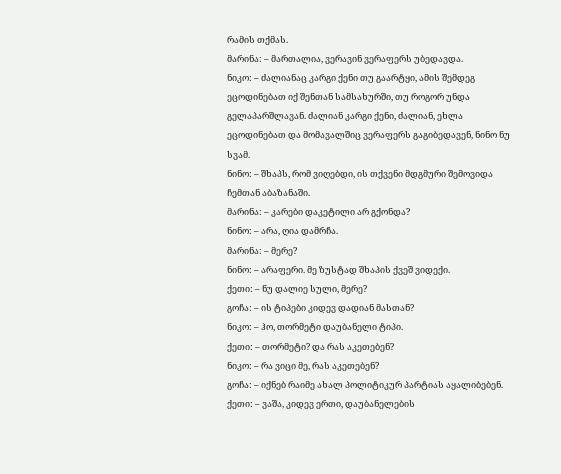რამის თქმას.
მარინა: – მართალია, ვერავინ ვერაფერს უბედავდა.
ნიკო: – ძალიანაც კარგი ქენი თუ გაარტყი, ამის შემდეგ ეცოდინებათ იქ შენთან სამსახურში, თუ როგორ უნდა გელაპარშლავან. ძალიან კარგი ქენი, ძალიან, ეხლა ეცოდინებათ და მომავალშიც ვერაფერს გაგიბედავენ, ნინო ნუ სვამ.
ნინო: – შხაპს, რომ ვიღებდი, ის თქვენი მდგმური შემოვიდა ჩემთან აბაზანაში.
მარინა: – კარები დაკეტილი არ გქონდა?
ნინო: – არა, ღია დამრჩა.
მარინა: – მერე?
ნინო: – არაფერი. მე ზუსტად შხაპის ქვეშ ვიდექი.
ქეთი: – ნუ დალიე სული, მერე?
გოჩა: – ის ტიპები კიდევ დადიან მასთან?
ნიკო: – ჰო, თორმეტი დაუბანელი ტიპი.
ქეთი: – თორმეტი? და რას აკეთებენ?
ნიკო: – რა ვიცი მე, რას აკეთებენ?
გოჩა: – იქნებ რაიმე ახალ პოლიტიკურ პარტიას აყალიბებენ.
ქეთი: – ვაშა, კიდევ ერთი, დაუბანელების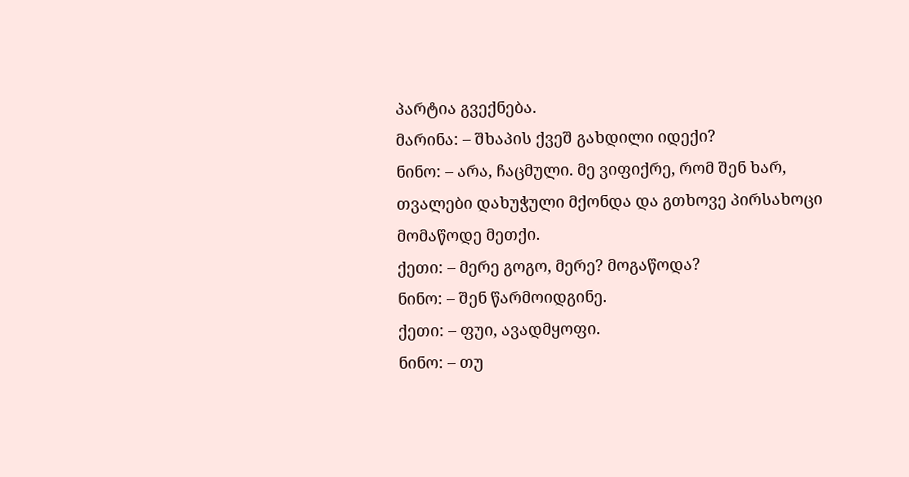პარტია გვექნება.
მარინა: – შხაპის ქვეშ გახდილი იდექი?
ნინო: – არა, ჩაცმული. მე ვიფიქრე, რომ შენ ხარ, თვალები დახუჭული მქონდა და გთხოვე პირსახოცი მომაწოდე მეთქი.
ქეთი: – მერე გოგო, მერე? მოგაწოდა?
ნინო: – შენ წარმოიდგინე.
ქეთი: – ფუი, ავადმყოფი.
ნინო: – თუ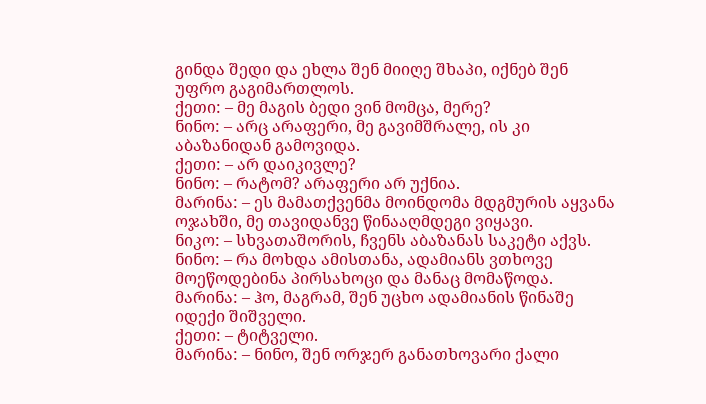გინდა შედი და ეხლა შენ მიიღე შხაპი, იქნებ შენ უფრო გაგიმართლოს.
ქეთი: – მე მაგის ბედი ვინ მომცა, მერე?
ნინო: – არც არაფერი, მე გავიმშრალე, ის კი აბაზანიდან გამოვიდა.
ქეთი: – არ დაიკივლე?
ნინო: – რატომ? არაფერი არ უქნია.
მარინა: – ეს მამათქვენმა მოინდომა მდგმურის აყვანა ოჯახში, მე თავიდანვე წინააღმდეგი ვიყავი.
ნიკო: – სხვათაშორის, ჩვენს აბაზანას საკეტი აქვს.
ნინო: – რა მოხდა ამისთანა, ადამიანს ვთხოვე მოეწოდებინა პირსახოცი და მანაც მომაწოდა.
მარინა: – ჰო, მაგრამ, შენ უცხო ადამიანის წინაშე იდექი შიშველი.
ქეთი: – ტიტველი.
მარინა: – ნინო, შენ ორჯერ განათხოვარი ქალი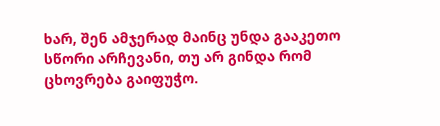ხარ, შენ ამჯერად მაინც უნდა გააკეთო სწორი არჩევანი, თუ არ გინდა რომ ცხოვრება გაიფუჭო.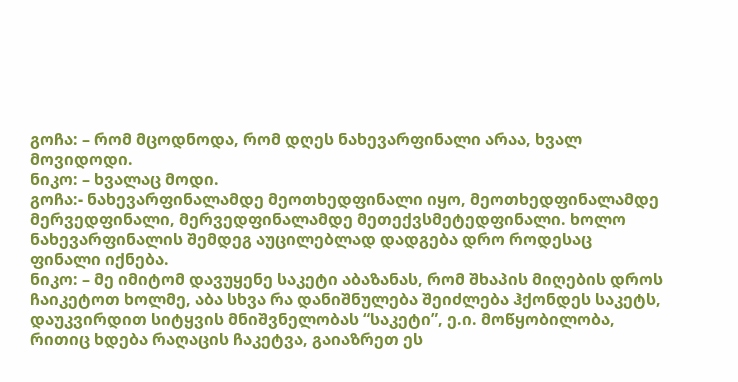გოჩა: – რომ მცოდნოდა, რომ დღეს ნახევარფინალი არაა, ხვალ მოვიდოდი.
ნიკო: – ხვალაც მოდი.
გოჩა:- ნახევარფინალამდე მეოთხედფინალი იყო, მეოთხედფინალამდე მერვედფინალი, მერვედფინალამდე მეთექვსმეტედფინალი. ხოლო ნახევარფინალის შემდეგ აუცილებლად დადგება დრო როდესაც ფინალი იქნება.
ნიკო: – მე იმიტომ დავუყენე საკეტი აბაზანას, რომ შხაპის მიღების დროს ჩაიკეტოთ ხოლმე, აბა სხვა რა დანიშნულება შეიძლება ჰქონდეს საკეტს, დაუკვირდით სიტყვის მნიშვნელობას “საკეტი”, ე.ი. მოწყობილობა, რითიც ხდება რაღაცის ჩაკეტვა, გაიაზრეთ ეს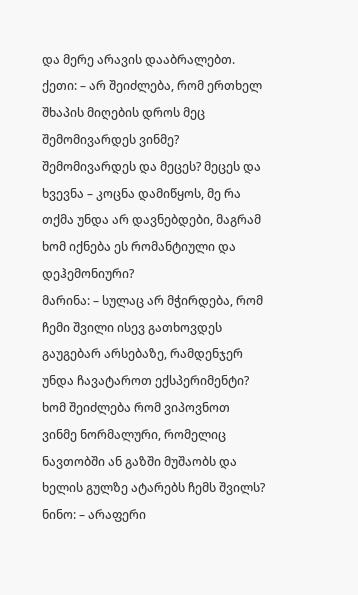და მერე არავის დააბრალებთ.
ქეთი: – არ შეიძლება, რომ ერთხელ შხაპის მიღების დროს მეც შემომივარდეს ვინმე? შემომივარდეს და მეცეს? მეცეს და ხვევნა – კოცნა დამიწყოს, მე რა თქმა უნდა არ დავნებდები, მაგრამ ხომ იქნება ეს რომანტიული და დეჰემონიური?
მარინა: – სულაც არ მჭირდება, რომ ჩემი შვილი ისევ გათხოვდეს გაუგებარ არსებაზე, რამდენჯერ უნდა ჩავატაროთ ექსპერიმენტი? ხომ შეიძლება რომ ვიპოვნოთ ვინმე ნორმალური, რომელიც ნავთობში ან გაზში მუშაობს და ხელის გულზე ატარებს ჩემს შვილს?
ნინო: – არაფერი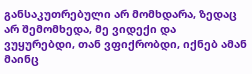განსაკუთრებული არ მომხდარა, ზედაც არ შემომხედა, მე ვიდექი და ვუყურებდი, თან ვფიქრობდი, იქნებ ამან მაინც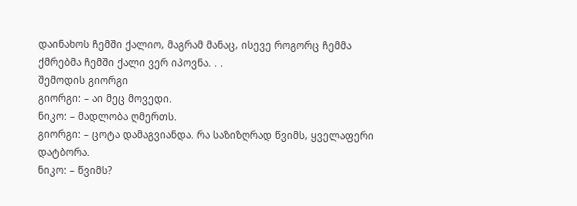დაინახოს ჩემში ქალიო, მაგრამ მანაც, ისევე როგორც ჩემმა ქმრებმა ჩემში ქალი ვერ იპოვნა. . .
შემოდის გიორგი
გიორგი: – აი მეც მოვედი.
ნიკო: – მადლობა ღმერთს.
გიორგი: – ცოტა დამაგვიანდა. რა საზიზღრად წვიმს, ყველაფერი დატბორა.
ნიკო: – წვიმს?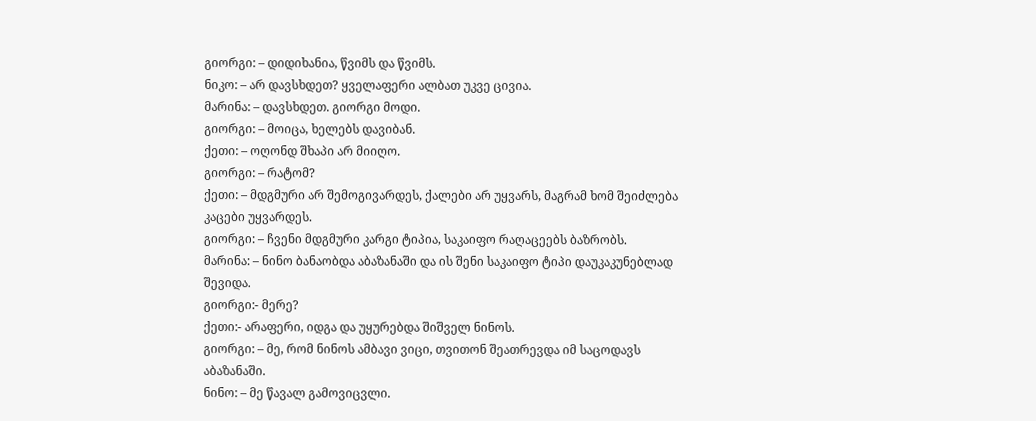გიორგი: – დიდიხანია, წვიმს და წვიმს.
ნიკო: – არ დავსხდეთ? ყველაფერი ალბათ უკვე ცივია.
მარინა: – დავსხდეთ. გიორგი მოდი.
გიორგი: – მოიცა, ხელებს დავიბან.
ქეთი: – ოღონდ შხაპი არ მიიღო.
გიორგი: – რატომ?
ქეთი: – მდგმური არ შემოგივარდეს, ქალები არ უყვარს, მაგრამ ხომ შეიძლება კაცები უყვარდეს.
გიორგი: – ჩვენი მდგმური კარგი ტიპია, საკაიფო რაღაცეებს ბაზრობს.
მარინა: – ნინო ბანაობდა აბაზანაში და ის შენი საკაიფო ტიპი დაუკაკუნებლად შევიდა.
გიორგი:- მერე?
ქეთი:- არაფერი, იდგა და უყურებდა შიშველ ნინოს.
გიორგი: – მე, რომ ნინოს ამბავი ვიცი, თვითონ შეათრევდა იმ საცოდავს აბაზანაში.
ნინო: – მე წავალ გამოვიცვლი.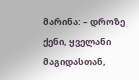მარინა: – დროზე ქენი, ყველანი მაგიდასთან,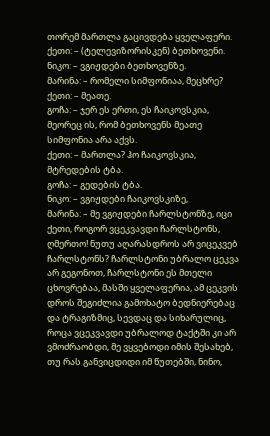თორემ მართლა გაცივდება ყველაფერი.
ქეთი: – (ტელევიზორისკენ) ბეთხოვენი.
ნიკო: – ვგიჟდები ბეთხოვენზე.
მარინა: – რომელი სიმფონიაა, მეცხრე?
ქეთი: – მეათე.
გოჩა: – ჯერ ეს ერთი, ეს ჩაიკოვსკია, მეორეც ის, რომ ბეთხოვენს მეათე სიმფონია არა აქვს.
ქეთი: – მართლა? ჰო ჩაიკოვსკია, მტრედების ტბა.
გოჩა: – გედების ტბა.
ნიკო: – ვგიჟდები ჩაიკოვსკიზე,
მარინა: – მე ვგიჟდები ჩარლსტონზე, იცი ქეთი, როგორ ვცეკვავდი ჩარლსტონს, ღმერთო! ნუთუ აღარასდროს არ ვიცეკვებ ჩარლსტონს? ჩარლსტონი უბრალო ცეკვა არ გეგონოთ, ჩარლსტონი ეს მთელი ცხოვრებაა, მასში ყველაფერია, ამ ცეკვის დროს შეგიძლია გამოხატო ბედნიერებაც და ტრაგიზმიც, სევდაც და სიხარულიც, როცა ვცეკვავდი უბრალოდ ტაქტში კი არ ვმოძრაობდი, მე ვყვებოდი იმის შესახებ, თუ რას განვიცდიდი იმ წუთებში, ნინო,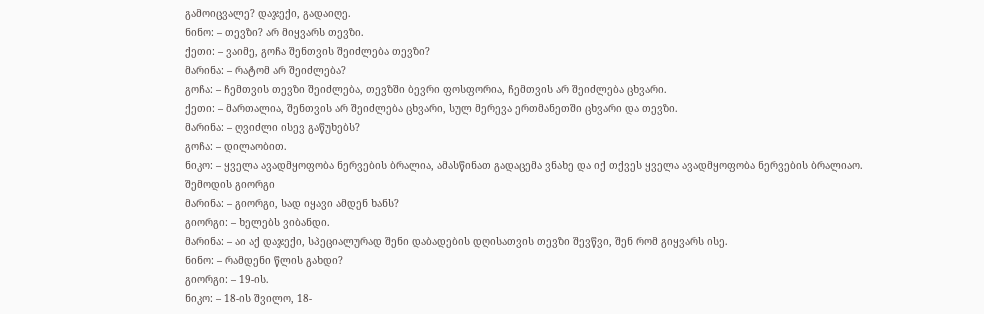გამოიცვალე? დაჯექი, გადაიღე.
ნინო: – თევზი? არ მიყვარს თევზი.
ქეთი: – ვაიმე, გოჩა შენთვის შეიძლება თევზი?
მარინა: – რატომ არ შეიძლება?
გოჩა: – ჩემთვის თევზი შეიძლება, თევზში ბევრი ფოსფორია, ჩემთვის არ შეიძლება ცხვარი.
ქეთი: – მართალია, შენთვის არ შეიძლება ცხვარი, სულ მერევა ერთმანეთში ცხვარი და თევზი.
მარინა: – ღვიძლი ისევ გაწუხებს?
გოჩა: – დილაობით.
ნიკო: – ყველა ავადმყოფობა ნერვების ბრალია, ამასწინათ გადაცემა ვნახე და იქ თქვეს ყველა ავადმყოფობა ნერვების ბრალიაო.
შემოდის გიორგი
მარინა: – გიორგი, სად იყავი ამდენ ხანს?
გიორგი: – ხელებს ვიბანდი.
მარინა: – აი აქ დაჯექი, სპეციალურად შენი დაბადების დღისათვის თევზი შევწვი, შენ რომ გიყვარს ისე.
ნინო: – რამდენი წლის გახდი?
გიორგი: – 19-ის.
ნიკო: – 18-ის შვილო, 18-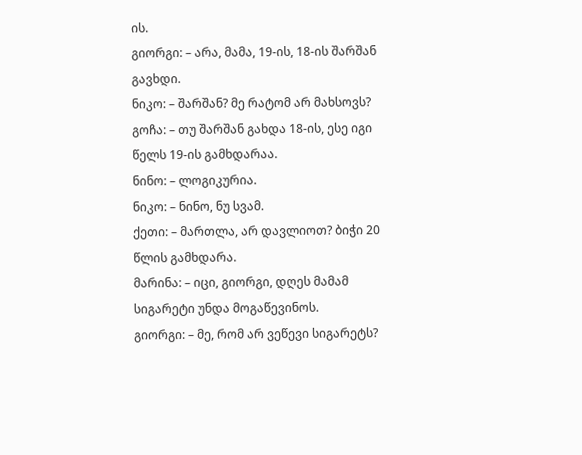ის.
გიორგი: – არა, მამა, 19-ის, 18-ის შარშან გავხდი.
ნიკო: – შარშან? მე რატომ არ მახსოვს?
გოჩა: – თუ შარშან გახდა 18-ის, ესე იგი წელს 19-ის გამხდარაა.
ნინო: – ლოგიკურია.
ნიკო: – ნინო, ნუ სვამ.
ქეთი: – მართლა, არ დავლიოთ? ბიჭი 20 წლის გამხდარა.
მარინა: – იცი, გიორგი, დღეს მამამ სიგარეტი უნდა მოგაწევინოს.
გიორგი: – მე, რომ არ ვეწევი სიგარეტს?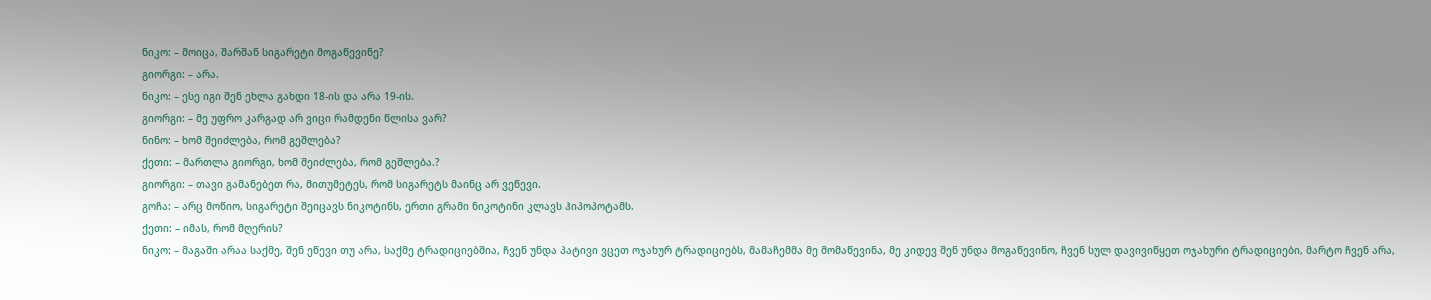ნიკო: – მოიცა, შარშან სიგარეტი მოგაწევინე?
გიორგი: – არა.
ნიკო: – ესე იგი შენ ეხლა გახდი 18-ის და არა 19-ის.
გიორგი: – მე უფრო კარგად არ ვიცი რამდენი წლისა ვარ?
ნინო: – ხომ შეიძლება, რომ გეშლება?
ქეთი: – მართლა გიორგი, ხომ შეიძლება, რომ გეშლება.?
გიორგი: – თავი გამანებეთ რა, მითუმეტეს, რომ სიგარეტს მაინც არ ვეწევი.
გოჩა: – არც მოწიო, სიგარეტი შეიცავს ნიკოტინს, ერთი გრამი ნიკოტინი კლავს ჰიპოპოტამს.
ქეთი: – იმას, რომ მღერის?
ნიკო: – მაგაში არაა საქმე, შენ ეწევი თუ არა, საქმე ტრადიციებშია, ჩვენ უნდა პატივი ვცეთ ოჯახურ ტრადიციებს, მამაჩემმა მე მომაწევინა, მე კიდევ შენ უნდა მოგაწევინო, ჩვენ სულ დავივიწყეთ ოჯახური ტრადიციები, მარტო ჩვენ არა,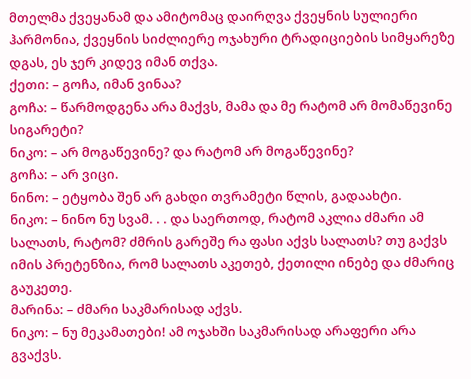მთელმა ქვეყანამ და ამიტომაც დაირღვა ქვეყნის სულიერი ჰარმონია, ქვეყნის სიძლიერე ოჯახური ტრადიციების სიმყარეზე დგას, ეს ჯერ კიდევ იმან თქვა.
ქეთი: – გოჩა, იმან ვინაა?
გოჩა: – წარმოდგენა არა მაქვს, მამა და მე რატომ არ მომაწევინე სიგარეტი?
ნიკო: – არ მოგაწევინე? და რატომ არ მოგაწევინე?
გოჩა: – არ ვიცი.
ნინო: – ეტყობა შენ არ გახდი თვრამეტი წლის, გადაახტი.
ნიკო: – ნინო ნუ სვამ. . . და საერთოდ, რატომ აკლია ძმარი ამ სალათს, რატომ? ძმრის გარეშე რა ფასი აქვს სალათს? თუ გაქვს იმის პრეტენზია, რომ სალათს აკეთებ, ქეთილი ინებე და ძმარიც გაუკეთე.
მარინა: – ძმარი საკმარისად აქვს.
ნიკო: – ნუ მეკამათები! ამ ოჯახში საკმარისად არაფერი არა გვაქვს.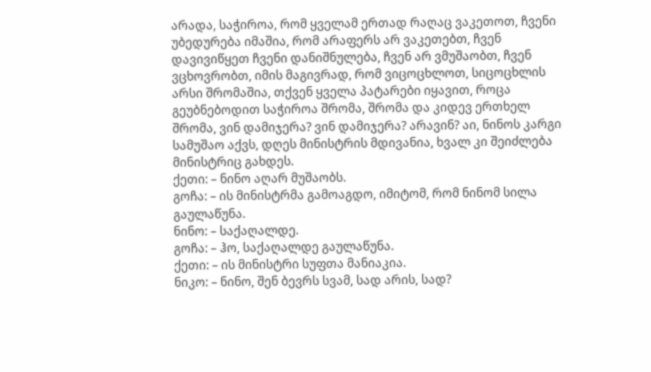არადა, საჭიროა, რომ ყველამ ერთად რაღაც ვაკეთოთ, ჩვენი უბედურება იმაშია, რომ არაფერს არ ვაკეთებთ, ჩვენ დავივიწყეთ ჩვენი დანიშნულება, ჩვენ არ ვმუშაობთ, ჩვენ ვცხოვრობთ, იმის მაგივრად, რომ ვიცოცხლოთ, სიცოცხლის არსი შრომაშია, თქვენ ყველა პატარები იყავით, როცა გეუბნებოდით საჭიროა შრომა, შრომა და კიდევ ერთხელ შრომა, ვინ დამიჯერა? ვინ დამიჯერა? არავინ? აი, ნინოს კარგი სამუშაო აქვს, დღეს მინისტრის მდივანია, ხვალ კი შეიძლება მინისტრიც გახდეს.
ქეთი: – ნინო აღარ მუშაობს.
გოჩა: – ის მინისტრმა გამოაგდო, იმიტომ, რომ ნინომ სილა გაულაწუნა.
ნინო: – საქაღალდე.
გოჩა: – ჰო, საქაღალდე გაულაწუნა.
ქეთი: – ის მინისტრი სუფთა მანიაკია.
ნიკო: – ნინო, შენ ბევრს სვამ, სად არის, სად?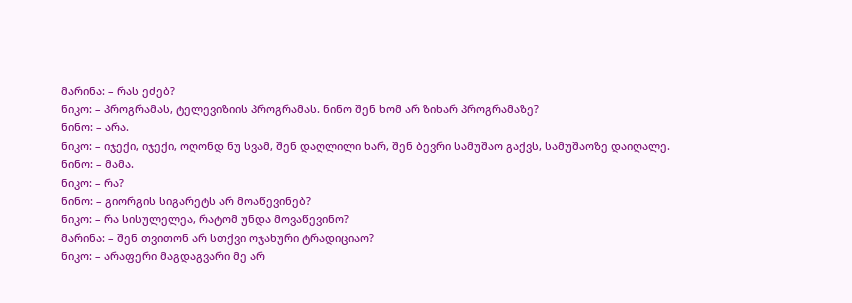მარინა: – რას ეძებ?
ნიკო: – პროგრამას, ტელევიზიის პროგრამას. ნინო შენ ხომ არ ზიხარ პროგრამაზე?
ნინო: – არა.
ნიკო: – იჯექი, იჯექი, ოღონდ ნუ სვამ, შენ დაღლილი ხარ, შენ ბევრი სამუშაო გაქვს, სამუშაოზე დაიღალე.
ნინო: – მამა.
ნიკო: – რა?
ნინო: – გიორგის სიგარეტს არ მოაწევინებ?
ნიკო: – რა სისულელეა, რატომ უნდა მოვაწევინო?
მარინა: – შენ თვითონ არ სთქვი ოჯახური ტრადიციაო?
ნიკო: – არაფერი მაგდაგვარი მე არ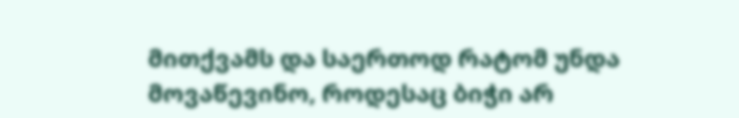მითქვამს და საერთოდ რატომ უნდა მოვაწევინო, როდესაც ბიჭი არ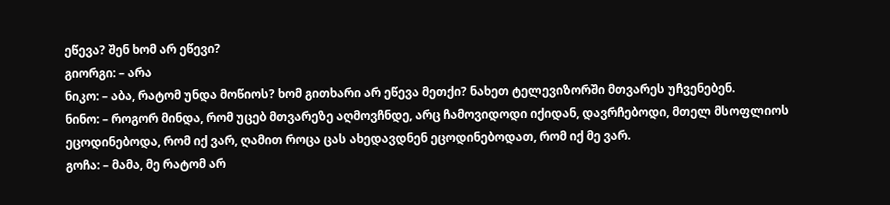ეწევა? შენ ხომ არ ეწევი?
გიორგი: – არა
ნიკო: – აბა, რატომ უნდა მოწიოს? ხომ გითხარი არ ეწევა მეთქი? ნახეთ ტელევიზორში მთვარეს უჩვენებენ.
ნინო: – როგორ მინდა, რომ უცებ მთვარეზე აღმოვჩნდე, არც ჩამოვიდოდი იქიდან, დავრჩებოდი, მთელ მსოფლიოს ეცოდინებოდა, რომ იქ ვარ, ღამით როცა ცას ახედავდნენ ეცოდინებოდათ, რომ იქ მე ვარ.
გოჩა: – მამა, მე რატომ არ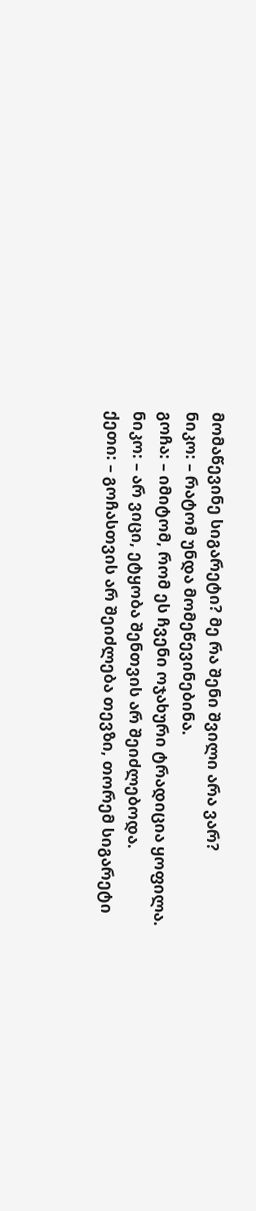მომაწევინე სიგარეტი? მე რა შენი შვილი არა ვარ?
ნიკო: – რატომ უნდა მომეწევინებინა.
გოჩა: – იმიტომ, რომ ეს ჩვენი ოჯახური ტრადიცია ყოფილა.
ნიკო: – არ ვიცი, ეტყობა შენთვის არ შეიძლებოდა.
ქეთი: – გოჩასთვის არ შეიძლება თევზი, თორემ სიგარეტი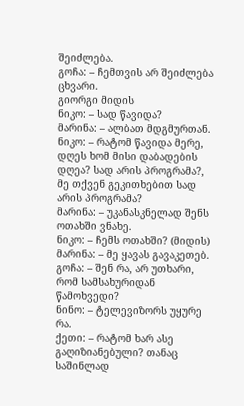შეიძლება.
გოჩა: – ჩემთვის არ შეიძლება ცხვარი.
გიორგი მიდის
ნიკო: – სად წავიდა?
მარინა: – ალბათ მდგმურთან.
ნიკო: – რატომ წავიდა მერე, დღეს ხომ მისი დაბადების დღეა? სად არის პროგრამა?, მე თქვენ გეკითხებით სად არის პროგრამა?
მარინა: – უკანასკნელად შენს ოთახში ვნახე.
ნიკო: – ჩემს ოთახში? (მიდის)
მარინა: – მე ყავას გავაკეთებ.
გოჩა: – შენ რა, არ უთხარი, რომ სამსახურიდან წამოხვედი?
ნინო: – ტელევიზორს უყურე რა.
ქეთი: – რატომ ხარ ასე გაღიზიანებული? თანაც საშინლად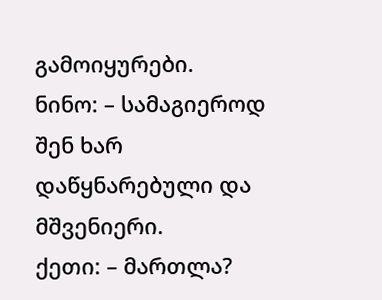გამოიყურები.
ნინო: – სამაგიეროდ შენ ხარ დაწყნარებული და მშვენიერი.
ქეთი: – მართლა?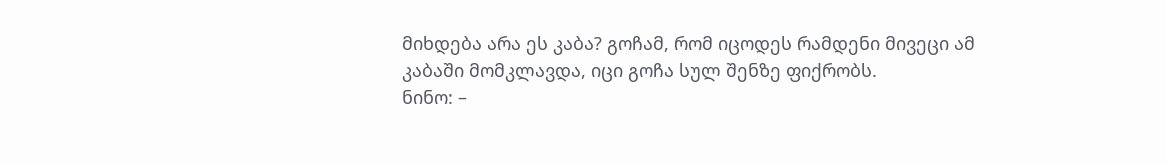მიხდება არა ეს კაბა? გოჩამ, რომ იცოდეს რამდენი მივეცი ამ კაბაში მომკლავდა, იცი გოჩა სულ შენზე ფიქრობს.
ნინო: –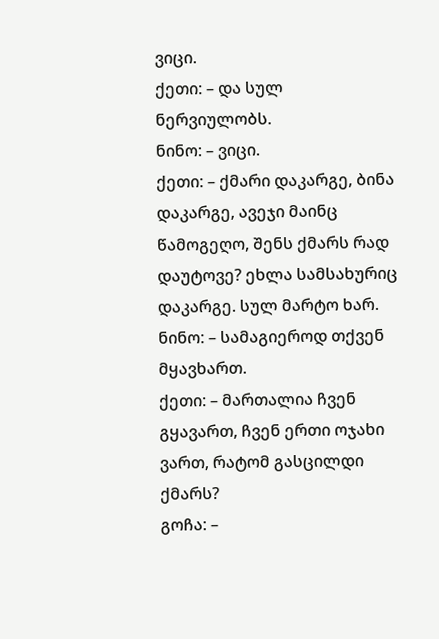ვიცი.
ქეთი: – და სულ ნერვიულობს.
ნინო: – ვიცი.
ქეთი: – ქმარი დაკარგე, ბინა დაკარგე, ავეჯი მაინც წამოგეღო, შენს ქმარს რად დაუტოვე? ეხლა სამსახურიც დაკარგე. სულ მარტო ხარ.
ნინო: – სამაგიეროდ თქვენ მყავხართ.
ქეთი: – მართალია ჩვენ გყავართ, ჩვენ ერთი ოჯახი ვართ, რატომ გასცილდი ქმარს?
გოჩა: –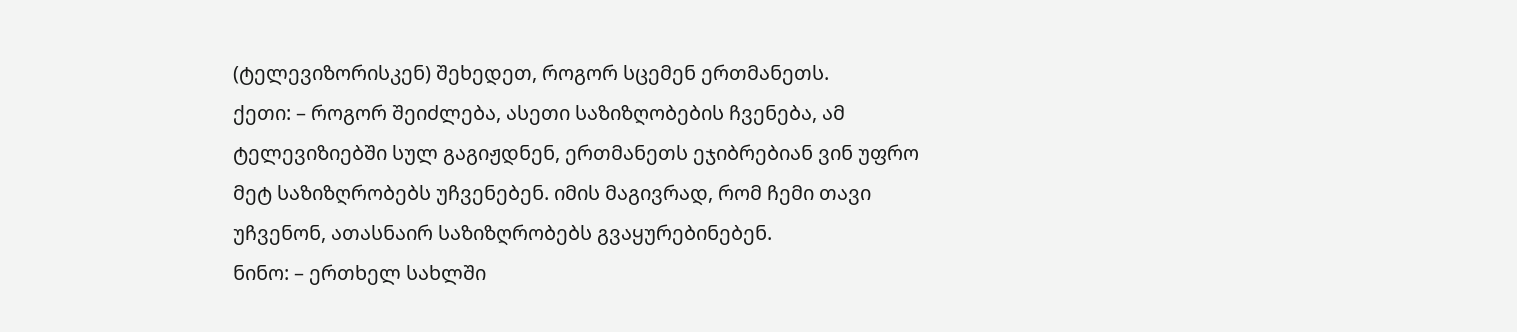(ტელევიზორისკენ) შეხედეთ, როგორ სცემენ ერთმანეთს.
ქეთი: – როგორ შეიძლება, ასეთი საზიზღობების ჩვენება, ამ ტელევიზიებში სულ გაგიჟდნენ, ერთმანეთს ეჯიბრებიან ვინ უფრო მეტ საზიზღრობებს უჩვენებენ. იმის მაგივრად, რომ ჩემი თავი უჩვენონ, ათასნაირ საზიზღრობებს გვაყურებინებენ.
ნინო: – ერთხელ სახლში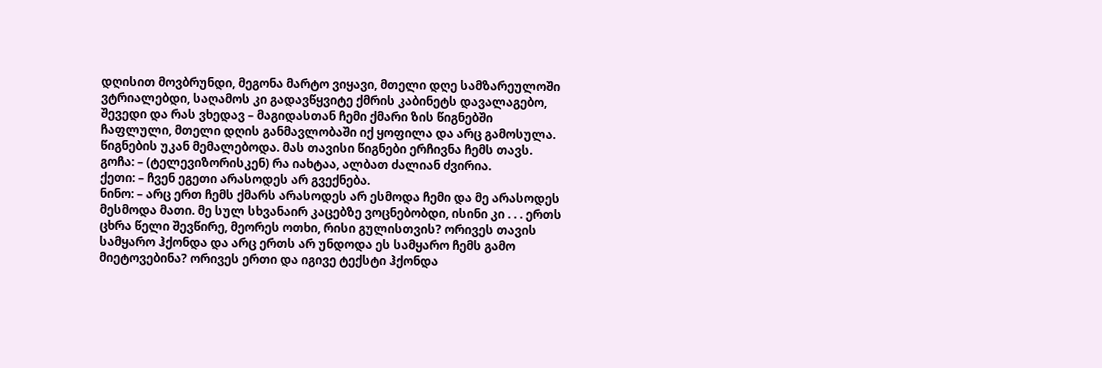დღისით მოვბრუნდი, მეგონა მარტო ვიყავი, მთელი დღე სამზარეულოში ვტრიალებდი, საღამოს კი გადავწყვიტე ქმრის კაბინეტს დავალაგებო, შევედი და რას ვხედავ – მაგიდასთან ჩემი ქმარი ზის წიგნებში ჩაფლული, მთელი დღის განმავლობაში იქ ყოფილა და არც გამოსულა. წიგნების უკან მემალებოდა. მას თავისი წიგნები ერჩივნა ჩემს თავს.
გოჩა: – (ტელევიზორისკენ) რა იახტაა, ალბათ ძალიან ძვირია.
ქეთი: – ჩვენ ეგეთი არასოდეს არ გვექნება.
ნინო: – არც ერთ ჩემს ქმარს არასოდეს არ ესმოდა ჩემი და მე არასოდეს მესმოდა მათი. მე სულ სხვანაირ კაცებზე ვოცნებობდი, ისინი კი . . . ერთს ცხრა წელი შევწირე, მეორეს ოთხი, რისი გულისთვის? ორივეს თავის სამყარო ჰქონდა და არც ერთს არ უნდოდა ეს სამყარო ჩემს გამო მიეტოვებინა? ორივეს ერთი და იგივე ტექსტი ჰქონდა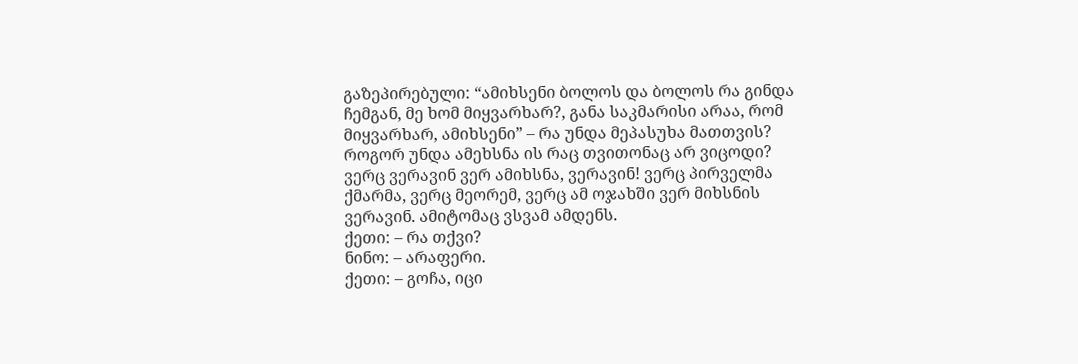გაზეპირებული: “ამიხსენი ბოლოს და ბოლოს რა გინდა ჩემგან, მე ხომ მიყვარხარ?, განა საკმარისი არაა, რომ მიყვარხარ, ამიხსენი” – რა უნდა მეპასუხა მათთვის? როგორ უნდა ამეხსნა ის რაც თვითონაც არ ვიცოდი? ვერც ვერავინ ვერ ამიხსნა, ვერავინ! ვერც პირველმა ქმარმა, ვერც მეორემ, ვერც ამ ოჯახში ვერ მიხსნის ვერავინ. ამიტომაც ვსვამ ამდენს.
ქეთი: – რა თქვი?
ნინო: – არაფერი.
ქეთი: – გოჩა, იცი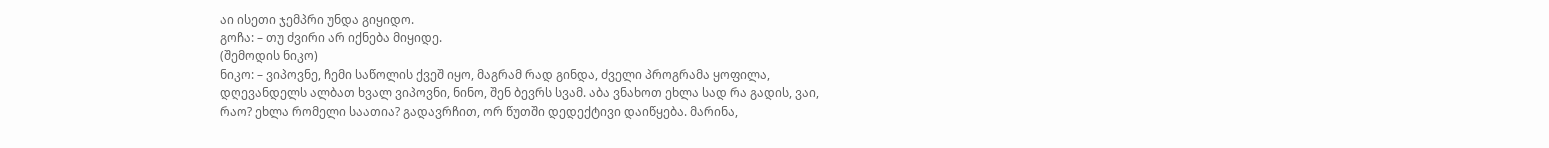აი ისეთი ჯემპრი უნდა გიყიდო.
გოჩა: – თუ ძვირი არ იქნება მიყიდე.
(შემოდის ნიკო)
ნიკო: – ვიპოვნე, ჩემი საწოლის ქვეშ იყო, მაგრამ რად გინდა, ძველი პროგრამა ყოფილა, დღევანდელს ალბათ ხვალ ვიპოვნი, ნინო, შენ ბევრს სვამ. აბა ვნახოთ ეხლა სად რა გადის, ვაი, რაო? ეხლა რომელი საათია? გადავრჩით, ორ წუთში დედექტივი დაიწყება. მარინა,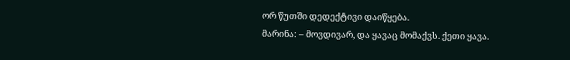ორ წუთში დედექტივი დაიწყება.
მარინა: – მოვდივარ, და ყავაც მომაქვს. ქეთი ყავა.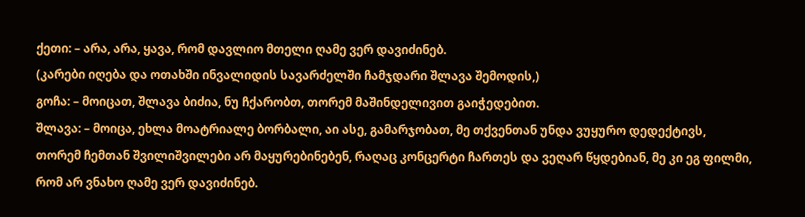ქეთი: – არა, არა, ყავა, რომ დავლიო მთელი ღამე ვერ დავიძინებ.
(კარები იღება და ოთახში ინვალიდის სავარძელში ჩამჯდარი შლავა შემოდის,)
გოჩა: – მოიცათ, შლავა ბიძია, ნუ ჩქარობთ, თორემ მაშინდელივით გაიჭედებით.
შლავა: – მოიცა, ეხლა მოატრიალე ბორბალი, აი ასე, გამარჯობათ, მე თქვენთან უნდა ვუყურო დედექტივს, თორემ ჩემთან შვილიშვილები არ მაყურებინებენ, რაღაც კონცერტი ჩართეს და ვეღარ წყდებიან, მე კი ეგ ფილმი, რომ არ ვნახო ღამე ვერ დავიძინებ.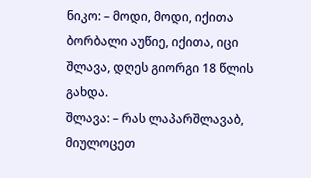ნიკო: – მოდი, მოდი, იქითა ბორბალი აუწიე, იქითა, იცი შლავა, დღეს გიორგი 18 წლის გახდა.
შლავა: – რას ლაპარშლავაბ, მიულოცეთ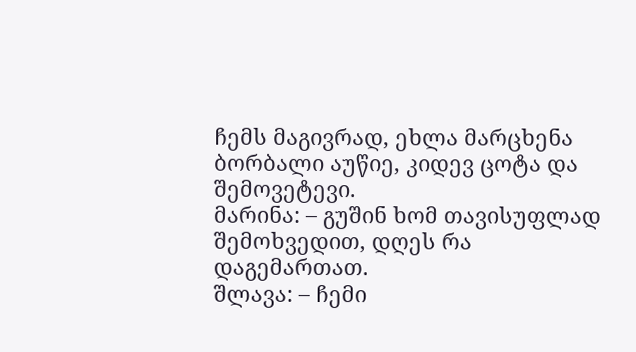ჩემს მაგივრად, ეხლა მარცხენა ბორბალი აუწიე, კიდევ ცოტა და შემოვეტევი.
მარინა: – გუშინ ხომ თავისუფლად შემოხვედით, დღეს რა დაგემართათ.
შლავა: – ჩემი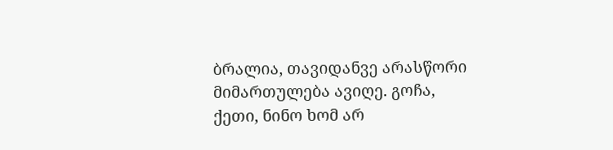ბრალია, თავიდანვე არასწორი მიმართულება ავიღე. გოჩა, ქეთი, ნინო ხომ არ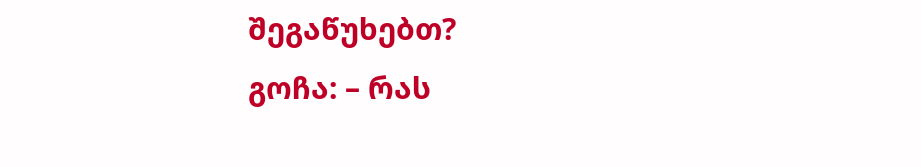შეგაწუხებთ?
გოჩა: – რას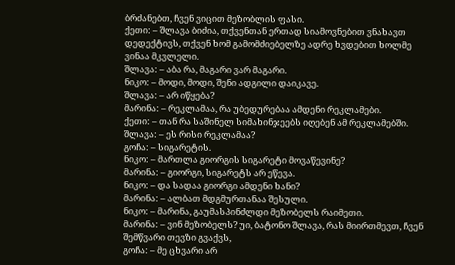ბრძანებთ, ჩვენ ვიცით მეზობლის ფასი.
ქეთი: – შლავა ბიძია, თქვენთან ერთად სიამოვნებით ვნახავთ დედექტივს, თქვენ ხომ გამომძიებელზე ადრე ხვდებით ხოლმე ვინაა მკვლელი.
შლავა: – აბა რა, მაგარი ვარ მაგარი.
ნიკო: – მოდი, მოდი, შენი ადგილი დაიკავე.
შლავა: – არ იწყება?
მარინა: – რეკლამაა, რა უბედურებაა ამდენი რეკლამები.
ქეთი: – თან რა საშინელ სიმახინჯეებს იღებენ ამ რეკლამებში.
შლავა: – ეს რისი რეკლამაა?
გოჩა: – სიგარეტის.
ნიკო: – მართლა გიორგის სიგარეტი მოვაწევინე?
მარინა: – გიორგი, სიგარეტს არ ეწევა.
ნიკო: – და სადაა გიორგი ამდენი ხანი?
მარინა: – ალბათ მდგმურთანაა შესული.
ნიკო: – მარინა, გაუმასპინძლდი მეზობელს რაიმეთი.
მარინა: – ვინ მეზობელს? უი, ბატონო შლავა, რას მიირთმევთ, ჩვენ შემწვარი თევზი გვაქვს,
გოჩა: – მე ცხვარი არ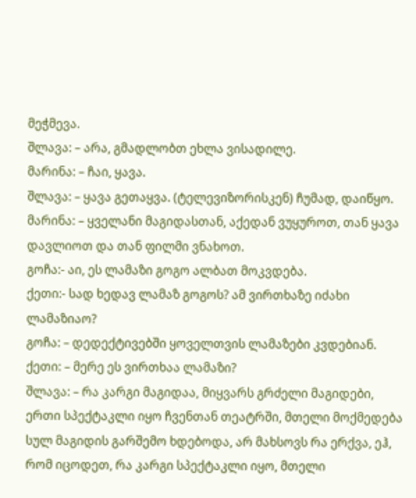მეჭმევა.
შლავა: – არა, გმადლობთ ეხლა ვისადილე.
მარინა: – ჩაი, ყავა.
შლავა: – ყავა გეთაყვა. (ტელევიზორისკენ) ჩუმად, დაიწყო.
მარინა: – ყველანი მაგიდასთან, აქედან ვუყუროთ, თან ყავა დავლიოთ და თან ფილმი ვნახოთ.
გოჩა:- აი, ეს ლამაზი გოგო ალბათ მოკვდება.
ქეთი:- სად ხედავ ლამაზ გოგოს? ამ ვირთხაზე იძახი ლამაზიაო?
გოჩა: – დედექტივებში ყოველთვის ლამაზები კვდებიან.
ქეთი: – მერე ეს ვირთხაა ლამაზი?
შლავა: – რა კარგი მაგიდაა, მიყვარს გრძელი მაგიდები, ერთი სპექტაკლი იყო ჩვენთან თეატრში, მთელი მოქმედება სულ მაგიდის გარშემო ხდებოდა, არ მახსოვს რა ერქვა, ეჰ, რომ იცოდეთ, რა კარგი სპექტაკლი იყო, მთელი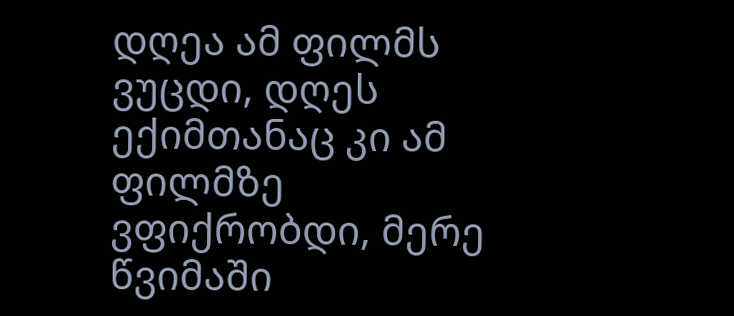დღეა ამ ფილმს ვუცდი, დღეს ექიმთანაც კი ამ ფილმზე ვფიქრობდი, მერე წვიმაში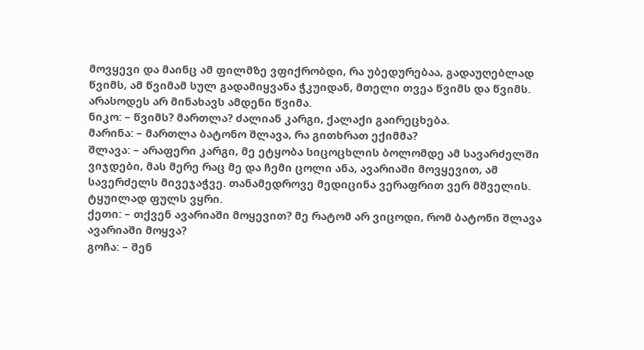მოვყევი და მაინც ამ ფილმზე ვფიქრობდი, რა უბედურებაა, გადაუღებლად წვიმს, ამ წვიმამ სულ გადამიყვანა ჭკუიდან, მთელი თვეა წვიმს და წვიმს. არასოდეს არ მინახავს ამდენი წვიმა.
ნიკო: – წვიმს? მართლა? ძალიან კარგი, ქალაქი გაირეცხება.
მარინა: – მართლა ბატონო შლავა, რა გითხრათ ექიმმა?
შლავა: – არაფერი კარგი, მე ეტყობა სიცოცხლის ბოლომდე ამ სავარძელში ვიჯდები, მას მერე რაც მე და ჩემი ცოლი ანა, ავარიაში მოვყევით, ამ სავერძელს მივეჯაჭვე. თანამედროვე მედიცინა ვერაფრით ვერ მშველის. ტყუილად ფულს ვყრი.
ქეთი: – თქვენ ავარიაში მოყევით? მე რატომ არ ვიცოდი, რომ ბატონი შლავა ავარიაში მოყვა?
გოჩა: – შენ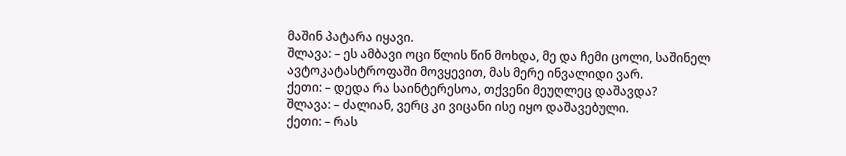მაშინ პატარა იყავი.
შლავა: – ეს ამბავი ოცი წლის წინ მოხდა, მე და ჩემი ცოლი, საშინელ ავტოკატასტროფაში მოვყევით, მას მერე ინვალიდი ვარ.
ქეთი: – დედა რა საინტერესოა, თქვენი მეუღლეც დაშავდა?
შლავა: – ძალიან, ვერც კი ვიცანი ისე იყო დაშავებული.
ქეთი: – რას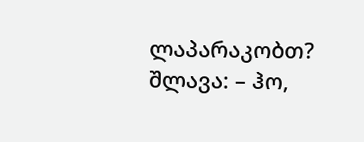ლაპარაკობთ?
შლავა: – ჰო,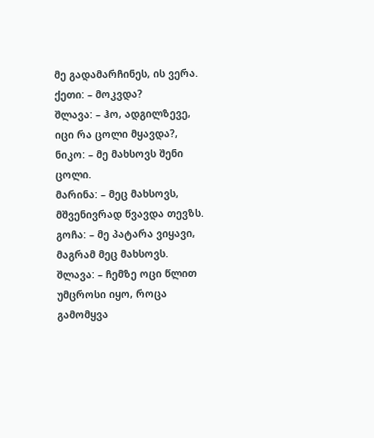მე გადამარჩინეს, ის ვერა.
ქეთი: – მოკვდა?
შლავა: – ჰო, ადგილზევე, იცი რა ცოლი მყავდა?,
ნიკო: – მე მახსოვს შენი ცოლი.
მარინა: – მეც მახსოვს, მშვენივრად წვავდა თევზს.
გოჩა: – მე პატარა ვიყავი, მაგრამ მეც მახსოვს.
შლავა: – ჩემზე ოცი წლით უმცროსი იყო, როცა გამომყვა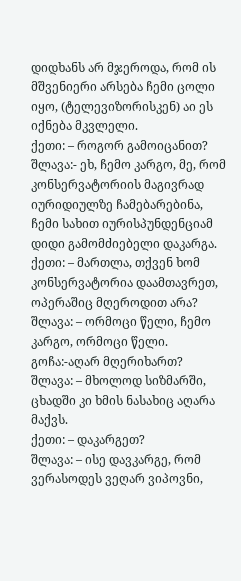დიდხანს არ მჯეროდა, რომ ის მშვენიერი არსება ჩემი ცოლი იყო, (ტელევიზორისკენ) აი ეს იქნება მკვლელი.
ქეთი: – როგორ გამოიცანით?
შლავა:- ეხ, ჩემო კარგო, მე, რომ კონსერვატორიის მაგივრად იურიდიულზე ჩამებარებინა, ჩემი სახით იურისპუნდენციამ დიდი გამომძიებელი დაკარგა.
ქეთი: – მართლა, თქვენ ხომ კონსერვატორია დაამთავრეთ, ოპერაშიც მღეროდით არა?
შლავა: – ორმოცი წელი, ჩემო კარგო, ორმოცი წელი.
გოჩა:-აღარ მღერიხართ?
შლავა: – მხოლოდ სიზმარში, ცხადში კი ხმის ნასახიც აღარა მაქვს.
ქეთი: – დაკარგეთ?
შლავა: – ისე დავკარგე, რომ ვერასოდეს ვეღარ ვიპოვნი,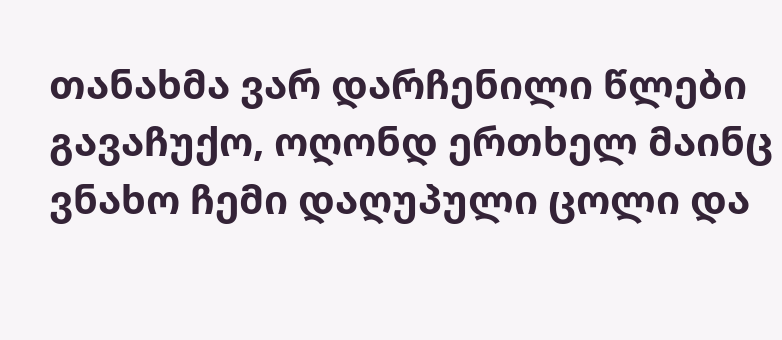თანახმა ვარ დარჩენილი წლები გავაჩუქო, ოღონდ ერთხელ მაინც ვნახო ჩემი დაღუპული ცოლი და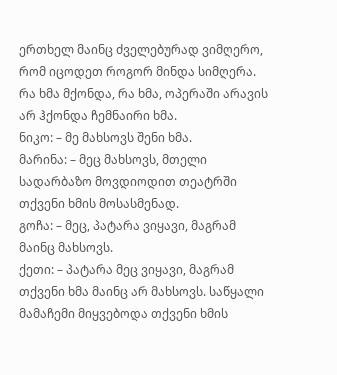ერთხელ მაინც ძველებურად ვიმღერო, რომ იცოდეთ როგორ მინდა სიმღერა. რა ხმა მქონდა, რა ხმა, ოპერაში არავის არ ჰქონდა ჩემნაირი ხმა.
ნიკო: – მე მახსოვს შენი ხმა.
მარინა: – მეც მახსოვს, მთელი სადარბაზო მოვდიოდით თეატრში თქვენი ხმის მოსასმენად.
გოჩა: – მეც, პატარა ვიყავი, მაგრამ მაინც მახსოვს.
ქეთი: – პატარა მეც ვიყავი, მაგრამ თქვენი ხმა მაინც არ მახსოვს. საწყალი მამაჩემი მიყვებოდა თქვენი ხმის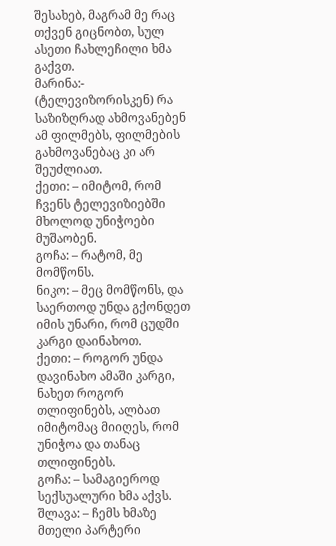შესახებ, მაგრამ მე რაც თქვენ გიცნობთ, სულ ასეთი ჩახლეჩილი ხმა გაქვთ.
მარინა:- (ტელევიზორისკენ) რა საზიზღრად ახმოვანებენ ამ ფილმებს, ფილმების გახმოვანებაც კი არ შეუძლიათ.
ქეთი: – იმიტომ, რომ ჩვენს ტელევიზიებში მხოლოდ უნიჭოები მუშაობენ.
გოჩა: – რატომ, მე მომწონს.
ნიკო: – მეც მომწონს, და საერთოდ უნდა გქონდეთ იმის უნარი, რომ ცუდში კარგი დაინახოთ.
ქეთი: – როგორ უნდა დავინახო ამაში კარგი, ნახეთ როგორ თლიფინებს, ალბათ იმიტომაც მიიღეს, რომ უნიჭოა და თანაც თლიფინებს.
გოჩა: – სამაგიეროდ სექსუალური ხმა აქვს.
შლავა: – ჩემს ხმაზე მთელი პარტერი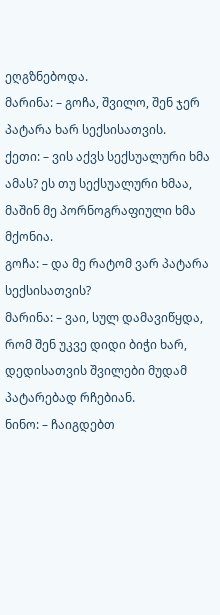ეღგზნებოდა.
მარინა: – გოჩა, შვილო, შენ ჯერ პატარა ხარ სექსისათვის.
ქეთი: – ვის აქვს სექსუალური ხმა ამას? ეს თუ სექსუალური ხმაა, მაშინ მე პორნოგრაფიული ხმა მქონია.
გოჩა: – და მე რატომ ვარ პატარა სექსისათვის?
მარინა: – ვაი, სულ დამავიწყდა, რომ შენ უკვე დიდი ბიჭი ხარ, დედისათვის შვილები მუდამ პატარებად რჩებიან.
ნინო: – ჩაიგდებთ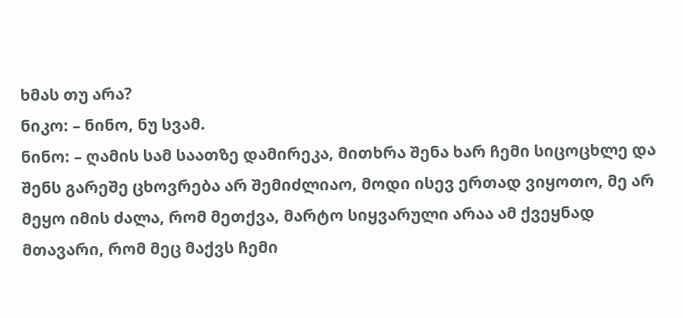ხმას თუ არა?
ნიკო: – ნინო, ნუ სვამ.
ნინო: – ღამის სამ საათზე დამირეკა, მითხრა შენა ხარ ჩემი სიცოცხლე და შენს გარეშე ცხოვრება არ შემიძლიაო, მოდი ისევ ერთად ვიყოთო, მე არ მეყო იმის ძალა, რომ მეთქვა, მარტო სიყვარული არაა ამ ქვეყნად მთავარი, რომ მეც მაქვს ჩემი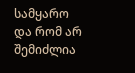სამყარო და რომ არ შემიძლია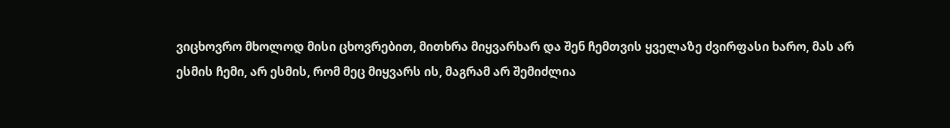ვიცხოვრო მხოლოდ მისი ცხოვრებით, მითხრა მიყვარხარ და შენ ჩემთვის ყველაზე ძვირფასი ხარო, მას არ ესმის ჩემი, არ ესმის, რომ მეც მიყვარს ის, მაგრამ არ შემიძლია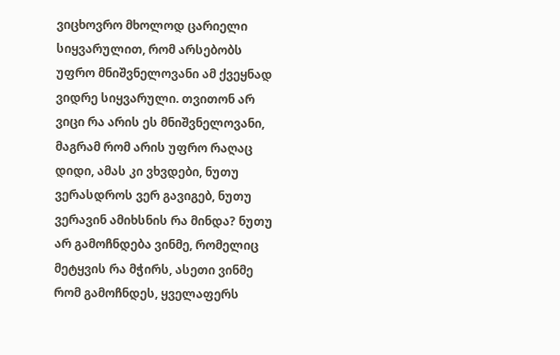ვიცხოვრო მხოლოდ ცარიელი სიყვარულით, რომ არსებობს უფრო მნიშვნელოვანი ამ ქვეყნად ვიდრე სიყვარული. თვითონ არ ვიცი რა არის ეს მნიშვნელოვანი, მაგრამ რომ არის უფრო რაღაც დიდი, ამას კი ვხვდები, ნუთუ ვერასდროს ვერ გავიგებ, ნუთუ ვერავინ ამიხსნის რა მინდა? ნუთუ არ გამოჩნდება ვინმე, რომელიც მეტყვის რა მჭირს, ასეთი ვინმე რომ გამოჩნდეს, ყველაფერს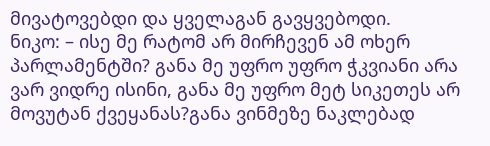მივატოვებდი და ყველაგან გავყვებოდი.
ნიკო: – ისე მე რატომ არ მირჩევენ ამ ოხერ პარლამენტში? განა მე უფრო უფრო ჭკვიანი არა ვარ ვიდრე ისინი, განა მე უფრო მეტ სიკეთეს არ მოვუტან ქვეყანას?განა ვინმეზე ნაკლებად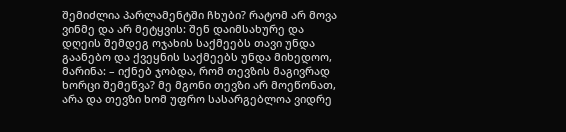შემიძლია პარლამენტში ჩხუბი? რატომ არ მოვა ვინმე და არ მეტყვის: შენ დაიმსახურე და დღეის შემდეგ ოჯახის საქმეებს თავი უნდა გაანებო და ქვეყნის საქმეებს უნდა მიხედოო,
მარინა: – იქნებ ჯობდა, რომ თევზის მაგივრად ხორცი შემეწვა? მე მგონი თევზი არ მოეწონათ, არა და თევზი ხომ უფრო სასარგებლოა ვიდრე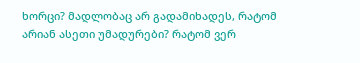ხორცი? მადლობაც არ გადამიხადეს, რატომ არიან ასეთი უმადურები? რატომ ვერ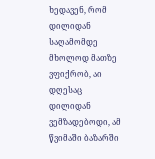ხედავენ, რომ დილიდან საღამომდე მხოლოდ მათზე ვფიქრობ, აი დღესაც დილიდან ვემზადებოდი, ამ წვიმაში ბაზარში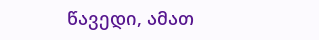წავედი, ამათ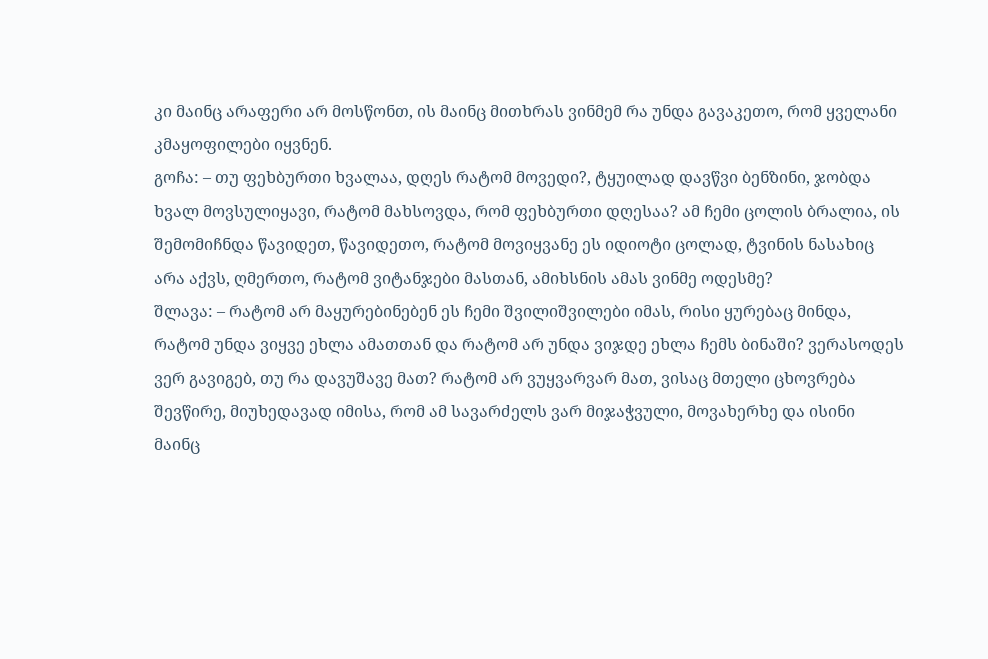კი მაინც არაფერი არ მოსწონთ, ის მაინც მითხრას ვინმემ რა უნდა გავაკეთო, რომ ყველანი კმაყოფილები იყვნენ.
გოჩა: – თუ ფეხბურთი ხვალაა, დღეს რატომ მოვედი?, ტყუილად დავწვი ბენზინი, ჯობდა ხვალ მოვსულიყავი, რატომ მახსოვდა, რომ ფეხბურთი დღესაა? ამ ჩემი ცოლის ბრალია, ის შემომიჩნდა წავიდეთ, წავიდეთო, რატომ მოვიყვანე ეს იდიოტი ცოლად, ტვინის ნასახიც არა აქვს, ღმერთო, რატომ ვიტანჯები მასთან, ამიხსნის ამას ვინმე ოდესმე?
შლავა: – რატომ არ მაყურებინებენ ეს ჩემი შვილიშვილები იმას, რისი ყურებაც მინდა, რატომ უნდა ვიყვე ეხლა ამათთან და რატომ არ უნდა ვიჯდე ეხლა ჩემს ბინაში? ვერასოდეს ვერ გავიგებ, თუ რა დავუშავე მათ? რატომ არ ვუყვარვარ მათ, ვისაც მთელი ცხოვრება შევწირე, მიუხედავად იმისა, რომ ამ სავარძელს ვარ მიჯაჭვული, მოვახერხე და ისინი მაინც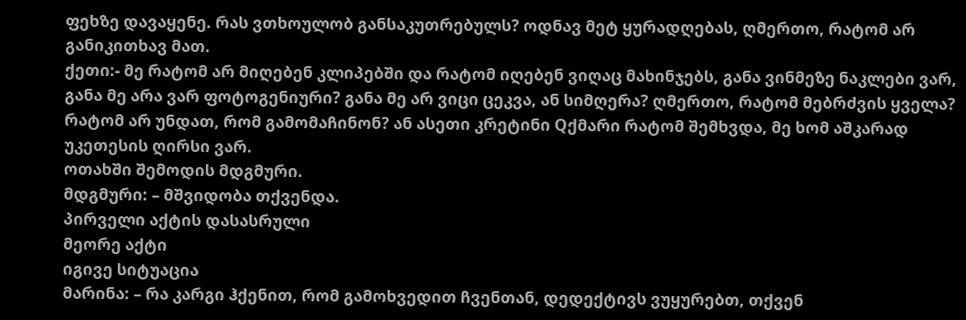ფეხზე დავაყენე. რას ვთხოულობ განსაკუთრებულს? ოდნავ მეტ ყურადღებას, ღმერთო, რატომ არ განიკითხავ მათ.
ქეთი:- მე რატომ არ მიღებენ კლიპებში და რატომ იღებენ ვიღაც მახინჯებს, განა ვინმეზე ნაკლები ვარ, განა მე არა ვარ ფოტოგენიური? განა მე არ ვიცი ცეკვა, ან სიმღერა? ღმერთო, რატომ მებრძვის ყველა? რატომ არ უნდათ, რომ გამომაჩინონ? ან ასეთი კრეტინი Qქმარი რატომ შემხვდა, მე ხომ აშკარად უკეთესის ღირსი ვარ.
ოთახში შემოდის მდგმური.
მდგმური: – მშვიდობა თქვენდა.
პირველი აქტის დასასრული
მეორე აქტი
იგივე სიტუაცია
მარინა: – რა კარგი ჰქენით, რომ გამოხვედით ჩვენთან, დედექტივს ვუყურებთ, თქვენ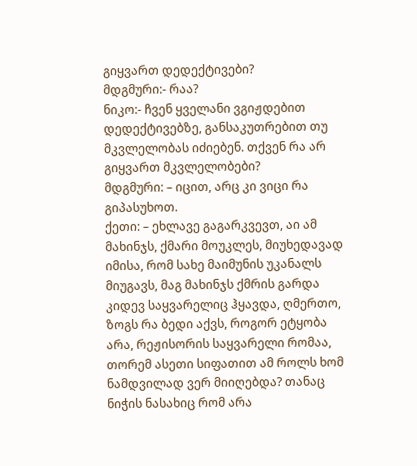გიყვართ დედექტივები?
მდგმური:- რაა?
ნიკო:- ჩვენ ყველანი ვგიჟდებით დედექტივებზე, განსაკუთრებით თუ მკვლელობას იძიებენ. თქვენ რა არ გიყვართ მკვლელობები?
მდგმური: – იცით, არც კი ვიცი რა გიპასუხოთ.
ქეთი: – ეხლავე გაგარკვევთ, აი ამ მახინჯს, ქმარი მოუკლეს, მიუხედავად იმისა, რომ სახე მაიმუნის უკანალს მიუგავს, მაგ მახინჯს ქმრის გარდა კიდევ საყვარელიც ჰყავდა, ღმერთო, ზოგს რა ბედი აქვს, როგორ ეტყობა არა, რეჟისორის საყვარელი რომაა, თორემ ასეთი სიფათით ამ როლს ხომ ნამდვილად ვერ მიიღებდა? თანაც ნიჭის ნასახიც რომ არა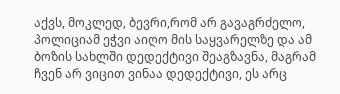აქვს, მოკლედ, ბევრი,რომ არ გავაგრძელო, პოლიციამ ეჭვი აიღო მის საყვარელზე და ამ ბოზის სახლში დედექტივი შეაგზავნა, მაგრამ ჩვენ არ ვიცით ვინაა დედექტივი, ეს არც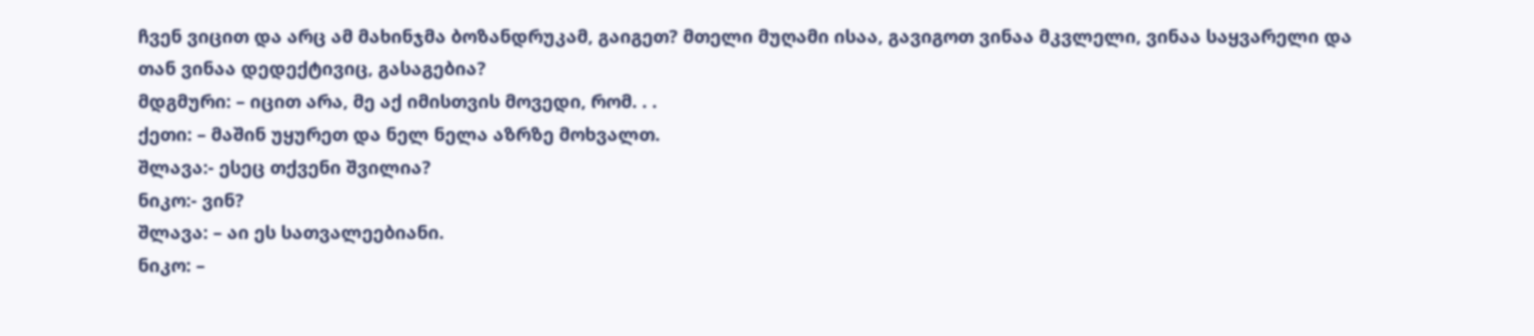ჩვენ ვიცით და არც ამ მახინჯმა ბოზანდრუკამ, გაიგეთ? მთელი მუღამი ისაა, გავიგოთ ვინაა მკვლელი, ვინაა საყვარელი და თან ვინაა დედექტივიც, გასაგებია?
მდგმური: – იცით არა, მე აქ იმისთვის მოვედი, რომ. . .
ქეთი: – მაშინ უყურეთ და ნელ ნელა აზრზე მოხვალთ.
შლავა:- ესეც თქვენი შვილია?
ნიკო:- ვინ?
შლავა: – აი ეს სათვალეებიანი.
ნიკო: –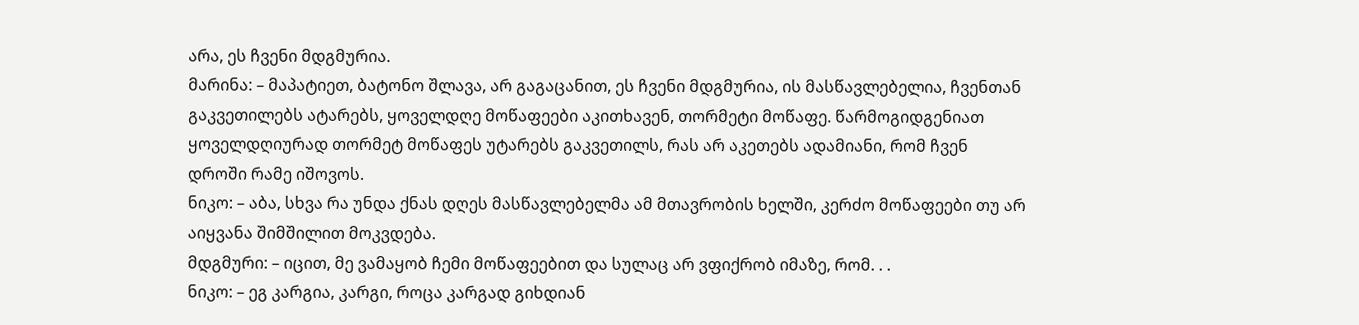არა, ეს ჩვენი მდგმურია.
მარინა: – მაპატიეთ, ბატონო შლავა, არ გაგაცანით, ეს ჩვენი მდგმურია, ის მასწავლებელია, ჩვენთან გაკვეთილებს ატარებს, ყოველდღე მოწაფეები აკითხავენ, თორმეტი მოწაფე. წარმოგიდგენიათ ყოველდღიურად თორმეტ მოწაფეს უტარებს გაკვეთილს, რას არ აკეთებს ადამიანი, რომ ჩვენ დროში რამე იშოვოს.
ნიკო: – აბა, სხვა რა უნდა ქნას დღეს მასწავლებელმა ამ მთავრობის ხელში, კერძო მოწაფეები თუ არ აიყვანა შიმშილით მოკვდება.
მდგმური: – იცით, მე ვამაყობ ჩემი მოწაფეებით და სულაც არ ვფიქრობ იმაზე, რომ. . .
ნიკო: – ეგ კარგია, კარგი, როცა კარგად გიხდიან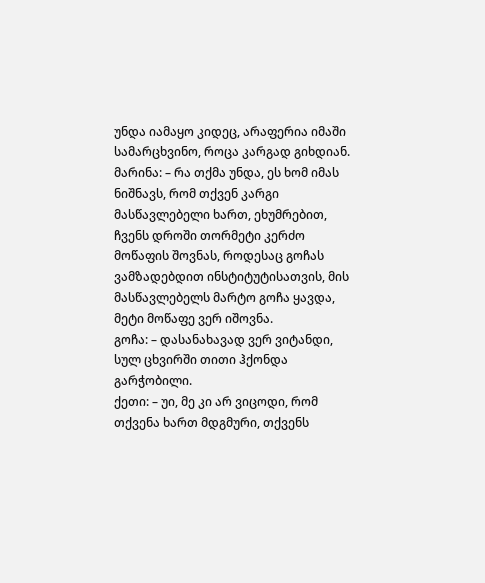უნდა იამაყო კიდეც, არაფერია იმაში სამარცხვინო, როცა კარგად გიხდიან.
მარინა: – რა თქმა უნდა, ეს ხომ იმას ნიშნავს, რომ თქვენ კარგი მასწავლებელი ხართ, ეხუმრებით, ჩვენს დროში თორმეტი კერძო მოწაფის შოვნას, როდესაც გოჩას ვამზადებდით ინსტიტუტისათვის, მის მასწავლებელს მარტო გოჩა ყავდა, მეტი მოწაფე ვერ იშოვნა.
გოჩა: – დასანახავად ვერ ვიტანდი, სულ ცხვირში თითი ჰქონდა გარჭობილი.
ქეთი: – უი, მე კი არ ვიცოდი, რომ თქვენა ხართ მდგმური, თქვენს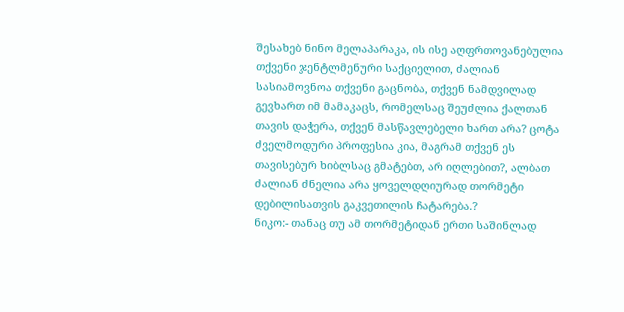შესახებ ნინო მელაპარაკა, ის ისე აღფრთოვანებულია თქვენი ჯენტლმენური საქციელით, ძალიან სასიამოვნოა თქვენი გაცნობა, თქვენ ნამდვილად გევხართ იმ მამაკაცს, რომელსაც შეუძლია ქალთან თავის დაჭერა, თქვენ მასწავლებელი ხართ არა? ცოტა ძველმოდური პროფესია კია, მაგრამ თქვენ ეს თავისებურ ხიბლსაც გმატებთ, არ იღლებით?, ალბათ ძალიან ძნელია არა ყოველდღიურად თორმეტი დებილისათვის გაკვეთილის ჩატარება.?
ნიკო:- თანაც თუ ამ თორმეტიდან ერთი საშინლად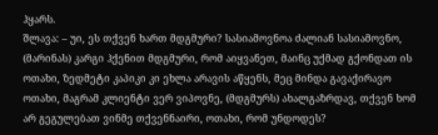ჰყარს.
შლავა: – უი, ეს თქვენ ხართ მდგმური? სასიამოვნოა ძალიან სასიამოვნო, (მარინას) კარგი ჰქენით მდგმური, რომ აიყვანეთ, მაინც უქმად გქონდათ ის ოთახი, ზედმეტი კაპიკი კი ეხლა არავის აწყენს, მეც მინდა გავაქირავო ოთახი, მაგრამ კლიენტი ვერ ვიპოვნე, (მდგმურს) ახალგაზრდავ, თქვენ ხომ არ გეგულებათ ვინმე თქვენნაირი, ოთახი, რომ უნდოდეს?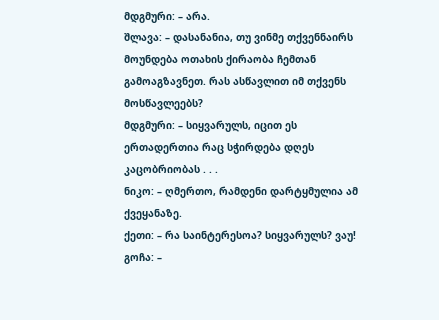მდგმური: – არა.
შლავა: – დასანანია, თუ ვინმე თქვენნაირს მოუნდება ოთახის ქირაობა ჩემთან გამოაგზავნეთ. რას ასწავლით იმ თქვენს მოსწავლეებს?
მდგმური: – სიყვარულს, იცით ეს ერთადერთია რაც სჭირდება დღეს კაცობრიობას . . .
ნიკო: – ღმერთო, რამდენი დარტყმულია ამ ქვეყანაზე.
ქეთი: – რა საინტერესოა? სიყვარულს? ვაუ!
გოჩა: –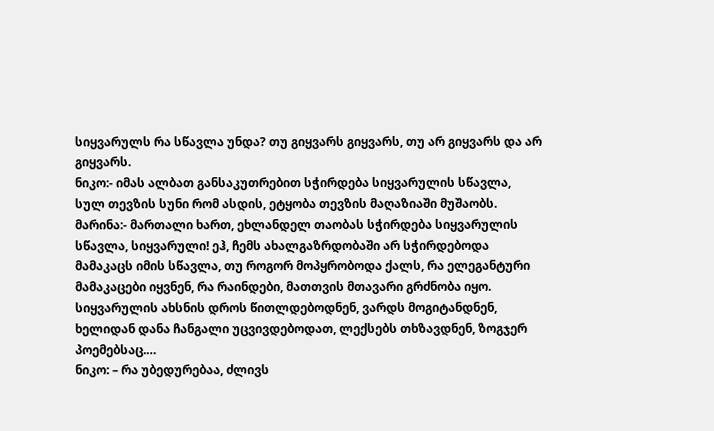სიყვარულს რა სწავლა უნდა? თუ გიყვარს გიყვარს, თუ არ გიყვარს და არ გიყვარს.
ნიკო:- იმას ალბათ განსაკუთრებით სჭირდება სიყვარულის სწავლა, სულ თევზის სუნი რომ ასდის, ეტყობა თევზის მაღაზიაში მუშაობს.
მარინა:- მართალი ხართ, ეხლანდელ თაობას სჭირდება სიყვარულის სწავლა, სიყვარული! ეჰ, ჩემს ახალგაზრდობაში არ სჭირდებოდა მამაკაცს იმის სწავლა, თუ როგორ მოპყრობოდა ქალს, რა ელეგანტური მამაკაცები იყვნენ, რა რაინდები, მათთვის მთავარი გრძნობა იყო. სიყვარულის ახსნის დროს წითლდებოდნენ, ვარდს მოგიტანდნენ, ხელიდან დანა ჩანგალი უცვივდებოდათ, ლექსებს თხზავდნენ, ზოგჯერ პოემებსაც.…
ნიკო: – რა უბედურებაა, ძლივს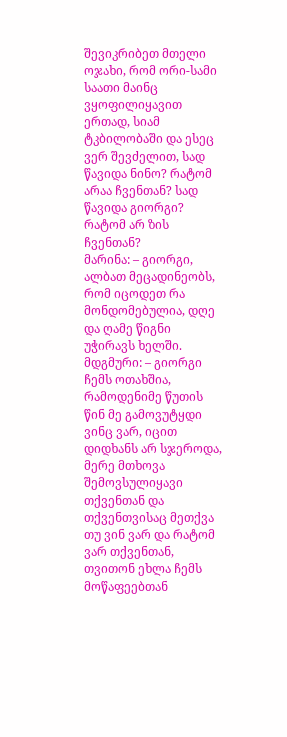შევიკრიბეთ მთელი ოჯახი, რომ ორი-სამი საათი მაინც ვყოფილიყავით ერთად, სიამ ტკბილობაში და ესეც ვერ შევძელით, სად წავიდა ნინო? რატომ არაა ჩვენთან? სად წავიდა გიორგი? რატომ არ ზის ჩვენთან?
მარინა: – გიორგი, ალბათ მეცადინეობს, რომ იცოდეთ რა მონდომებულია, დღე და ღამე წიგნი უჭირავს ხელში.
მდგმური: – გიორგი ჩემს ოთახშია, რამოდენიმე წუთის წინ მე გამოვუტყდი ვინც ვარ, იცით დიდხანს არ სჯეროდა, მერე მთხოვა შემოვსულიყავი თქვენთან და თქვენთვისაც მეთქვა თუ ვინ ვარ და რატომ ვარ თქვენთან, თვითონ ეხლა ჩემს მოწაფეებთან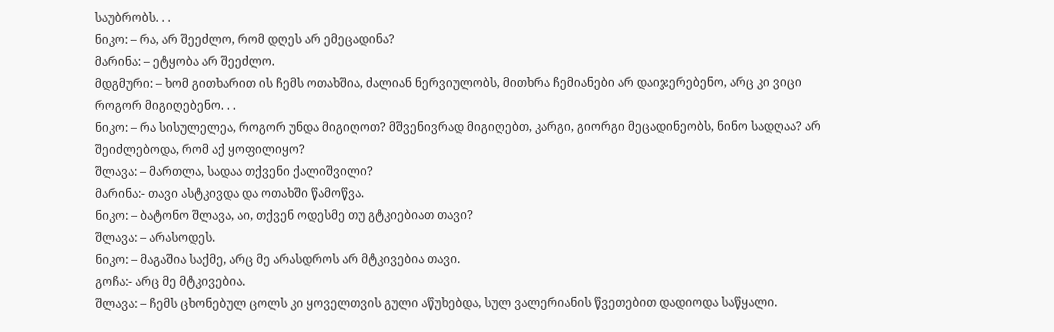საუბრობს. . .
ნიკო: – რა, არ შეეძლო, რომ დღეს არ ემეცადინა?
მარინა: – ეტყობა არ შეეძლო.
მდგმური: – ხომ გითხარით ის ჩემს ოთახშია, ძალიან ნერვიულობს, მითხრა ჩემიანები არ დაიჯერებენო, არც კი ვიცი როგორ მიგიღებენო. . .
ნიკო: – რა სისულელეა, როგორ უნდა მიგიღოთ? მშვენივრად მიგიღებთ, კარგი, გიორგი მეცადინეობს, ნინო სადღაა? არ შეიძლებოდა, რომ აქ ყოფილიყო?
შლავა: – მართლა, სადაა თქვენი ქალიშვილი?
მარინა:- თავი ასტკივდა და ოთახში წამოწვა.
ნიკო: – ბატონო შლავა, აი, თქვენ ოდესმე თუ გტკიებიათ თავი?
შლავა: – არასოდეს.
ნიკო: – მაგაშია საქმე, არც მე არასდროს არ მტკივებია თავი.
გოჩა:- არც მე მტკივებია.
შლავა: – ჩემს ცხონებულ ცოლს კი ყოველთვის გული აწუხებდა, სულ ვალერიანის წვეთებით დადიოდა საწყალი.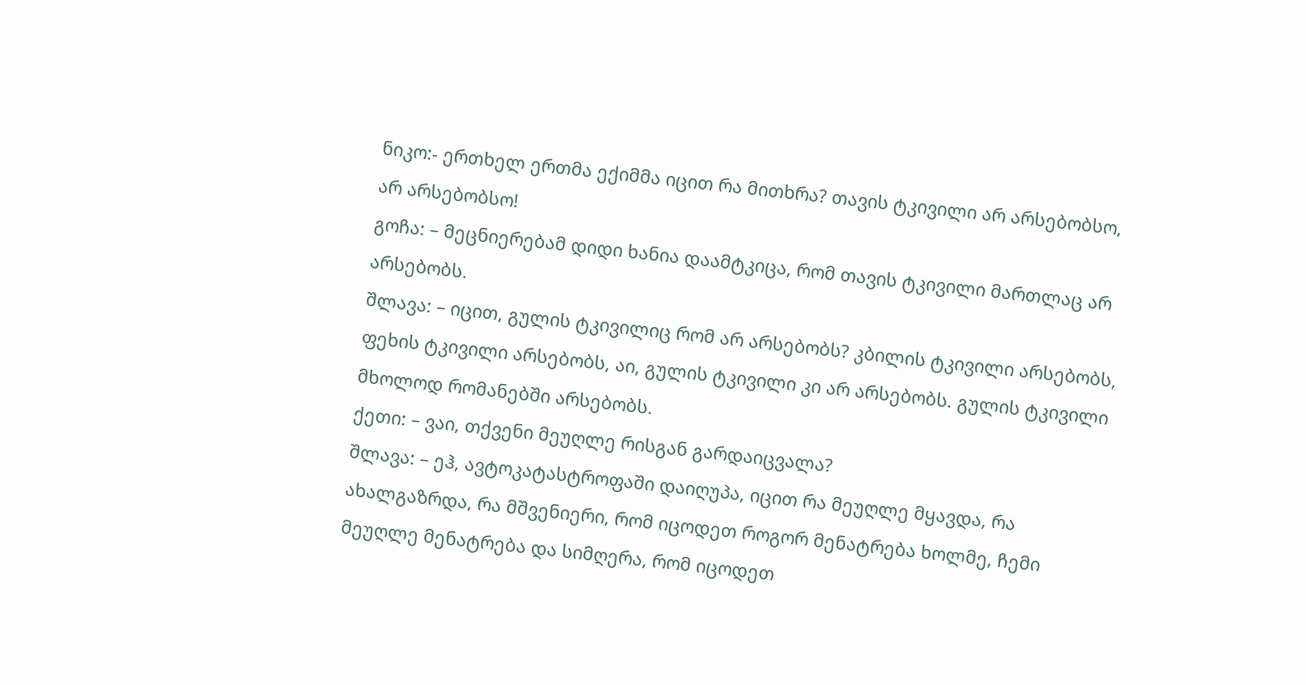ნიკო:- ერთხელ ერთმა ექიმმა იცით რა მითხრა? თავის ტკივილი არ არსებობსო, არ არსებობსო!
გოჩა: – მეცნიერებამ დიდი ხანია დაამტკიცა, რომ თავის ტკივილი მართლაც არ არსებობს.
შლავა: – იცით, გულის ტკივილიც რომ არ არსებობს? კბილის ტკივილი არსებობს, ფეხის ტკივილი არსებობს, აი, გულის ტკივილი კი არ არსებობს. გულის ტკივილი მხოლოდ რომანებში არსებობს.
ქეთი: – ვაი, თქვენი მეუღლე რისგან გარდაიცვალა?
შლავა: – ეჰ, ავტოკატასტროფაში დაიღუპა, იცით რა მეუღლე მყავდა, რა ახალგაზრდა, რა მშვენიერი, რომ იცოდეთ როგორ მენატრება ხოლმე, ჩემი მეუღლე მენატრება და სიმღერა, რომ იცოდეთ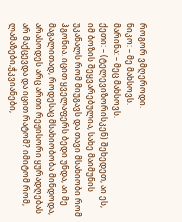როგორ ვმღეროდი.
ნიკო: – მე მახსოვს.
მარინა: – მეც მახსოვს.
ქეთი: – (ტელევიზორისკენ) შეხედეთ, აი ეს, იმ ბოზის შეყვარებულია, სახე მაიმუნის უკანალს რომ მიუგავს და თავი მსახიობი რომ ჰგონია. იცით ყველაფერს ბედი უნდა, აი მე მაგალითად, როდესაც მსახიობობა მინდოდა, არასოდეს არც ართი რეჟისორი ყურადღებას არ მაქცევდა და იცით რატომ? იმიტომ რომ, ლამაზები,ჭკვიანები,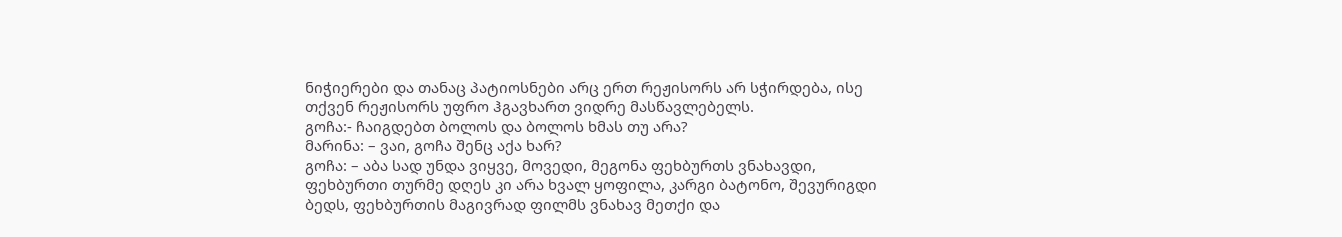ნიჭიერები და თანაც პატიოსნები არც ერთ რეჟისორს არ სჭირდება, ისე თქვენ რეჟისორს უფრო ჰგავხართ ვიდრე მასწავლებელს.
გოჩა:- ჩაიგდებთ ბოლოს და ბოლოს ხმას თუ არა?
მარინა: – ვაი, გოჩა შენც აქა ხარ?
გოჩა: – აბა სად უნდა ვიყვე, მოვედი, მეგონა ფეხბურთს ვნახავდი, ფეხბურთი თურმე დღეს კი არა ხვალ ყოფილა, კარგი ბატონო, შევურიგდი ბედს, ფეხბურთის მაგივრად ფილმს ვნახავ მეთქი და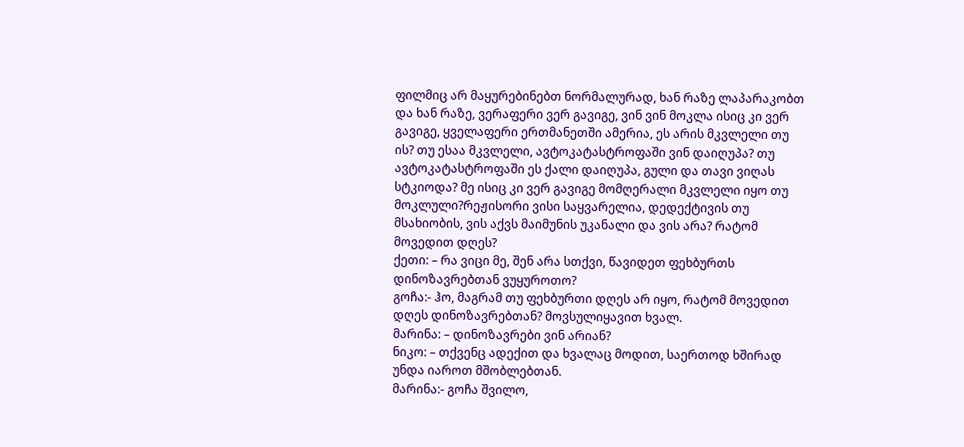ფილმიც არ მაყურებინებთ ნორმალურად, ხან რაზე ლაპარაკობთ და ხან რაზე, ვერაფერი ვერ გავიგე, ვინ ვინ მოკლა ისიც კი ვერ გავიგე, ყველაფერი ერთმანეთში ამერია, ეს არის მკვლელი თუ ის? თუ ესაა მკვლელი, ავტოკატასტროფაში ვინ დაიღუპა? თუ ავტოკატასტროფაში ეს ქალი დაიღუპა, გული და თავი ვიღას სტკიოდა? მე ისიც კი ვერ გავიგე მომღერალი მკვლელი იყო თუ მოკლული?რეჟისორი ვისი საყვარელია, დედექტივის თუ მსახიობის, ვის აქვს მაიმუნის უკანალი და ვის არა? რატომ მოვედით დღეს?
ქეთი: – რა ვიცი მე, შენ არა სთქვი, წავიდეთ ფეხბურთს დინოზავრებთან ვუყუროთო?
გოჩა:- ჰო, მაგრამ თუ ფეხბურთი დღეს არ იყო, რატომ მოვედით დღეს დინოზავრებთან? მოვსულიყავით ხვალ.
მარინა: – დინოზავრები ვინ არიან?
ნიკო: – თქვენც ადექით და ხვალაც მოდით, საერთოდ ხშირად უნდა იაროთ მშობლებთან.
მარინა:- გოჩა შვილო,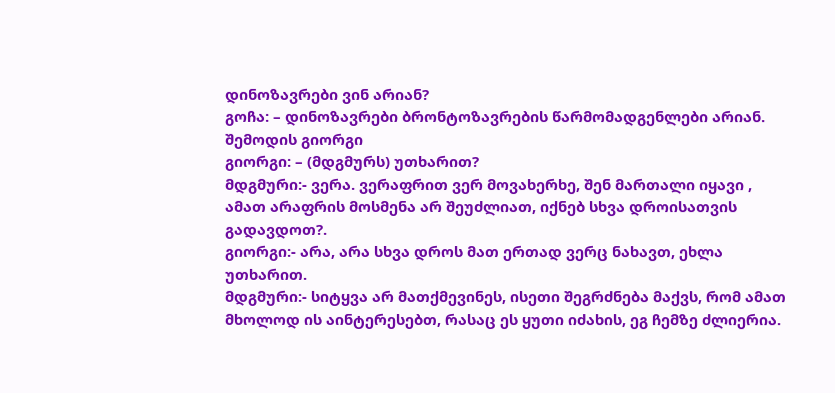დინოზავრები ვინ არიან?
გოჩა: – დინოზავრები ბრონტოზავრების წარმომადგენლები არიან.
შემოდის გიორგი
გიორგი: – (მდგმურს) უთხარით?
მდგმური:- ვერა. ვერაფრით ვერ მოვახერხე, შენ მართალი იყავი , ამათ არაფრის მოსმენა არ შეუძლიათ, იქნებ სხვა დროისათვის გადავდოთ?.
გიორგი:- არა, არა სხვა დროს მათ ერთად ვერც ნახავთ, ეხლა უთხარით.
მდგმური:- სიტყვა არ მათქმევინეს, ისეთი შეგრძნება მაქვს, რომ ამათ მხოლოდ ის აინტერესებთ, რასაც ეს ყუთი იძახის, ეგ ჩემზე ძლიერია.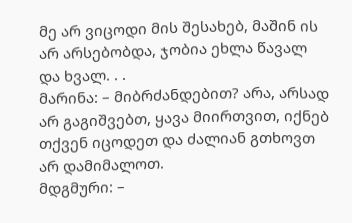მე არ ვიცოდი მის შესახებ, მაშინ ის არ არსებობდა, ჯობია ეხლა წავალ და ხვალ. . .
მარინა: – მიბრძანდებით? არა, არსად არ გაგიშვებთ, ყავა მიირთვით, იქნებ თქვენ იცოდეთ და ძალიან გთხოვთ არ დამიმალოთ.
მდგმური: –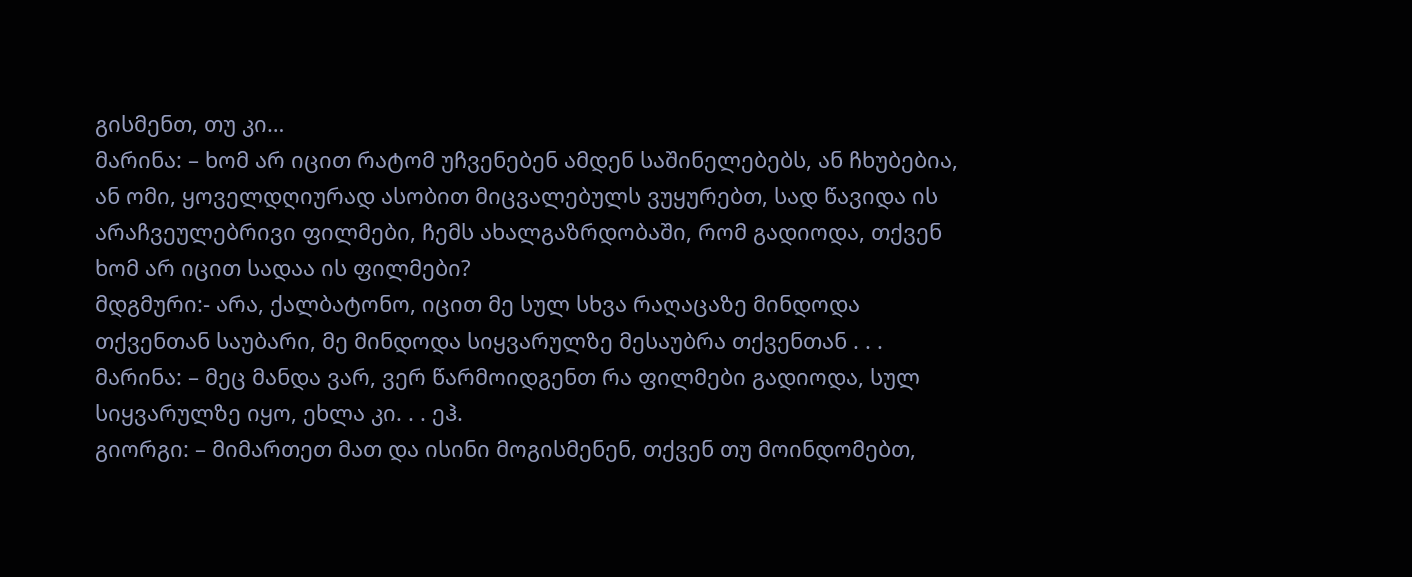გისმენთ, თუ კი…
მარინა: – ხომ არ იცით რატომ უჩვენებენ ამდენ საშინელებებს, ან ჩხუბებია, ან ომი, ყოველდღიურად ასობით მიცვალებულს ვუყურებთ, სად წავიდა ის არაჩვეულებრივი ფილმები, ჩემს ახალგაზრდობაში, რომ გადიოდა, თქვენ ხომ არ იცით სადაა ის ფილმები?
მდგმური:- არა, ქალბატონო, იცით მე სულ სხვა რაღაცაზე მინდოდა თქვენთან საუბარი, მე მინდოდა სიყვარულზე მესაუბრა თქვენთან . . .
მარინა: – მეც მანდა ვარ, ვერ წარმოიდგენთ რა ფილმები გადიოდა, სულ სიყვარულზე იყო, ეხლა კი. . . ეჰ.
გიორგი: – მიმართეთ მათ და ისინი მოგისმენენ, თქვენ თუ მოინდომებთ,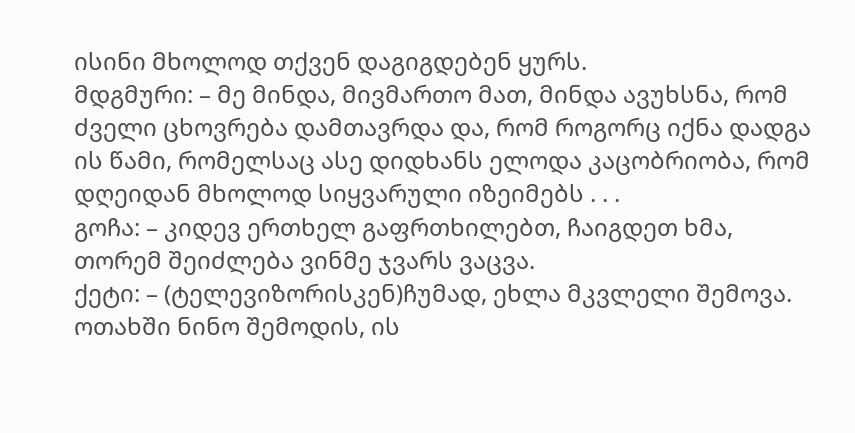ისინი მხოლოდ თქვენ დაგიგდებენ ყურს.
მდგმური: – მე მინდა, მივმართო მათ, მინდა ავუხსნა, რომ ძველი ცხოვრება დამთავრდა და, რომ როგორც იქნა დადგა ის წამი, რომელსაც ასე დიდხანს ელოდა კაცობრიობა, რომ დღეიდან მხოლოდ სიყვარული იზეიმებს . . .
გოჩა: – კიდევ ერთხელ გაფრთხილებთ, ჩაიგდეთ ხმა, თორემ შეიძლება ვინმე ჯვარს ვაცვა.
ქეტი: – (ტელევიზორისკენ)ჩუმად, ეხლა მკვლელი შემოვა.
ოთახში ნინო შემოდის, ის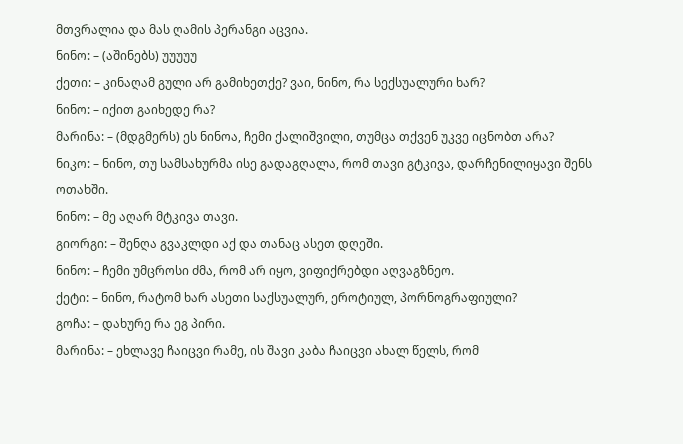მთვრალია და მას ღამის პერანგი აცვია.
ნინო: – (აშინებს) უუუუუ
ქეთი: – კინაღამ გული არ გამიხეთქე? ვაი, ნინო, რა სექსუალური ხარ?
ნინო: – იქით გაიხედე რა?
მარინა: – (მდგმერს) ეს ნინოა, ჩემი ქალიშვილი, თუმცა თქვენ უკვე იცნობთ არა?
ნიკო: – ნინო, თუ სამსახურმა ისე გადაგღალა, რომ თავი გტკივა, დარჩენილიყავი შენს ოთახში.
ნინო: – მე აღარ მტკივა თავი.
გიორგი: – შენღა გვაკლდი აქ და თანაც ასეთ დღეში.
ნინო: – ჩემი უმცროსი ძმა, რომ არ იყო, ვიფიქრებდი აღვაგზნეო.
ქეტი: – ნინო, რატომ ხარ ასეთი საქსუალურ, ეროტიულ, პორნოგრაფიული?
გოჩა: – დახურე რა ეგ პირი.
მარინა: – ეხლავე ჩაიცვი რამე, ის შავი კაბა ჩაიცვი ახალ წელს, რომ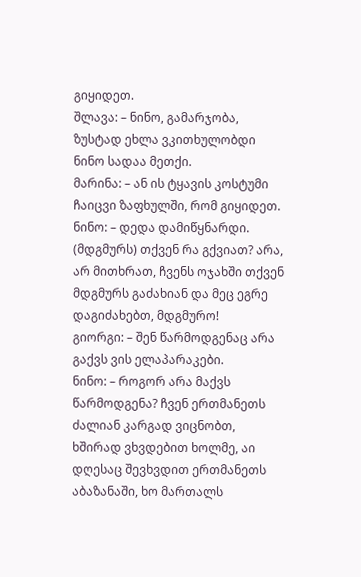გიყიდეთ.
შლავა: – ნინო, გამარჯობა, ზუსტად ეხლა ვკითხულობდი ნინო სადაა მეთქი.
მარინა: – ან ის ტყავის კოსტუმი ჩაიცვი ზაფხულში, რომ გიყიდეთ.
ნინო: – დედა დამიწყნარდი. (მდგმურს) თქვენ რა გქვიათ? არა, არ მითხრათ, ჩვენს ოჯახში თქვენ მდგმურს გაძახიან და მეც ეგრე დაგიძახებთ, მდგმურო!
გიორგი: – შენ წარმოდგენაც არა გაქვს ვის ელაპარაკები.
ნინო: – როგორ არა მაქვს წარმოდგენა? ჩვენ ერთმანეთს ძალიან კარგად ვიცნობთ, ხშირად ვხვდებით ხოლმე, აი დღესაც შევხვდით ერთმანეთს აბაზანაში, ხო მართალს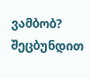ვამბობ? შეცბუნდით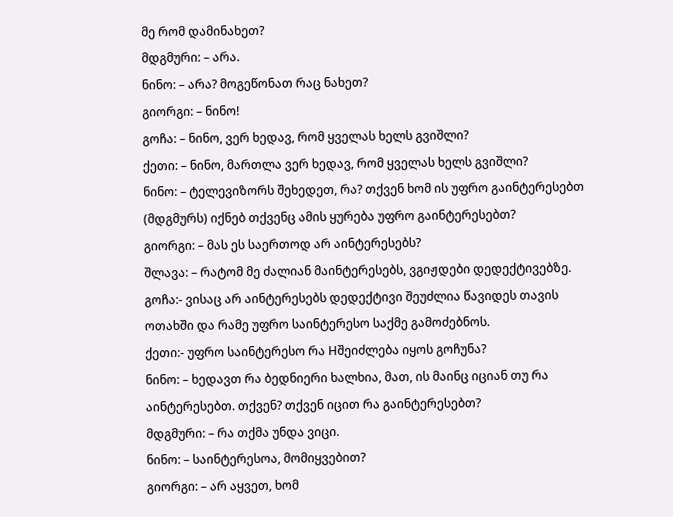მე რომ დამინახეთ?
მდგმური: – არა.
ნინო: – არა? მოგეწონათ რაც ნახეთ?
გიორგი: – ნინო!
გოჩა: – ნინო, ვერ ხედავ, რომ ყველას ხელს გვიშლი?
ქეთი: – ნინო, მართლა ვერ ხედავ, რომ ყველას ხელს გვიშლი?
ნინო: – ტელევიზორს შეხედეთ, რა? თქვენ ხომ ის უფრო გაინტერესებთ (მდგმურს) იქნებ თქვენც ამის ყურება უფრო გაინტერესებთ?
გიორგი: – მას ეს საერთოდ არ აინტერესებს?
შლავა: – რატომ მე ძალიან მაინტერესებს, ვგიჟდები დედექტივებზე.
გოჩა:- ვისაც არ აინტერესებს დედექტივი შეუძლია წავიდეს თავის ოთახში და რამე უფრო საინტერესო საქმე გამოძებნოს.
ქეთი:- უფრო საინტერესო რა Hშეიძლება იყოს გოჩუნა?
ნინო: – ხედავთ რა ბედნიერი ხალხია, მათ, ის მაინც იციან თუ რა აინტერესებთ. თქვენ? თქვენ იცით რა გაინტერესებთ?
მდგმური: – რა თქმა უნდა ვიცი.
ნინო: – საინტერესოა, მომიყვებით?
გიორგი: – არ აყვეთ, ხომ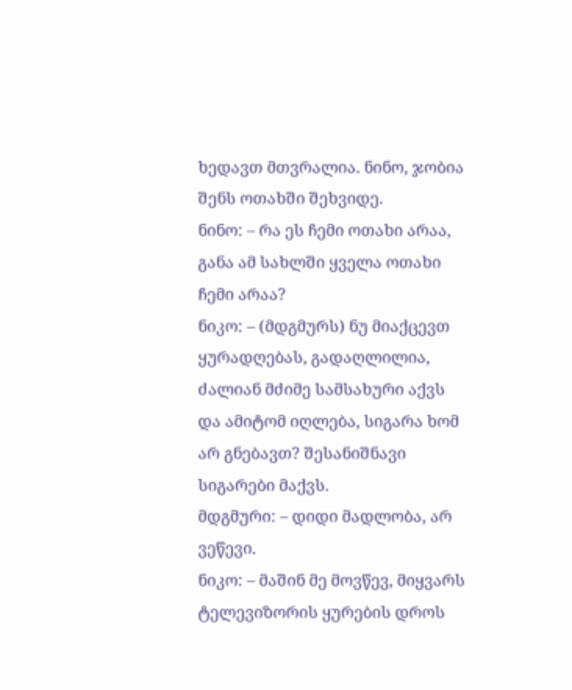ხედავთ მთვრალია. ნინო, ჯობია შენს ოთახში შეხვიდე.
ნინო: – რა ეს ჩემი ოთახი არაა, განა ამ სახლში ყველა ოთახი ჩემი არაა?
ნიკო: – (მდგმურს) ნუ მიაქცევთ ყურადღებას, გადაღლილია, ძალიან მძიმე სამსახური აქვს და ამიტომ იღლება, სიგარა ხომ არ გნებავთ? შესანიშნავი სიგარები მაქვს.
მდგმური: – დიდი მადლობა, არ ვეწევი.
ნიკო: – მაშინ მე მოვწევ, მიყვარს ტელევიზორის ყურების დროს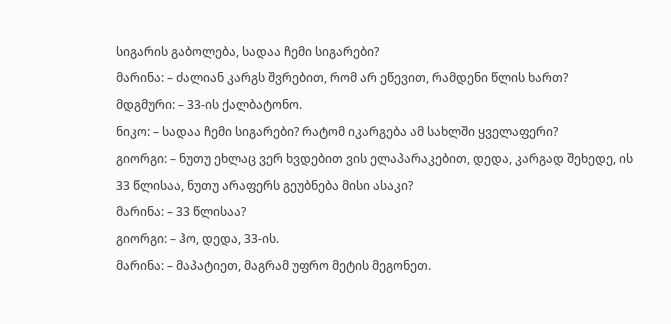სიგარის გაბოლება, სადაა ჩემი სიგარები?
მარინა: – ძალიან კარგს შვრებით, რომ არ ეწევით, რამდენი წლის ხართ?
მდგმური: – 33-ის ქალბატონო.
ნიკო: – სადაა ჩემი სიგარები? რატომ იკარგება ამ სახლში ყველაფერი?
გიორგი: – ნუთუ ეხლაც ვერ ხვდებით ვის ელაპარაკებით, დედა, კარგად შეხედე, ის 33 წლისაა, ნუთუ არაფერს გეუბნება მისი ასაკი?
მარინა: – 33 წლისაა?
გიორგი: – ჰო, დედა, 33-ის.
მარინა: – მაპატიეთ, მაგრამ უფრო მეტის მეგონეთ.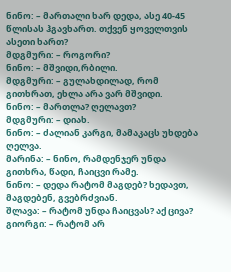ნინო: – მართალი ხარ დედა, ასე 40-45 წლისას ჰგავხართ. თქვენ ყოველთვის ასეთი ხართ?
მდგმური: – როგორი?
ნინო: – მშვიდი,რბილი.
მდგმური: – გულახდილად, რომ გითხრათ, ეხლა არა ვარ მშვიდი.
ნინო: – მართლა? ღელავთ?
მდგმური: – დიახ.
ნინო: – ძალიან კარგი, მამაკაცს უხდება ღელვა.
მარინა: – ნინო, რამდენჯერ უნდა გითხრა, წადი, ჩაიცვი რამე.
ნინო: – დედა რატომ მაგდებ? ხედავთ, მაგდებენ, გვებრძვიან.
შლავა: – რატომ უნდა ჩაიცვას? აქ ცივა?
გიორგი: – რატომ არ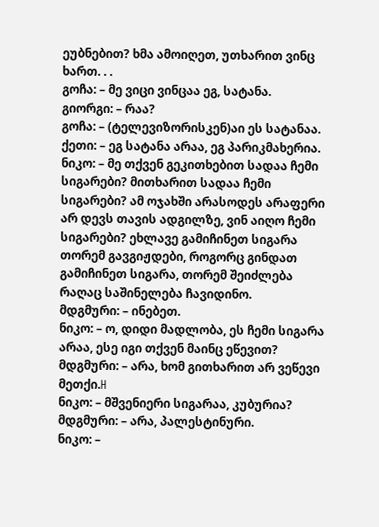ეუბნებით? ხმა ამოიღეთ, უთხარით ვინც ხართ. . .
გოჩა: – მე ვიცი ვინცაა ეგ, სატანა.
გიორგი: – რაა?
გოჩა: – (ტელევიზორისკენ)აი ეს სატანაა.
ქეთი: – ეგ სატანა არაა, ეგ პარიკმახერია.
ნიკო: – მე თქვენ გეკითხებით სადაა ჩემი სიგარები? მითხარით სადაა ჩემი სიგარები? ამ ოჯახში არასოდეს არაფერი არ დევს თავის ადგილზე, ვინ აიღო ჩემი სიგარები? ეხლავე გამიჩინეთ სიგარა თორემ გავგიჟდები, როგორც გინდათ გამიჩინეთ სიგარა, თორემ შეიძლება რაღაც საშინელება ჩავიდინო.
მდგმური: – ინებეთ.
ნიკო: – ო, დიდი მადლობა, ეს ჩემი სიგარა არაა, ესე იგი თქვენ მაინც ეწევით?
მდგმური: – არა, ხომ გითხარით არ ვეწევი მეთქი.H
ნიკო: – მშვენიერი სიგარაა, კუბურია?
მდგმური: – არა, პალესტინური.
ნიკო: –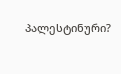პალესტინური?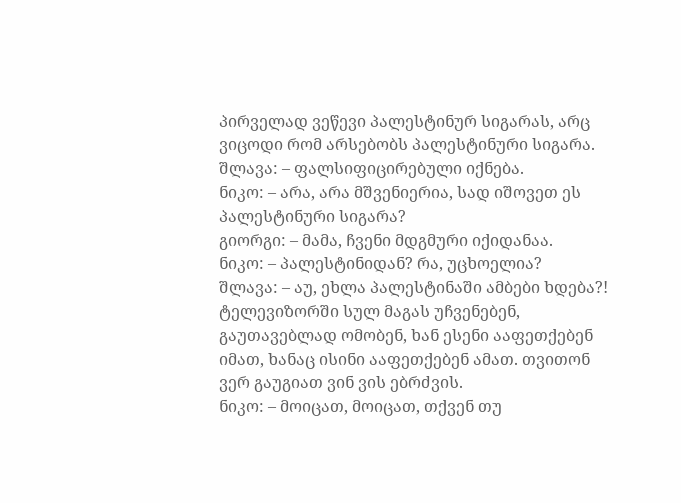პირველად ვეწევი პალესტინურ სიგარას, არც ვიცოდი რომ არსებობს პალესტინური სიგარა.
შლავა: – ფალსიფიცირებული იქნება.
ნიკო: – არა, არა მშვენიერია, სად იშოვეთ ეს პალესტინური სიგარა?
გიორგი: – მამა, ჩვენი მდგმური იქიდანაა.
ნიკო: – პალესტინიდან? რა, უცხოელია?
შლავა: – აუ, ეხლა პალესტინაში ამბები ხდება?! ტელევიზორში სულ მაგას უჩვენებენ, გაუთავებლად ომობენ, ხან ესენი ააფეთქებენ იმათ, ხანაც ისინი ააფეთქებენ ამათ. თვითონ ვერ გაუგიათ ვინ ვის ებრძვის.
ნიკო: – მოიცათ, მოიცათ, თქვენ თუ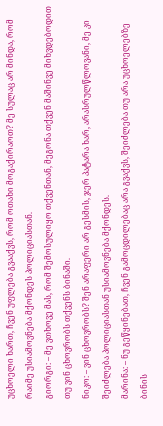უცხოელი ხართ, ჩვენ უფლება გვააქვს, რომ ოთახი მოგაქირაოთ? მე სულაც არ მინდა, რომ რაიმე უსიამოვნება მქონდეს პოლიციასთან.
გიორგი: – მე ვთხოვე მას, რომ შემოსულიყო თქვენთან, მეგონა თქვენ მაშინვე მიხვდებოდით თუ ვინ ცხოვრობს თქვენს ბინაში.
ნიკო: – ვინ ცხოვრობს? შენ არაფერი არ გესმის, ჯერ პატარა ხარ, არასრულწლოვანი, მე კი შეიძლება პოლიციასთან უსიამოვნება მქონდეს.
მარინა: – ნუ გეწყინებათ, ჩვენ გამოცდილებაც არა გვაქვს, შეიძლება თუ არა უცხოელებზე ბინის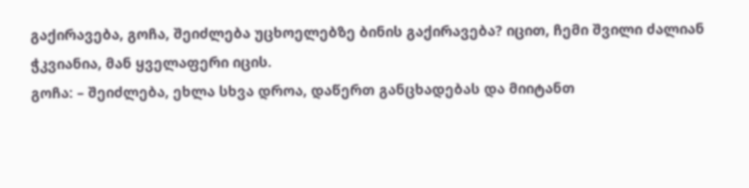გაქირავება, გოჩა, შეიძლება უცხოელებზე ბინის გაქირავება? იცით, ჩემი შვილი ძალიან ჭკვიანია, მან ყველაფერი იცის.
გოჩა: – შეიძლება, ეხლა სხვა დროა, დაწერთ განცხადებას და მიიტანთ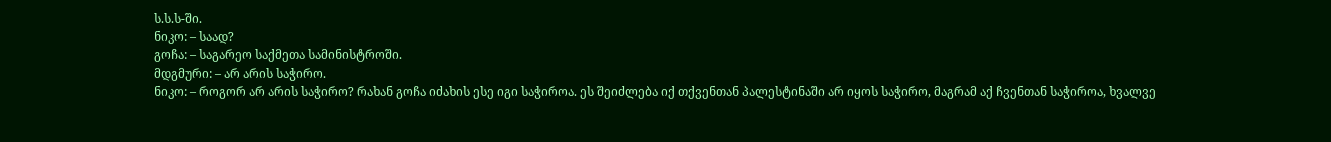ს.ს.ს-ში.
ნიკო: – საად?
გოჩა: – საგარეო საქმეთა სამინისტროში.
მდგმური: – არ არის საჭირო.
ნიკო: – როგორ არ არის საჭირო? რახან გოჩა იძახის ესე იგი საჭიროა. ეს შეიძლება იქ თქვენთან პალესტინაში არ იყოს საჭირო, მაგრამ აქ ჩვენთან საჭიროა, ხვალვე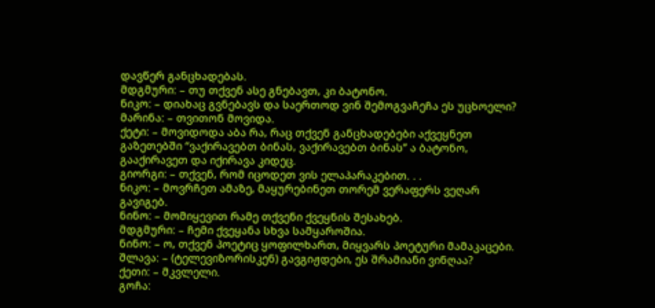დავწერ განცხადებას.
მდგმური: – თუ თქვენ ასე გნებავთ, კი ბატონო.
ნიკო: – დიახაც გვნებავს და საერთოდ ვინ შემოგვაჩეჩა ეს უცხოელი?
მარინა: – თვითონ მოვიდა.
ქეტი: – მოვიდოდა აბა რა, რაც თქვენ განცხადებები აქვეყნეთ გაზეთებში “ვაქირავებთ ბინას, ვაქირავებთ ბინას” ა ბატონო, გააქირავეთ და იქირავა კიდეც.
გიორგი: – თქვენ, რომ იცოდეთ ვის ელაპარაკებით. . .
ნიკო: – მოვრჩეთ ამაზე, მაყურებინეთ თორემ ვერაფერს ვეღარ გავიგებ.
ნინო: – მომიყევით რამე თქვენი ქვეყნის შესახებ.
მდგმური: – ჩემი ქვეყანა სხვა სამყაროშია.
ნინო: – ო, თქვენ პოეტიც ყოფილხართ, მიყვარს პოეტური მამაკაცები.
შლავა: – (ტელევიზორისკენ) გავგიჟდები, ეს შრამიანი ვინღაა?
ქეთი: – მკვლელი.
გოჩა: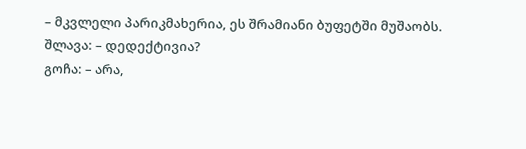– მკვლელი პარიკმახერია, ეს შრამიანი ბუფეტში მუშაობს.
შლავა: – დედექტივია?
გოჩა: – არა,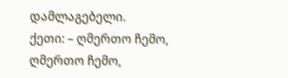დამლაგებელი.
ქეთი: – ღმერთო ჩემო, ღმერთო ჩემო,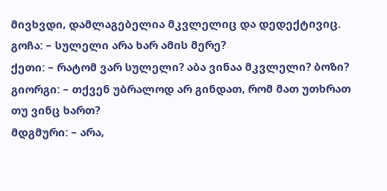მივხვდი, დამლაგებელია მკვლელიც და დედექტივიც.
გოჩა: – სულელი არა ხარ ამის მერე?
ქეთი: – რატომ ვარ სულელი? აბა ვინაა მკვლელი? ბოზი?
გიორგი: – თქვენ უბრალოდ არ გინდათ, რომ მათ უთხრათ თუ ვინც ხართ?
მდგმური: – არა,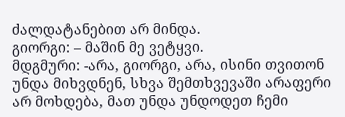ძალდატანებით არ მინდა.
გიორგი: – მაშინ მე ვეტყვი.
მდგმური: -არა, გიორგი, არა, ისინი თვითონ უნდა მიხვდნენ, სხვა შემთხვევაში არაფერი არ მოხდება, მათ უნდა უნდოდეთ ჩემი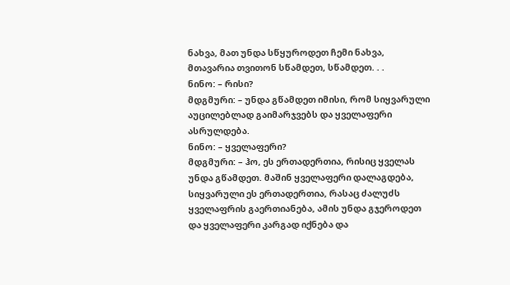ნახვა, მათ უნდა სწყუროდეთ ჩემი ნახვა, მთავარია თვითონ სწამდეთ, სწამდეთ. . .
ნინო: – რისი?
მდგმური: – უნდა გწამდეთ იმისი, რომ სიყვარული აუცილებლად გაიმარჯვებს და ყველაფერი ასრულდება.
ნინო: – ყველაფერი?
მდგმური: – ჰო, ეს ერთადერთია, რისიც ყველას უნდა გწამდეთ. მაშინ ყველაფერი დალაგდება, სიყვარული ეს ერთადერთია, რასაც ძალუძს ყველაფრის გაერთიანება, ამის უნდა გჯეროდეთ და ყველაფერი კარგად იქნება და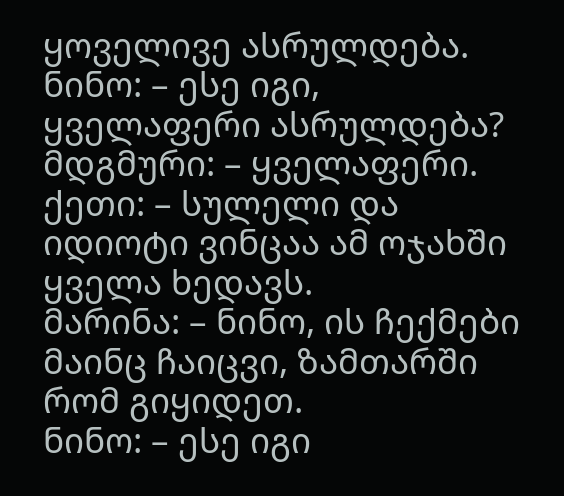ყოველივე ასრულდება.
ნინო: – ესე იგი, ყველაფერი ასრულდება?
მდგმური: – ყველაფერი.
ქეთი: – სულელი და იდიოტი ვინცაა ამ ოჯახში ყველა ხედავს.
მარინა: – ნინო, ის ჩექმები მაინც ჩაიცვი, ზამთარში რომ გიყიდეთ.
ნინო: – ესე იგი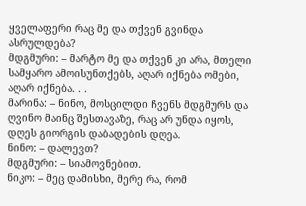ყველაფერი რაც მე და თქვენ გვინდა ასრულდება?
მდგმური: – მარტო მე და თქვენ კი არა, მთელი სამყარო ამოისუნთქებს, აღარ იქნება ომები, აღარ იქნება. . .
მარინა: – ნინო, მოსცილდი ჩვენს მდგმურს და ღვინო მაინც შესთავაზე, რაც არ უნდა იყოს, დღეს გიორგის დაბადების დღეა.
ნინო: – დალევთ?
მდგმური: – სიამოვნებით.
ნიკო: – მეც დამისხი, მერე რა, რომ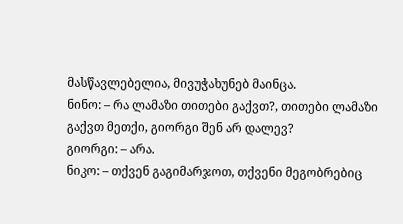მასწავლებელია, მივუჭახუნებ მაინცა.
ნინო: – რა ლამაზი თითები გაქვთ?, თითები ლამაზი გაქვთ მეთქი, გიორგი შენ არ დალევ?
გიორგი: – არა.
ნიკო: – თქვენ გაგიმარჯოთ, თქვენი მეგობრებიც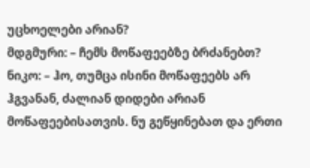უცხოელები არიან?
მდგმური: – ჩემს მოწაფეებზე ბრძანებთ?
ნიკო: – ჰო, თუმცა ისინი მოწაფეებს არ ჰგვანან, ძალიან დიდები არიან მოწაფეებისათვის. ნუ გეწყინებათ და ერთი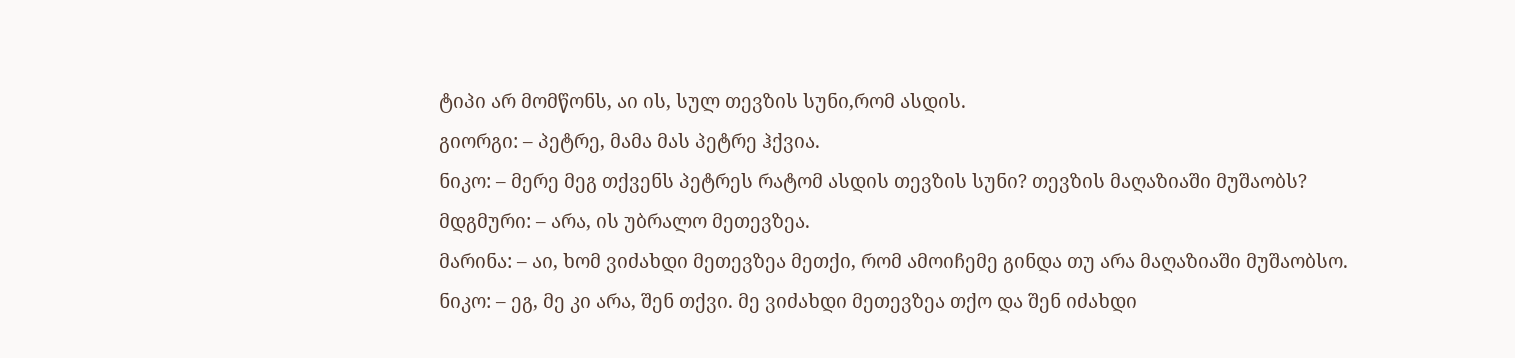ტიპი არ მომწონს, აი ის, სულ თევზის სუნი,რომ ასდის.
გიორგი: – პეტრე, მამა მას პეტრე ჰქვია.
ნიკო: – მერე მეგ თქვენს პეტრეს რატომ ასდის თევზის სუნი? თევზის მაღაზიაში მუშაობს?
მდგმური: – არა, ის უბრალო მეთევზეა.
მარინა: – აი, ხომ ვიძახდი მეთევზეა მეთქი, რომ ამოიჩემე გინდა თუ არა მაღაზიაში მუშაობსო.
ნიკო: – ეგ, მე კი არა, შენ თქვი. მე ვიძახდი მეთევზეა თქო და შენ იძახდი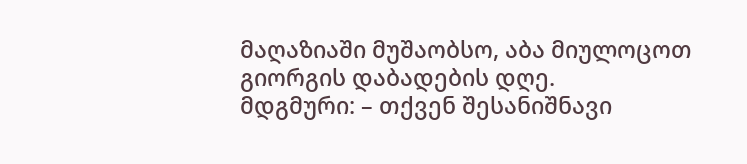მაღაზიაში მუშაობსო, აბა მიულოცოთ გიორგის დაბადების დღე.
მდგმური: – თქვენ შესანიშნავი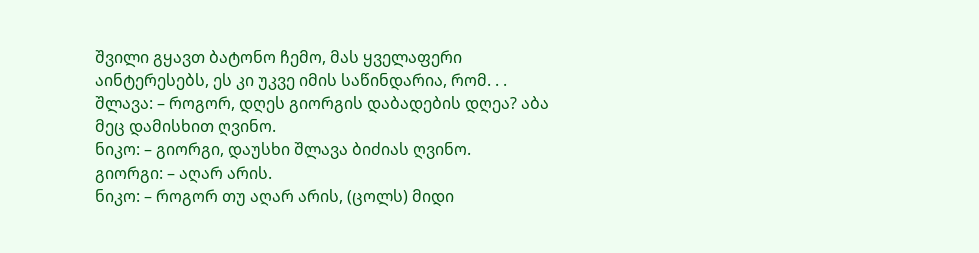შვილი გყავთ ბატონო ჩემო, მას ყველაფერი აინტერესებს, ეს კი უკვე იმის საწინდარია, რომ. . .
შლავა: – როგორ, დღეს გიორგის დაბადების დღეა? აბა მეც დამისხით ღვინო.
ნიკო: – გიორგი, დაუსხი შლავა ბიძიას ღვინო.
გიორგი: – აღარ არის.
ნიკო: – როგორ თუ აღარ არის, (ცოლს) მიდი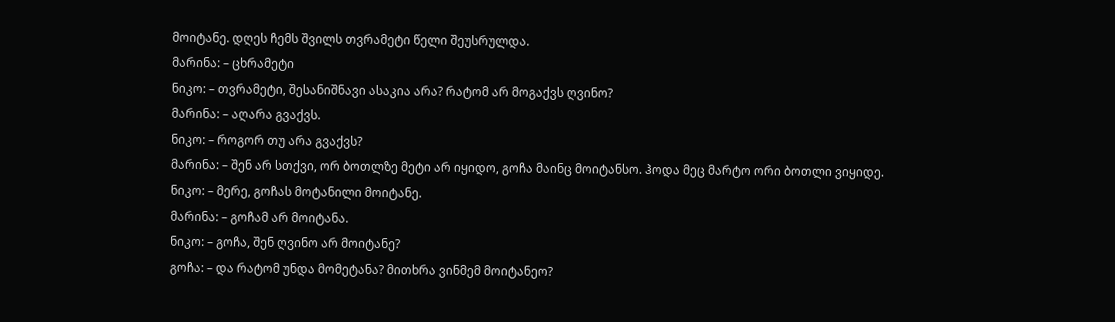მოიტანე. დღეს ჩემს შვილს თვრამეტი წელი შეუსრულდა.
მარინა: – ცხრამეტი
ნიკო: – თვრამეტი, შესანიშნავი ასაკია არა? რატომ არ მოგაქვს ღვინო?
მარინა: – აღარა გვაქვს.
ნიკო: – როგორ თუ არა გვაქვს?
მარინა: – შენ არ სთქვი, ორ ბოთლზე მეტი არ იყიდო, გოჩა მაინც მოიტანსო. ჰოდა მეც მარტო ორი ბოთლი ვიყიდე.
ნიკო: – მერე, გოჩას მოტანილი მოიტანე.
მარინა: – გოჩამ არ მოიტანა.
ნიკო: – გოჩა, შენ ღვინო არ მოიტანე?
გოჩა: – და რატომ უნდა მომეტანა? მითხრა ვინმემ მოიტანეო?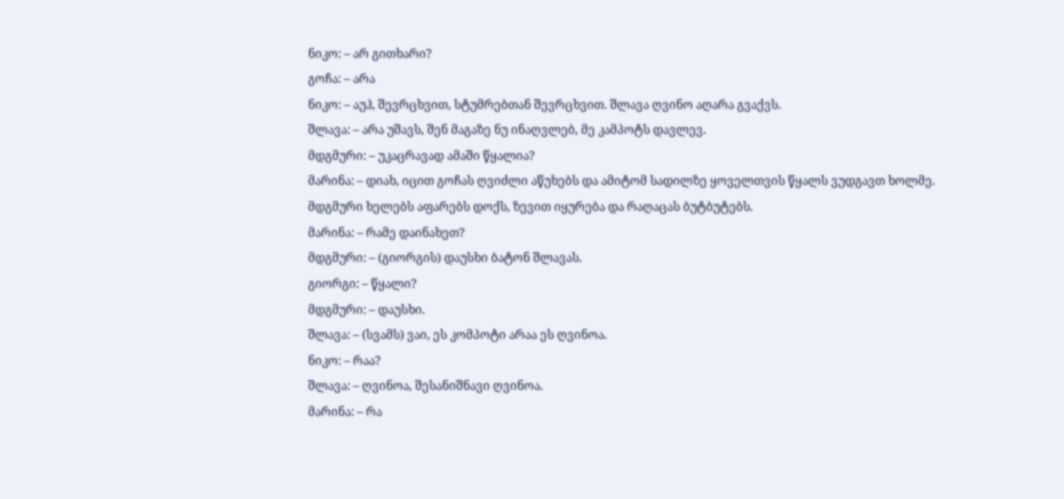ნიკო: – არ გითხარი?
გოჩა: – არა
ნიკო: – აუჰ, შევრცხვით, სტუმრებთან შევრცხვით. შლავა ღვინო აღარა გვაქვს.
შლავა: – არა უშავს, შენ მაგაზე ნუ ინაღვლებ, მე კამპოტს დავლევ.
მდგმური: – უკაცრავად ამაში წყალია?
მარინა: – დიახ, იცით გოჩას ღვიძლი აწუხებს და ამიტომ სადილზე ყოველთვის წყალს ვუდგავთ ხოლმე.
მდგმური ხელებს აფარებს დოქს, ზევით იყურება და რაღაცას ბუტბუტებს.
მარინა: – რამე დაინახეთ?
მდგმური: – (გიორგის) დაუსხი ბატონ შლავას.
გიორგი: – წყალი?
მდგმური: – დაუსხი.
შლავა: – (სვამს) ვაი, ეს კომპოტი არაა ეს ღვინოა.
ნიკო: – რაა?
შლავა: – ღვინოა, შესანიშნავი ღვინოა.
მარინა: – რა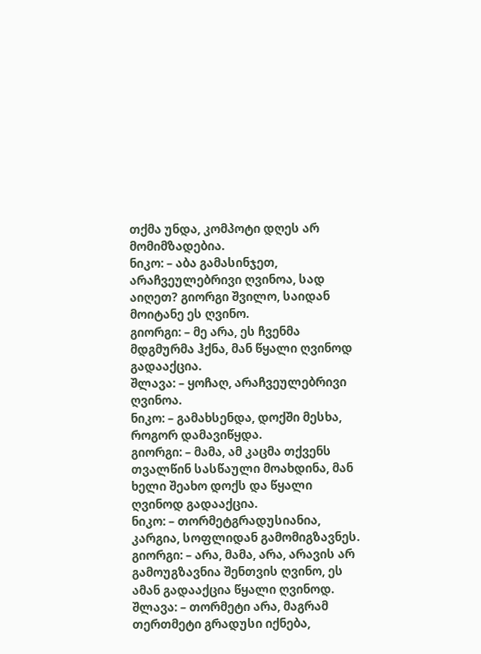თქმა უნდა, კომპოტი დღეს არ მომიმზადებია.
ნიკო: – აბა გამასინჯეთ, არაჩვეულებრივი ღვინოა, სად აიღეთ? გიორგი შვილო, საიდან მოიტანე ეს ღვინო.
გიორგი: – მე არა, ეს ჩვენმა მდგმურმა ჰქნა, მან წყალი ღვინოდ გადააქცია.
შლავა: – ყოჩაღ, არაჩვეულებრივი ღვინოა.
ნიკო: – გამახსენდა, დოქში მესხა, როგორ დამავიწყდა.
გიორგი: – მამა, ამ კაცმა თქვენს თვალწინ სასწაული მოახდინა, მან ხელი შეახო დოქს და წყალი ღვინოდ გადააქცია.
ნიკო: – თორმეტგრადუსიანია, კარგია, სოფლიდან გამომიგზავნეს.
გიორგი: – არა, მამა, არა, არავის არ გამოუგზავნია შენთვის ღვინო, ეს ამან გადააქცია წყალი ღვინოდ.
შლავა: – თორმეტი არა, მაგრამ თერთმეტი გრადუსი იქნება,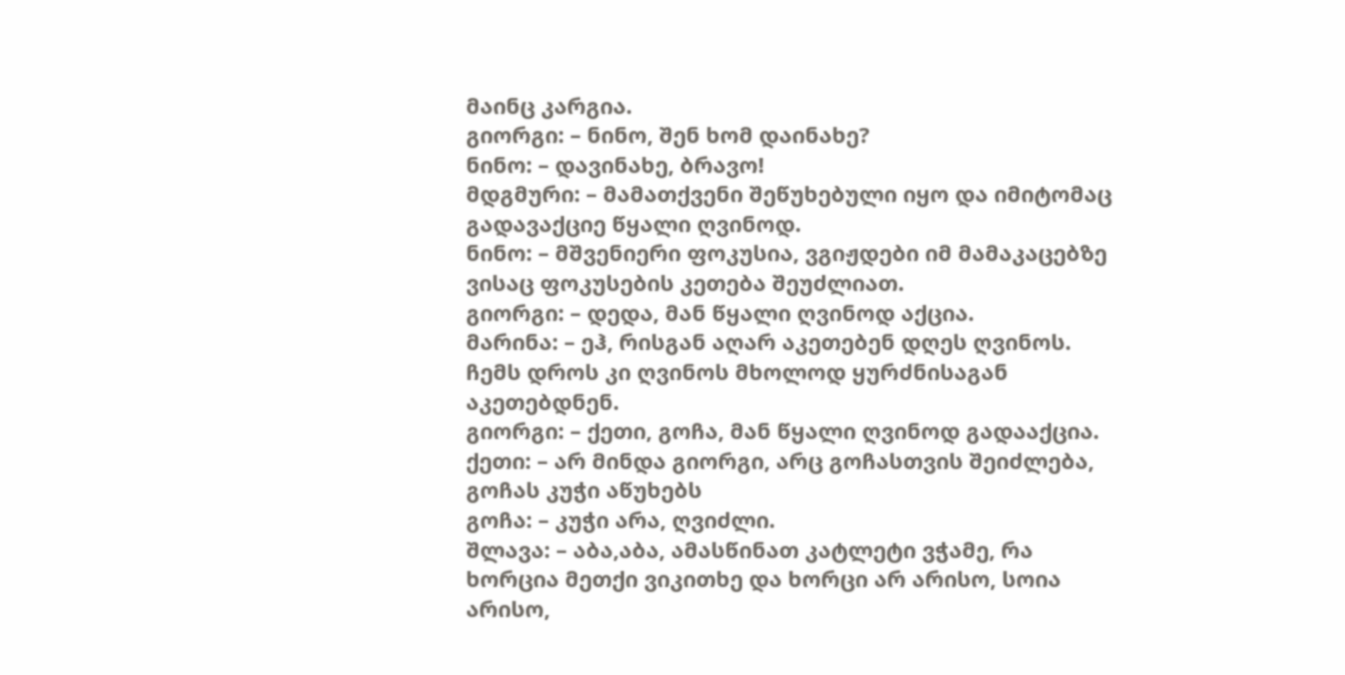მაინც კარგია.
გიორგი: – ნინო, შენ ხომ დაინახე?
ნინო: – დავინახე, ბრავო!
მდგმური: – მამათქვენი შეწუხებული იყო და იმიტომაც გადავაქციე წყალი ღვინოდ.
ნინო: – მშვენიერი ფოკუსია, ვგიჟდები იმ მამაკაცებზე ვისაც ფოკუსების კეთება შეუძლიათ.
გიორგი: – დედა, მან წყალი ღვინოდ აქცია.
მარინა: – ეჰ, რისგან აღარ აკეთებენ დღეს ღვინოს. ჩემს დროს კი ღვინოს მხოლოდ ყურძნისაგან აკეთებდნენ.
გიორგი: – ქეთი, გოჩა, მან წყალი ღვინოდ გადააქცია.
ქეთი: – არ მინდა გიორგი, არც გოჩასთვის შეიძლება, გოჩას კუჭი აწუხებს
გოჩა: – კუჭი არა, ღვიძლი.
შლავა: – აბა,აბა, ამასწინათ კატლეტი ვჭამე, რა ხორცია მეთქი ვიკითხე და ხორცი არ არისო, სოია არისო,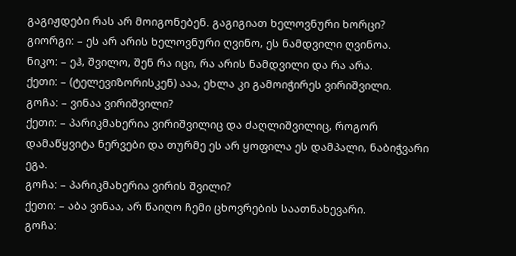გაგიჟდები რას არ მოიგონებენ. გაგიგიათ ხელოვნური ხორცი?
გიორგი: – ეს არ არის ხელოვნური ღვინო, ეს ნამდვილი ღვინოა.
ნიკო: – ეჰ, შვილო, შენ რა იცი, რა არის ნამდვილი და რა არა.
ქეთი: – (ტელევიზორისკენ) ააა, ეხლა კი გამოიჭირეს ვირიშვილი.
გოჩა: – ვინაა ვირიშვილი?
ქეთი: – პარიკმახერია ვირიშვილიც და ძაღლიშვილიც, როგორ დამაწყვიტა ნერვები და თურმე ეს არ ყოფილა ეს დამპალი, ნაბიჭვარი ეგა.
გოჩა: – პარიკმახერია ვირის შვილი?
ქეთი: – აბა ვინაა, არ წაიღო ჩემი ცხოვრების საათნახევარი.
გოჩა: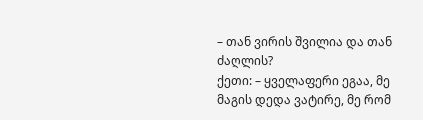– თან ვირის შვილია და თან ძაღლის?
ქეთი: – ყველაფერი ეგაა, მე მაგის დედა ვატირე, მე რომ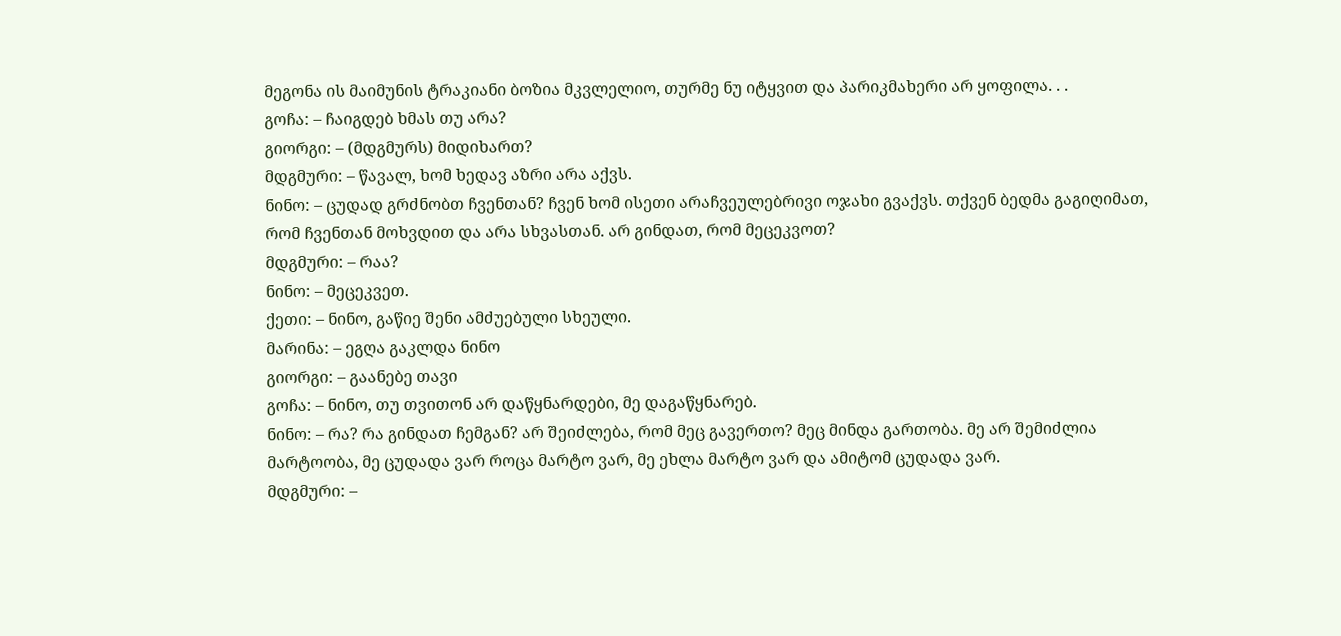მეგონა ის მაიმუნის ტრაკიანი ბოზია მკვლელიო, თურმე ნუ იტყვით და პარიკმახერი არ ყოფილა. . .
გოჩა: – ჩაიგდებ ხმას თუ არა?
გიორგი: – (მდგმურს) მიდიხართ?
მდგმური: – წავალ, ხომ ხედავ აზრი არა აქვს.
ნინო: – ცუდად გრძნობთ ჩვენთან? ჩვენ ხომ ისეთი არაჩვეულებრივი ოჯახი გვაქვს. თქვენ ბედმა გაგიღიმათ, რომ ჩვენთან მოხვდით და არა სხვასთან. არ გინდათ, რომ მეცეკვოთ?
მდგმური: – რაა?
ნინო: – მეცეკვეთ.
ქეთი: – ნინო, გაწიე შენი ამძუებული სხეული.
მარინა: – ეგღა გაკლდა ნინო
გიორგი: – გაანებე თავი
გოჩა: – ნინო, თუ თვითონ არ დაწყნარდები, მე დაგაწყნარებ.
ნინო: – რა? რა გინდათ ჩემგან? არ შეიძლება, რომ მეც გავერთო? მეც მინდა გართობა. მე არ შემიძლია მარტოობა, მე ცუდადა ვარ როცა მარტო ვარ, მე ეხლა მარტო ვარ და ამიტომ ცუდადა ვარ.
მდგმური: –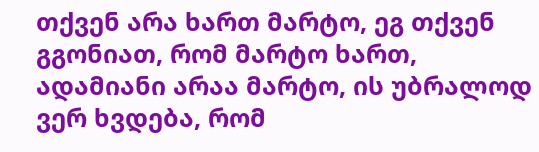თქვენ არა ხართ მარტო, ეგ თქვენ გგონიათ, რომ მარტო ხართ, ადამიანი არაა მარტო, ის უბრალოდ ვერ ხვდება, რომ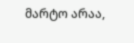მარტო არაა,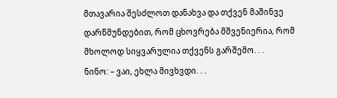მთავარია შესძლოთ დანახვა და თქვენ მაშინვე დარწმუნდებით, რომ ცხოვრება მშვენიერია, რომ მხოლოდ სიყვარულია თქვენს გარშემო. . .
ნინო: – ვაი, ეხლა მივხვდი. . .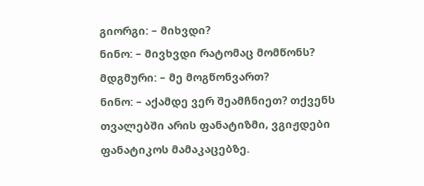გიორგი: – მიხვდი?
ნინო: – მივხვდი რატომაც მომწონს?
მდგმური: – მე მოგწონვართ?
ნინო: – აქამდე ვერ შეამჩნიეთ? თქვენს თვალებში არის ფანატიზმი, ვგიჟდები ფანატიკოს მამაკაცებზე.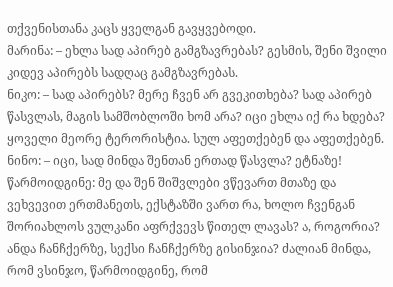თქვენისთანა კაცს ყველგან გავყვებოდი.
მარინა: – ეხლა სად აპირებ გამგზავრებას? გესმის, შენი შვილი კიდევ აპირებს სადღაც გამგზავრებას.
ნიკო: – სად აპირებს? მერე ჩვენ არ გვეკითხება? სად აპირებ წასვლას, მაგის სამშობლოში ხომ არა? იცი ეხლა იქ რა ხდება? ყოველი მეორე ტერორისტია. სულ აფეთქებენ და აფეთქებენ.
ნინო: – იცი, სად მინდა შენთან ერთად წასვლა? ეტნაზე! წარმოიდგინე: მე და შენ შიშვლები ვწევართ მთაზე და ვეხვევით ერთმანეთს, ექსტაზში ვართ რა, ხოლო ჩვენგან შორიახლოს ვულკანი აფრქვევს წითელ ლავას? ა, როგორია? ანდა ჩანჩქერზე, სექსი ჩანჩქერზე გისინჯია? ძალიან მინდა, რომ ვსინჯო, წარმოიდგინე, რომ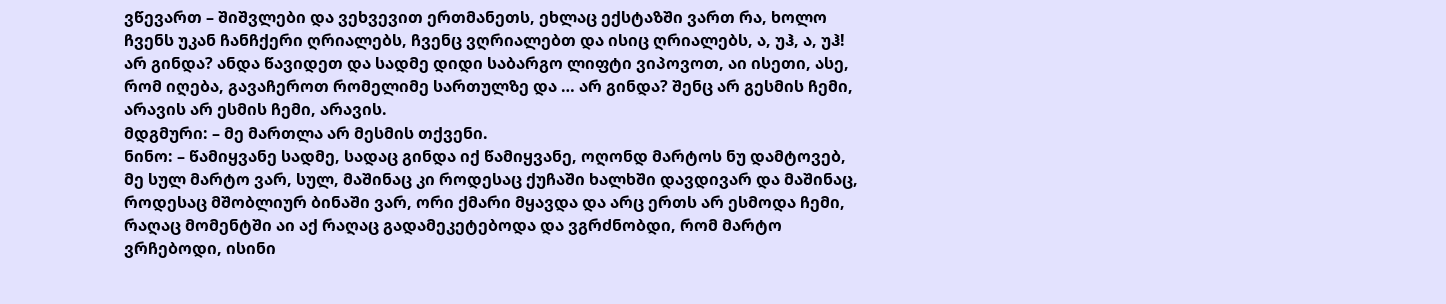ვწევართ – შიშვლები და ვეხვევით ერთმანეთს, ეხლაც ექსტაზში ვართ რა, ხოლო ჩვენს უკან ჩანჩქერი ღრიალებს, ჩვენც ვღრიალებთ და ისიც ღრიალებს, ა, უჰ, ა, უჰ! არ გინდა? ანდა წავიდეთ და სადმე დიდი საბარგო ლიფტი ვიპოვოთ, აი ისეთი, ასე, რომ იღება, გავაჩეროთ რომელიმე სართულზე და … არ გინდა? შენც არ გესმის ჩემი, არავის არ ესმის ჩემი, არავის.
მდგმური: – მე მართლა არ მესმის თქვენი.
ნინო: – წამიყვანე სადმე, სადაც გინდა იქ წამიყვანე, ოღონდ მარტოს ნუ დამტოვებ, მე სულ მარტო ვარ, სულ, მაშინაც კი როდესაც ქუჩაში ხალხში დავდივარ და მაშინაც, როდესაც მშობლიურ ბინაში ვარ, ორი ქმარი მყავდა და არც ერთს არ ესმოდა ჩემი, რაღაც მომენტში აი აქ რაღაც გადამეკეტებოდა და ვგრძნობდი, რომ მარტო ვრჩებოდი, ისინი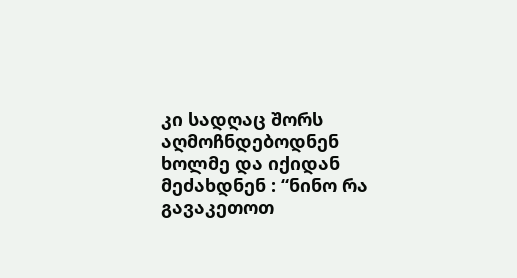კი სადღაც შორს აღმოჩნდებოდნენ ხოლმე და იქიდან მეძახდნენ : “ნინო რა გავაკეთოთ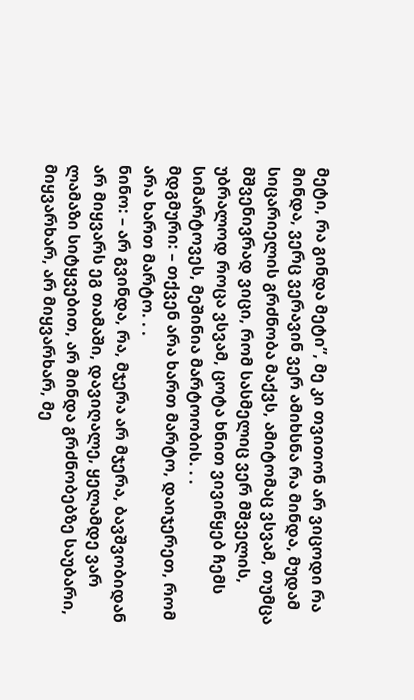მეტი, რა გინდა მეტი”, მე კი თვითონ არ ვიცოდი რა მინდა, ვერც ვერავინ ვერ ამიხსნა რა მინდა, მუდამ სიცარიელის გრძნობა მაქვს, ამიტომაც ვსვამ, თუმცა მშვენივრად ვიცი, რომ სასმელიც ვერ მშველის, უბრალოდ როცა ვსვამ, ცოტა ხნით ვივიწყებ ჩემს სიმარტოვეს, მეშინია მარტოობის. . .
მდგმური: – თქვენ არა ხართ მარტო, დაიჯერეთ, რომ არა ხართ მარტო. . .
ნინო: – არ გვინდა, რა, მჯერა არ მჯერა, ბავშვობიდან არ მიყვარს ეგ თამაში, დავიღალე, ყელამდე ვარ ლამაზი სიტყვებით, არ მინდა გრძნობებზე საუბარი, მიყვარხარ, არ მიყვარხარ, მე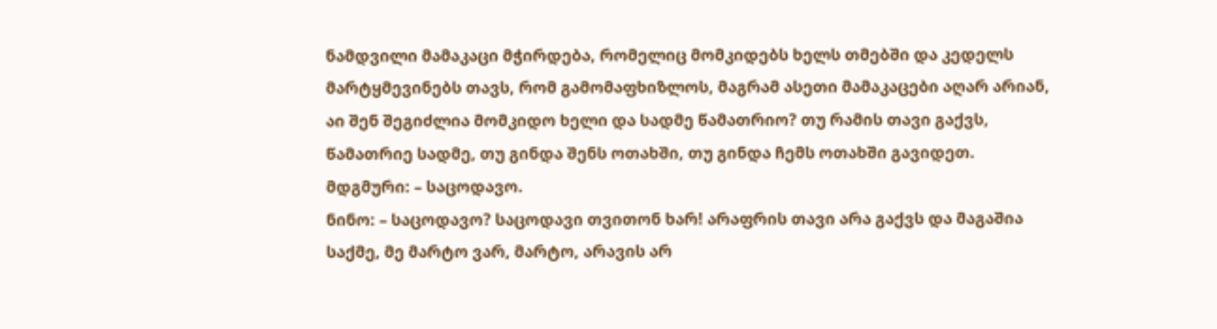ნამდვილი მამაკაცი მჭირდება, რომელიც მომკიდებს ხელს თმებში და კედელს მარტყმევინებს თავს, რომ გამომაფხიზლოს, მაგრამ ასეთი მამაკაცები აღარ არიან, აი შენ შეგიძლია მომკიდო ხელი და სადმე წამათრიო? თუ რამის თავი გაქვს, წამათრიე სადმე, თუ გინდა შენს ოთახში, თუ გინდა ჩემს ოთახში გავიდეთ.
მდგმური: – საცოდავო.
ნინო: – საცოდავო? საცოდავი თვითონ ხარ! არაფრის თავი არა გაქვს და მაგაშია საქმე, მე მარტო ვარ, მარტო, არავის არ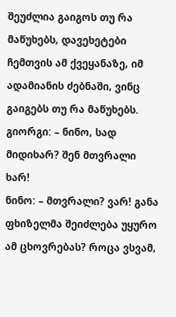შეუძლია გაიგოს თუ რა მაწუხებს, დავეხეტები ჩემთვის ამ ქვეყანაზე, იმ ადამიანის ძებნაში, ვინც გაიგებს თუ რა მაწუხებს.
გიორგი: – ნინო, სად მიდიხარ? შენ მთვრალი ხარ!
ნინო: – მთვრალი? ვარ! განა ფხიზელმა შეიძლება უყურო ამ ცხოვრებას? როცა ვსვამ,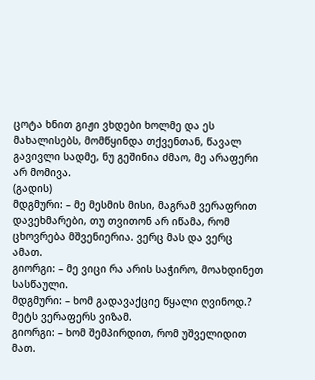ცოტა ხნით გიჟი ვხდები ხოლმე და ეს მახალისებს, მომწყინდა თქვენთან, წავალ გავივლი სადმე, ნუ გეშინია ძმაო, მე არაფერი არ მომივა.
(გადის)
მდგმური: – მე მესმის მისი, მაგრამ ვერაფრით დავეხმარები, თუ თვითონ არ იწამა, რომ ცხოვრება მშვენიერია. ვერც მას და ვერც ამათ.
გიორგი: – მე ვიცი რა არის საჭირო, მოახდინეთ სასწაული.
მდგმური: – ხომ გადავაქციე წყალი ღვინოდ.? მეტს ვერაფერს ვიზამ.
გიორგი: – ხომ შემპირდით, რომ უშველიდით მათ.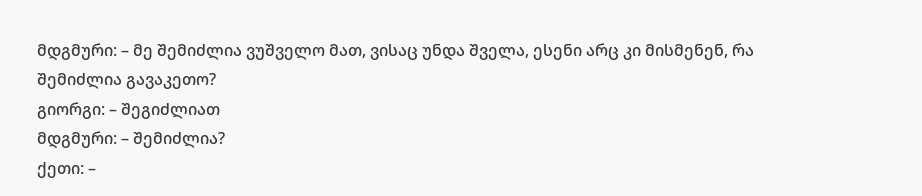მდგმური: – მე შემიძლია ვუშველო მათ, ვისაც უნდა შველა, ესენი არც კი მისმენენ, რა შემიძლია გავაკეთო?
გიორგი: – შეგიძლიათ
მდგმური: – შემიძლია?
ქეთი: –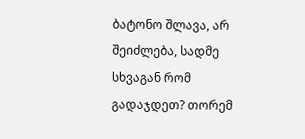ბატონო შლავა, არ შეიძლება, სადმე სხვაგან რომ გადაჯდეთ? თორემ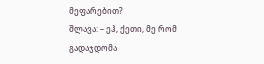მეფარებით?
შლავა: – ეჰ, ქეთი, მე რომ გადაჯდომა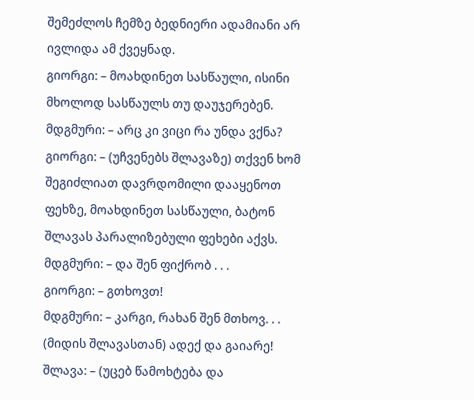შემეძლოს ჩემზე ბედნიერი ადამიანი არ ივლიდა ამ ქვეყნად.
გიორგი: – მოახდინეთ სასწაული, ისინი მხოლოდ სასწაულს თუ დაუჯერებენ.
მდგმური: – არც კი ვიცი რა უნდა ვქნა?
გიორგი: – (უჩვენებს შლავაზე) თქვენ ხომ შეგიძლიათ დავრდომილი დააყენოთ ფეხზე, მოახდინეთ სასწაული, ბატონ შლავას პარალიზებული ფეხები აქვს.
მდგმური: – და შენ ფიქრობ . . .
გიორგი: – გთხოვთ!
მდგმური: – კარგი, რახან შენ მთხოვ. . .
(მიდის შლავასთან) ადექ და გაიარე!
შლავა: – (უცებ წამოხტება და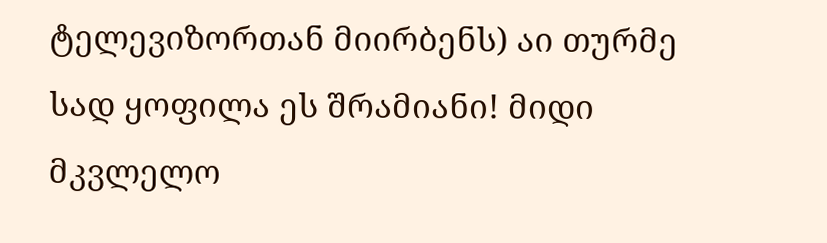ტელევიზორთან მიირბენს) აი თურმე სად ყოფილა ეს შრამიანი! მიდი მკვლელო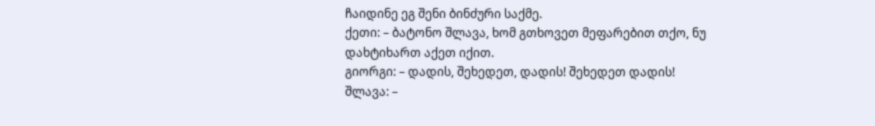ჩაიდინე ეგ შენი ბინძური საქმე.
ქეთი: – ბატონო შლავა, ხომ გთხოვეთ მეფარებით თქო, ნუ დახტიხართ აქეთ იქით.
გიორგი: – დადის, შეხედეთ, დადის! შეხედეთ დადის!
შლავა: –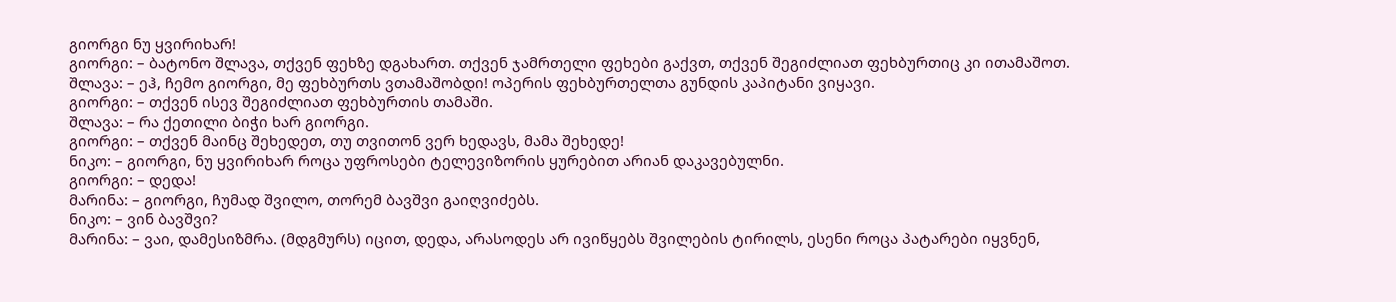გიორგი ნუ ყვირიხარ!
გიორგი: – ბატონო შლავა, თქვენ ფეხზე დგახართ. თქვენ ჯამრთელი ფეხები გაქვთ, თქვენ შეგიძლიათ ფეხბურთიც კი ითამაშოთ.
შლავა: – ეჰ, ჩემო გიორგი, მე ფეხბურთს ვთამაშობდი! ოპერის ფეხბურთელთა გუნდის კაპიტანი ვიყავი.
გიორგი: – თქვენ ისევ შეგიძლიათ ფეხბურთის თამაში.
შლავა: – რა ქეთილი ბიჭი ხარ გიორგი.
გიორგი: – თქვენ მაინც შეხედეთ, თუ თვითონ ვერ ხედავს, მამა შეხედე!
ნიკო: – გიორგი, ნუ ყვირიხარ როცა უფროსები ტელევიზორის ყურებით არიან დაკავებულნი.
გიორგი: – დედა!
მარინა: – გიორგი, ჩუმად შვილო, თორემ ბავშვი გაიღვიძებს.
ნიკო: – ვინ ბავშვი?
მარინა: – ვაი, დამესიზმრა. (მდგმურს) იცით, დედა, არასოდეს არ ივიწყებს შვილების ტირილს, ესენი როცა პატარები იყვნენ,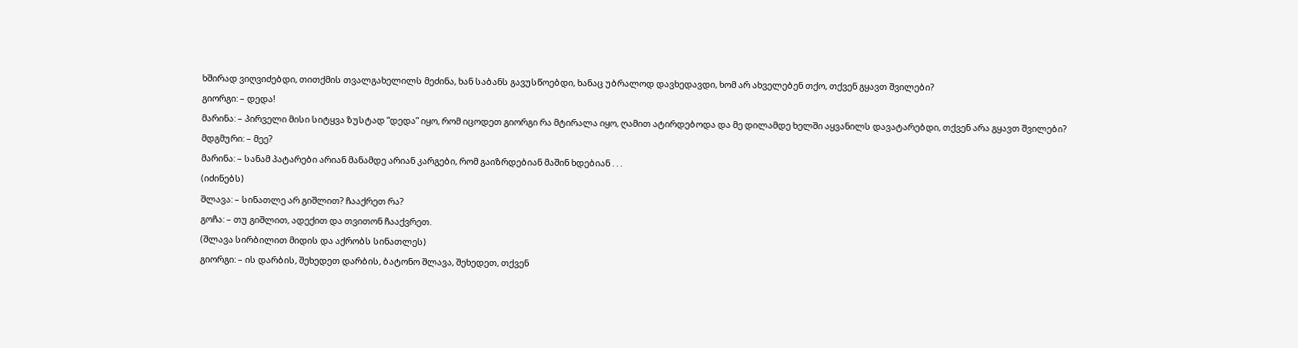ხშირად ვიღვიძებდი, თითქმის თვალგახელილს მეძინა, ხან საბანს გავუსწოებდი, ხანაც უბრალოდ დავხედავდი, ხომ არ ახველებენ თქო, თქვენ გყავთ შვილები?
გიორგი: – დედა!
მარინა: – პირველი მისი სიტყვა ზუსტად “დედა” იყო, რომ იცოდეთ გიორგი რა მტირალა იყო, ღამით ატირდებოდა და მე დილამდე ხელში აყვანილს დავატარებდი, თქვენ არა გყავთ შვილები?
მდგმური: – მეე?
მარინა: – სანამ პატარები არიან მანამდე არიან კარგები, რომ გაიზრდებიან მაშინ ხდებიან . . .
(იძინებს)
შლავა: – სინათლე არ გიშლით? ჩააქრეთ რა?
გოჩა: – თუ გიშლით, ადექით და თვითონ ჩააქვრეთ.
(შლავა სირბილით მიდის და აქრობს სინათლეს)
გიორგი: – ის დარბის, შეხედეთ დარბის, ბატონო შლავა, შეხედეთ, თქვენ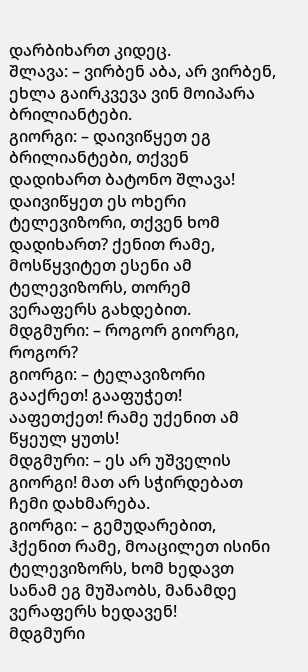დარბიხართ კიდეც.
შლავა: – ვირბენ აბა, არ ვირბენ, ეხლა გაირკვევა ვინ მოიპარა ბრილიანტები.
გიორგი: – დაივიწყეთ ეგ ბრილიანტები, თქვენ დადიხართ ბატონო შლავა! დაივიწყეთ ეს ოხერი ტელევიზორი, თქვენ ხომ დადიხართ? ქენით რამე, მოსწყვიტეთ ესენი ამ ტელევიზორს, თორემ ვერაფერს გახდებით.
მდგმური: – როგორ გიორგი, როგორ?
გიორგი: – ტელავიზორი გააქრეთ! გააფუჭეთ! ააფეთქეთ! რამე უქენით ამ წყეულ ყუთს!
მდგმური: – ეს არ უშველის გიორგი! მათ არ სჭირდებათ ჩემი დახმარება.
გიორგი: – გემუდარებით, ჰქენით რამე, მოაცილეთ ისინი ტელევიზორს, ხომ ხედავთ სანამ ეგ მუშაობს, მანამდე ვერაფერს ხედავენ!
მდგმური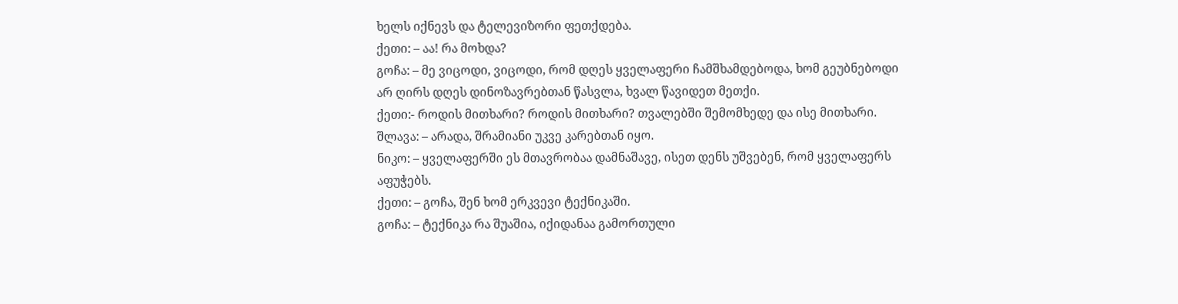ხელს იქნევს და ტელევიზორი ფეთქდება.
ქეთი: – აა! რა მოხდა?
გოჩა: – მე ვიცოდი, ვიცოდი, რომ დღეს ყველაფერი ჩამშხამდებოდა, ხომ გეუბნებოდი არ ღირს დღეს დინოზავრებთან წასვლა, ხვალ წავიდეთ მეთქი.
ქეთი:- როდის მითხარი? როდის მითხარი? თვალებში შემომხედე და ისე მითხარი.
შლავა: – არადა, შრამიანი უკვე კარებთან იყო.
ნიკო: – ყველაფერში ეს მთავრობაა დამნაშავე, ისეთ დენს უშვებენ, რომ ყველაფერს აფუჭებს.
ქეთი: – გოჩა, შენ ხომ ერკვევი ტექნიკაში.
გოჩა: – ტექნიკა რა შუაშია, იქიდანაა გამორთული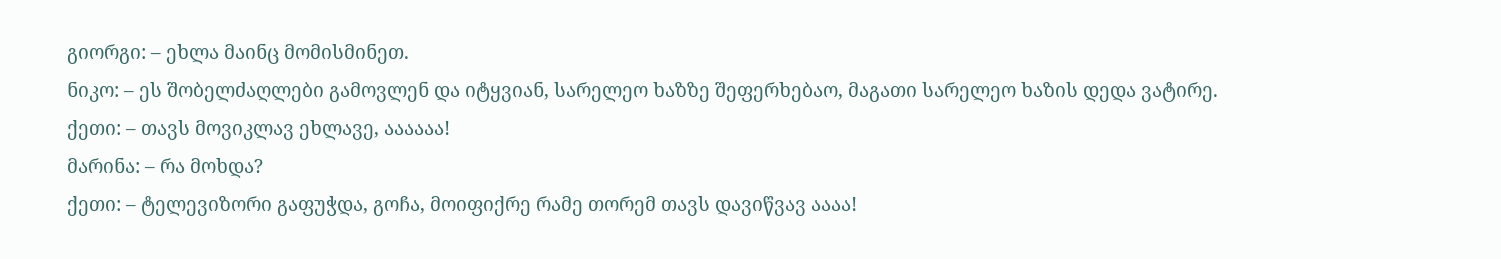გიორგი: – ეხლა მაინც მომისმინეთ.
ნიკო: – ეს შობელძაღლები გამოვლენ და იტყვიან, სარელეო ხაზზე შეფერხებაო, მაგათი სარელეო ხაზის დედა ვატირე.
ქეთი: – თავს მოვიკლავ ეხლავე, აააააა!
მარინა: – რა მოხდა?
ქეთი: – ტელევიზორი გაფუჭდა, გოჩა, მოიფიქრე რამე თორემ თავს დავიწვავ აააა!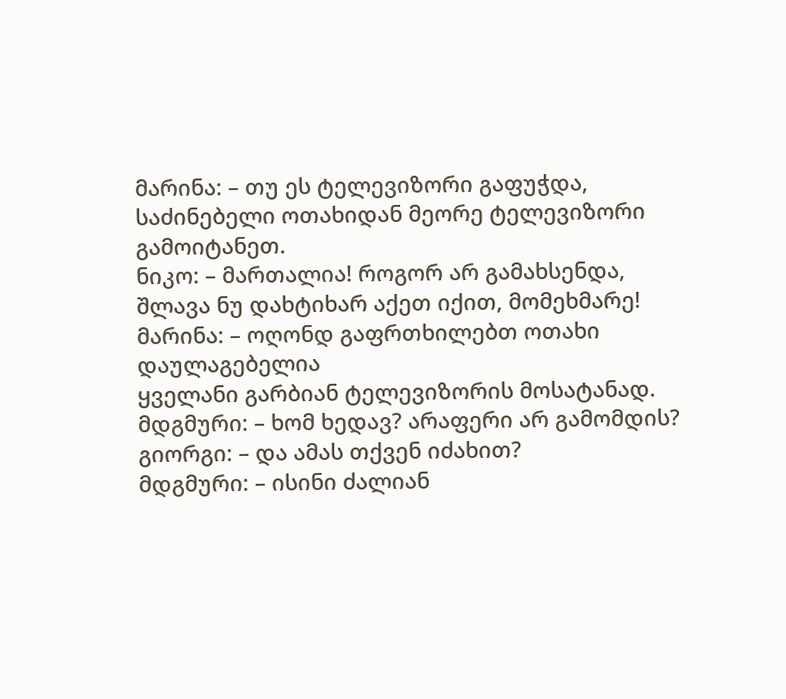მარინა: – თუ ეს ტელევიზორი გაფუჭდა, საძინებელი ოთახიდან მეორე ტელევიზორი გამოიტანეთ.
ნიკო: – მართალია! როგორ არ გამახსენდა, შლავა ნუ დახტიხარ აქეთ იქით, მომეხმარე!
მარინა: – ოღონდ გაფრთხილებთ ოთახი დაულაგებელია
ყველანი გარბიან ტელევიზორის მოსატანად.
მდგმური: – ხომ ხედავ? არაფერი არ გამომდის?
გიორგი: – და ამას თქვენ იძახით?
მდგმური: – ისინი ძალიან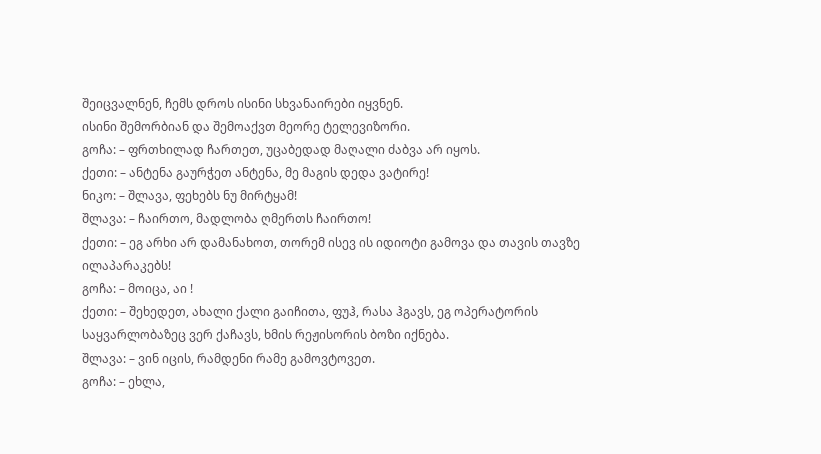შეიცვალნენ, ჩემს დროს ისინი სხვანაირები იყვნენ.
ისინი შემორბიან და შემოაქვთ მეორე ტელევიზორი.
გოჩა: – ფრთხილად ჩართეთ, უცაბედად მაღალი ძაბვა არ იყოს.
ქეთი: – ანტენა გაურჭეთ ანტენა, მე მაგის დედა ვატირე!
ნიკო: – შლავა, ფეხებს ნუ მირტყამ!
შლავა: – ჩაირთო, მადლობა ღმერთს ჩაირთო!
ქეთი: – ეგ არხი არ დამანახოთ, თორემ ისევ ის იდიოტი გამოვა და თავის თავზე ილაპარაკებს!
გოჩა: – მოიცა, აი !
ქეთი: – შეხედეთ, ახალი ქალი გაიჩითა, ფუჰ, რასა ჰგავს, ეგ ოპერატორის საყვარლობაზეც ვერ ქაჩავს, ხმის რეჟისორის ბოზი იქნება.
შლავა: – ვინ იცის, რამდენი რამე გამოვტოვეთ.
გოჩა: – ეხლა,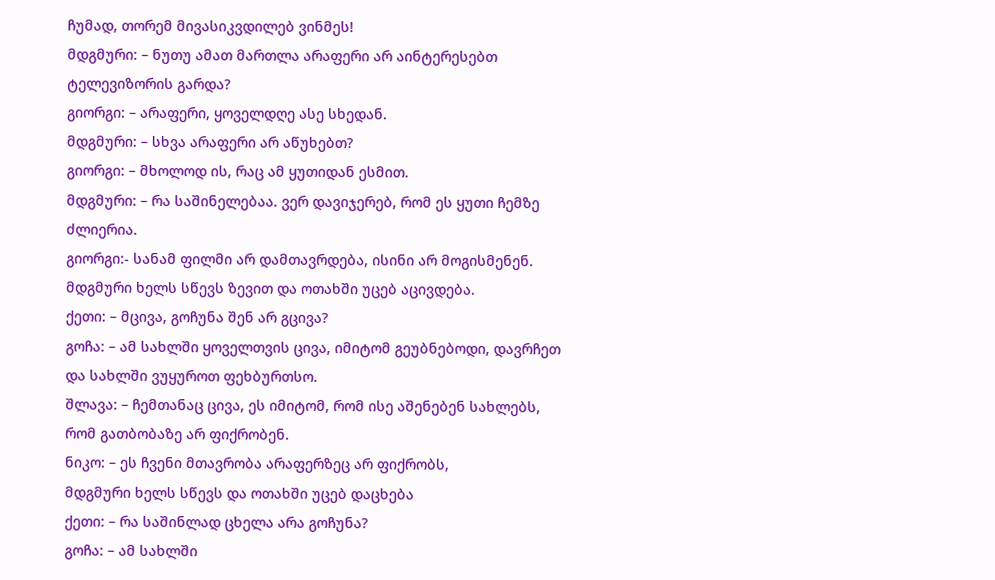ჩუმად, თორემ მივასიკვდილებ ვინმეს!
მდგმური: – ნუთუ ამათ მართლა არაფერი არ აინტერესებთ ტელევიზორის გარდა?
გიორგი: – არაფერი, ყოველდღე ასე სხედან.
მდგმური: – სხვა არაფერი არ აწუხებთ?
გიორგი: – მხოლოდ ის, რაც ამ ყუთიდან ესმით.
მდგმური: – რა საშინელებაა. ვერ დავიჯერებ, რომ ეს ყუთი ჩემზე ძლიერია.
გიორგი:- სანამ ფილმი არ დამთავრდება, ისინი არ მოგისმენენ.
მდგმური ხელს სწევს ზევით და ოთახში უცებ აცივდება.
ქეთი: – მცივა, გოჩუნა შენ არ გცივა?
გოჩა: – ამ სახლში ყოველთვის ცივა, იმიტომ გეუბნებოდი, დავრჩეთ და სახლში ვუყუროთ ფეხბურთსო.
შლავა: – ჩემთანაც ცივა, ეს იმიტომ, რომ ისე აშენებენ სახლებს, რომ გათბობაზე არ ფიქრობენ.
ნიკო: – ეს ჩვენი მთავრობა არაფერზეც არ ფიქრობს,
მდგმური ხელს სწევს და ოთახში უცებ დაცხება
ქეთი: – რა საშინლად ცხელა არა გოჩუნა?
გოჩა: – ამ სახლში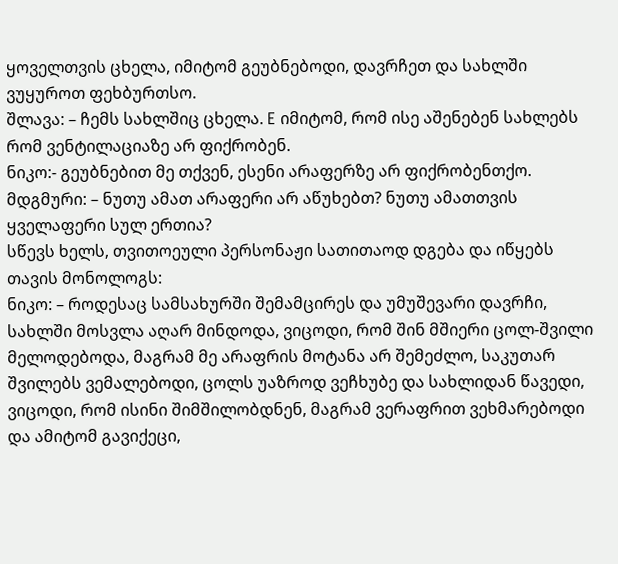ყოველთვის ცხელა, იმიტომ გეუბნებოდი, დავრჩეთ და სახლში ვუყუროთ ფეხბურთსო.
შლავა: – ჩემს სახლშიც ცხელა. E იმიტომ, რომ ისე აშენებენ სახლებს რომ ვენტილაციაზე არ ფიქრობენ.
ნიკო:- გეუბნებით მე თქვენ, ესენი არაფერზე არ ფიქრობენთქო.
მდგმური: – ნუთუ ამათ არაფერი არ აწუხებთ? ნუთუ ამათთვის ყველაფერი სულ ერთია?
სწევს ხელს, თვითოეული პერსონაჟი სათითაოდ დგება და იწყებს თავის მონოლოგს:
ნიკო: – როდესაც სამსახურში შემამცირეს და უმუშევარი დავრჩი, სახლში მოსვლა აღარ მინდოდა, ვიცოდი, რომ შინ მშიერი ცოლ-შვილი მელოდებოდა, მაგრამ მე არაფრის მოტანა არ შემეძლო, საკუთარ შვილებს ვემალებოდი, ცოლს უაზროდ ვეჩხუბე და სახლიდან წავედი, ვიცოდი, რომ ისინი შიმშილობდნენ, მაგრამ ვერაფრით ვეხმარებოდი და ამიტომ გავიქეცი,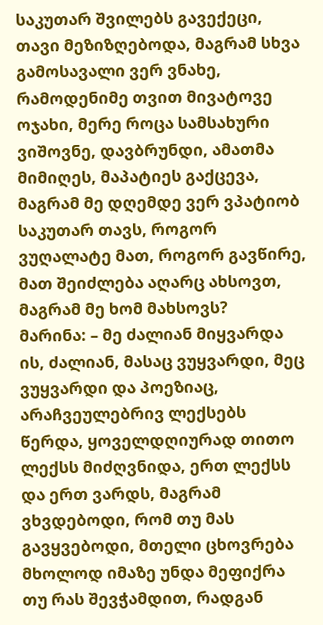საკუთარ შვილებს გავექეცი, თავი მეზიზღებოდა, მაგრამ სხვა გამოსავალი ვერ ვნახე, რამოდენიმე თვით მივატოვე ოჯახი, მერე როცა სამსახური ვიშოვნე, დავბრუნდი, ამათმა მიმიღეს, მაპატიეს გაქცევა, მაგრამ მე დღემდე ვერ ვპატიობ საკუთარ თავს, როგორ ვუღალატე მათ, როგორ გავწირე, მათ შეიძლება აღარც ახსოვთ, მაგრამ მე ხომ მახსოვს?
მარინა: – მე ძალიან მიყვარდა ის, ძალიან, მასაც ვუყვარდი, მეც ვუყვარდი და პოეზიაც, არაჩვეულებრივ ლექსებს წერდა, ყოველდღიურად თითო ლექსს მიძღვნიდა, ერთ ლექსს და ერთ ვარდს, მაგრამ ვხვდებოდი, რომ თუ მას გავყვებოდი, მთელი ცხოვრება მხოლოდ იმაზე უნდა მეფიქრა თუ რას შევჭამდით, რადგან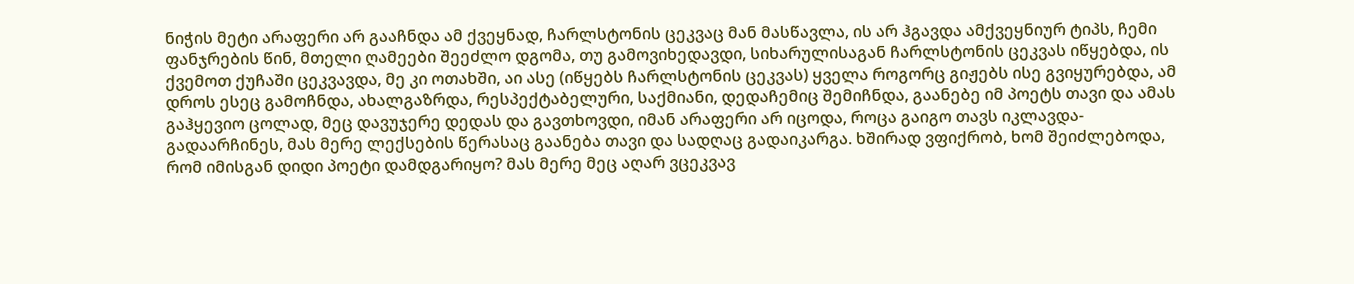ნიჭის მეტი არაფერი არ გააჩნდა ამ ქვეყნად, ჩარლსტონის ცეკვაც მან მასწავლა, ის არ ჰგავდა ამქვეყნიურ ტიპს, ჩემი ფანჯრების წინ, მთელი ღამეები შეეძლო დგომა, თუ გამოვიხედავდი, სიხარულისაგან ჩარლსტონის ცეკვას იწყებდა, ის ქვემოთ ქუჩაში ცეკვავდა, მე კი ოთახში, აი ასე (იწყებს ჩარლსტონის ცეკვას) ყველა როგორც გიჟებს ისე გვიყურებდა, ამ დროს ესეც გამოჩნდა, ახალგაზრდა, რესპექტაბელური, საქმიანი, დედაჩემიც შემიჩნდა, გაანებე იმ პოეტს თავი და ამას გაჰყევიო ცოლად, მეც დავუჯერე დედას და გავთხოვდი, იმან არაფერი არ იცოდა, როცა გაიგო თავს იკლავდა-გადაარჩინეს, მას მერე ლექსების წერასაც გაანება თავი და სადღაც გადაიკარგა. ხშირად ვფიქრობ, ხომ შეიძლებოდა, რომ იმისგან დიდი პოეტი დამდგარიყო? მას მერე მეც აღარ ვცეკვავ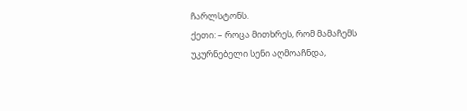ჩარლსტონს.
ქეთი: – როცა მითხრეს, რომ მამაჩემს უკურნებელი სენი აღმოაჩნდა,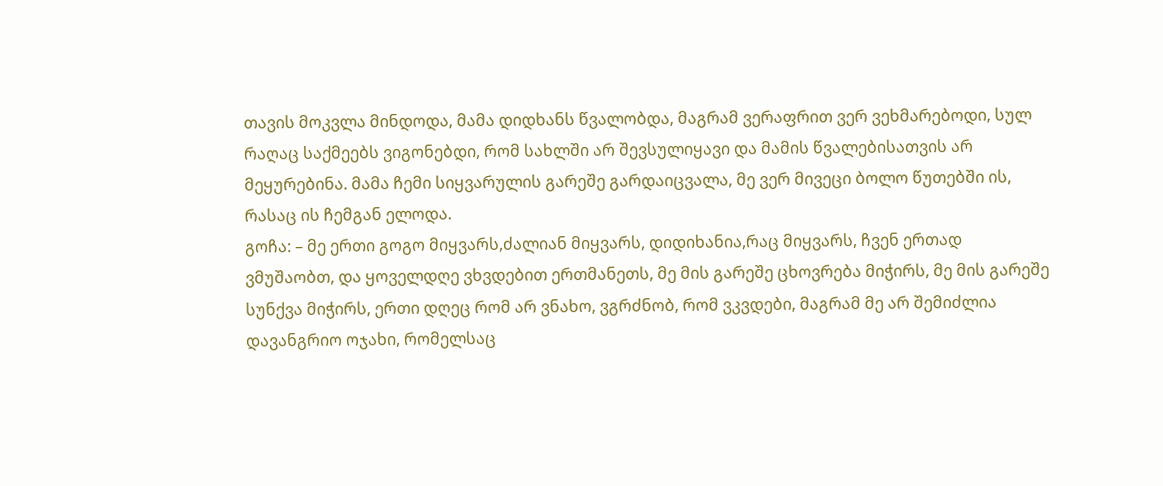თავის მოკვლა მინდოდა, მამა დიდხანს წვალობდა, მაგრამ ვერაფრით ვერ ვეხმარებოდი, სულ რაღაც საქმეებს ვიგონებდი, რომ სახლში არ შევსულიყავი და მამის წვალებისათვის არ მეყურებინა. მამა ჩემი სიყვარულის გარეშე გარდაიცვალა, მე ვერ მივეცი ბოლო წუთებში ის, რასაც ის ჩემგან ელოდა.
გოჩა: – მე ერთი გოგო მიყვარს,ძალიან მიყვარს, დიდიხანია,რაც მიყვარს, ჩვენ ერთად ვმუშაობთ, და ყოველდღე ვხვდებით ერთმანეთს, მე მის გარეშე ცხოვრება მიჭირს, მე მის გარეშე სუნქვა მიჭირს, ერთი დღეც რომ არ ვნახო, ვგრძნობ, რომ ვკვდები, მაგრამ მე არ შემიძლია დავანგრიო ოჯახი, რომელსაც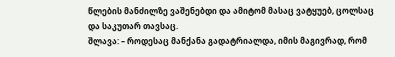წლების მანძილზე ვაშენებდი და ამიტომ მასაც ვატყუებ, ცოლსაც და საკუთარ თავსაც.
შლავა: – როდესაც მანქანა გადატრიალდა, იმის მაგივრად, რომ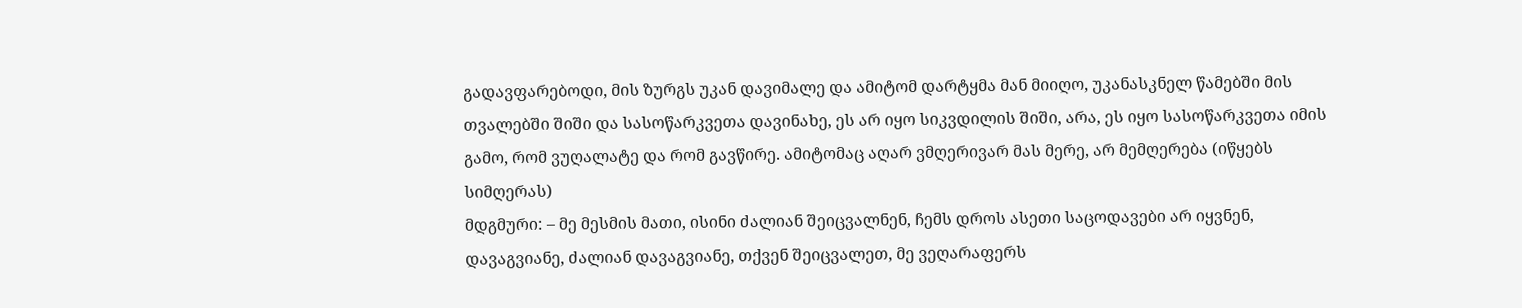გადავფარებოდი, მის ზურგს უკან დავიმალე და ამიტომ დარტყმა მან მიიღო, უკანასკნელ წამებში მის თვალებში შიში და სასოწარკვეთა დავინახე, ეს არ იყო სიკვდილის შიში, არა, ეს იყო სასოწარკვეთა იმის გამო, რომ ვუღალატე და რომ გავწირე. ამიტომაც აღარ ვმღერივარ მას მერე, არ მემღერება (იწყებს სიმღერას)
მდგმური: – მე მესმის მათი, ისინი ძალიან შეიცვალნენ, ჩემს დროს ასეთი საცოდავები არ იყვნენ, დავაგვიანე, ძალიან დავაგვიანე, თქვენ შეიცვალეთ, მე ვეღარაფერს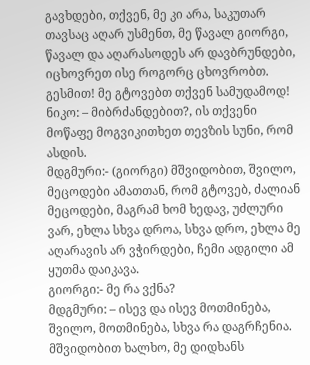გავხდები, თქვენ, მე კი არა, საკუთარ თავსაც აღარ უსმენთ, მე წავალ გიორგი, წავალ და აღარასოდეს არ დავბრუნდები, იცხოვრეთ ისე როგორც ცხოვრობთ. გესმით! მე გტოვებთ თქვენ სამუდამოდ!
ნიკო: – მიბრძანდებით?, ის თქვენი მოწაფე მოგვიკითხეთ თევზის სუნი, რომ ასდის.
მდგმური:- (გიორგი) მშვიდობით, შვილო, მეცოდები ამათთან, რომ გტოვებ, ძალიან მეცოდები, მაგრამ ხომ ხედავ, უძლური ვარ, ეხლა სხვა დროა, სხვა დრო, ეხლა მე აღარავის არ ვჭირდები, ჩემი ადგილი ამ ყუთმა დაიკავა.
გიორგი:- მე რა ვქნა?
მდგმური: – ისევ და ისევ მოთმინება, შვილო, მოთმინება, სხვა რა დაგრჩენია. მშვიდობით ხალხო, მე დიდხანს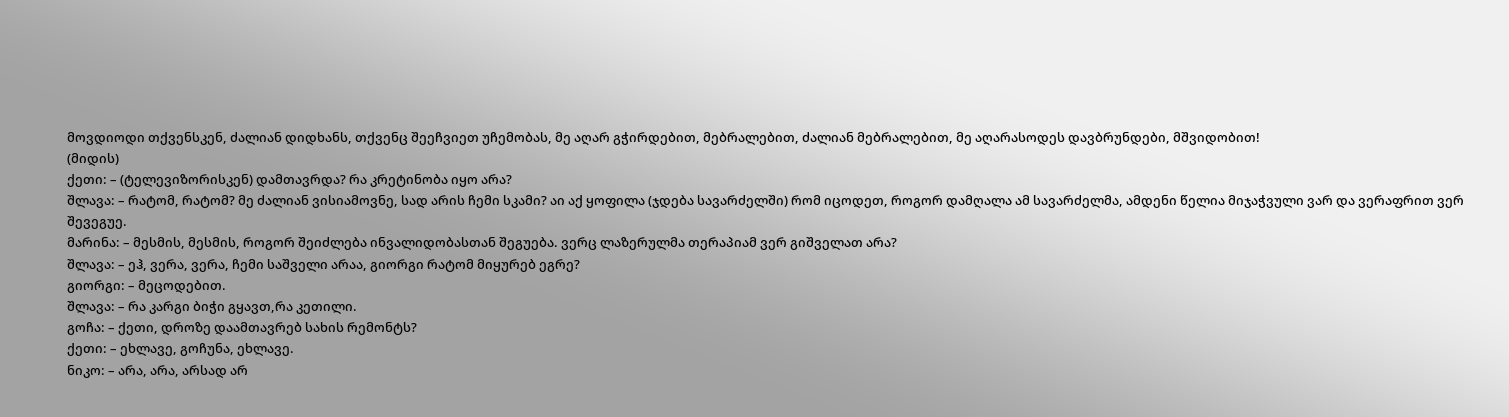მოვდიოდი თქვენსკენ, ძალიან დიდხანს, თქვენც შეეჩვიეთ უჩემობას, მე აღარ გჭირდებით, მებრალებით, ძალიან მებრალებით, მე აღარასოდეს დავბრუნდები, მშვიდობით!
(მიდის)
ქეთი: – (ტელევიზორისკენ) დამთავრდა? რა კრეტინობა იყო არა?
შლავა: – რატომ, რატომ? მე ძალიან ვისიამოვნე, სად არის ჩემი სკამი? აი აქ ყოფილა (ჯდება სავარძელში) რომ იცოდეთ, როგორ დამღალა ამ სავარძელმა, ამდენი წელია მიჯაჭვული ვარ და ვერაფრით ვერ შევეგუე.
მარინა: – მესმის, მესმის, როგორ შეიძლება ინვალიდობასთან შეგუება. ვერც ლაზერულმა თერაპიამ ვერ გიშველათ არა?
შლავა: – ეჰ, ვერა, ვერა, ჩემი საშველი არაა, გიორგი რატომ მიყურებ ეგრე?
გიორგი: – მეცოდებით.
შლავა: – რა კარგი ბიჭი გყავთ,რა კეთილი.
გოჩა: – ქეთი, დროზე დაამთავრებ სახის რემონტს?
ქეთი: – ეხლავე, გოჩუნა, ეხლავე.
ნიკო: – არა, არა, არსად არ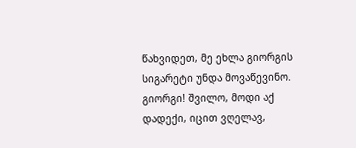წახვიდეთ, მე ეხლა გიორგის სიგარეტი უნდა მოვაწევინო. გიორგი! შვილო, მოდი აქ დადექი, იცით ვღელავ,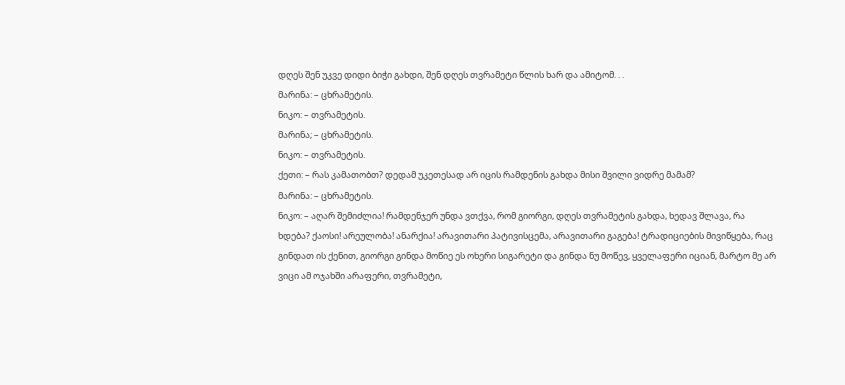დღეს შენ უკვე დიდი ბიჭი გახდი, შენ დღეს თვრამეტი წლის ხარ და ამიტომ. . .
მარინა: – ცხრამეტის.
ნიკო: – თვრამეტის.
მარინა; – ცხრამეტის.
ნიკო: – თვრამეტის.
ქეთი: – რას კამათობთ? დედამ უკეთესად არ იცის რამდენის გახდა მისი შვილი ვიდრე მამამ?
მარინა: – ცხრამეტის.
ნიკო: – აღარ შემიძლია! რამდენჯერ უნდა ვთქვა, რომ გიორგი, დღეს თვრამეტის გახდა, ხედავ შლავა, რა ხდება? ქაოსი! არეულობა! ანარქია! არავითარი პატივისცემა, არავითარი გაგება! ტრადიციების მივიწყება, რაც გინდათ ის ქენით, გიორგი გინდა მოწიე ეს ოხერი სიგარეტი და გინდა ნუ მოწევ, ყველაფერი იციან, მარტო მე არ ვიცი ამ ოჯახში არაფერი, თვრამეტი,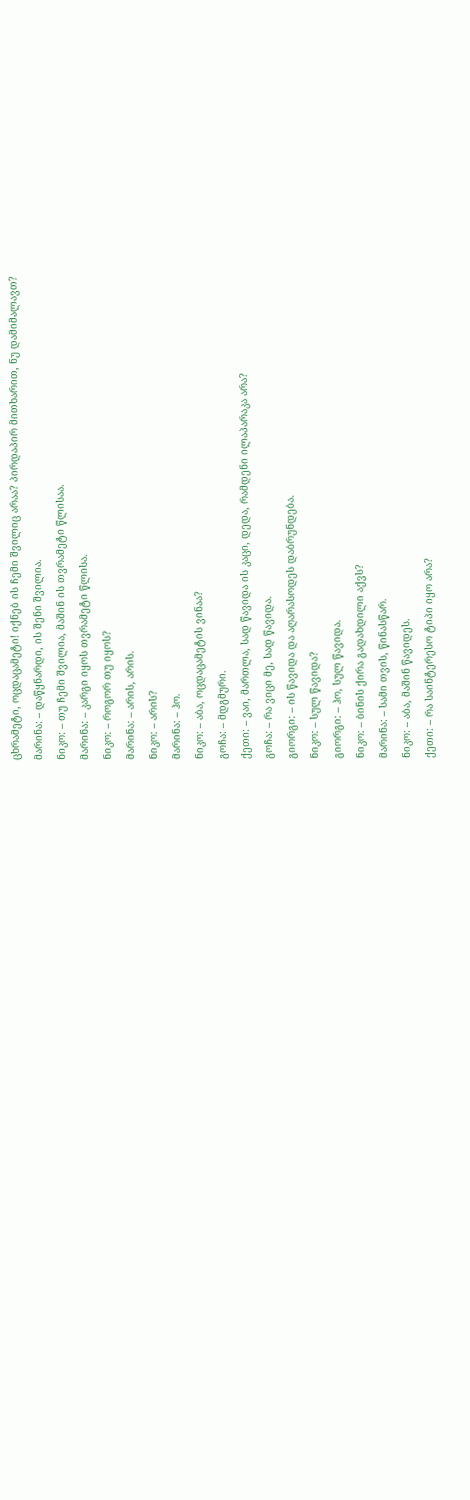ცხრამეტი, ოცდაცამეტი! იქნებ ის ჩემი შვილიც არაა? პირდაპირ მითხარით, ნუ დამიმალავთ?
მარინა: – დაწყნარდი, ის შენი შვილია.
ნიკო: – თუ ჩემი შვილია, მაშინ ის თვრამეტი წლისაა.
მარინა: – კარგი იყოს თვრამეტი წლისა.
ნიკო: – როგორ თუ იყოს?
მარინა: – არის, არის.
ნიკო: – არის?
მარინა: – ჰო.
ნიკო: – აბა, ოცდაცამეტის ვინაა?
გოჩა: – მდგმური.
ქეთი: – ვაი, მართლა, სად წავიდა ის კაცი, დედა, რამდენი ილაპარაკა არა?
გოჩა: – რა ვიცი მე, სად წავიდა.
გიორგი: – ის წავიდა და აღარასოდეს დაბრუნდება.
ნიკო: – სულ წავიდა?
გიორგი: – ჰო, სულ წავიდა.
ნიკო: – ბინის ქირა გადახდილი აქვს?
მარინა: – სამი თვის, წინასწარ.
ნიკო: – აბა, მაშინ წავიდეს.
ქეთი: – რა საინტერესო ტიპი იყო არა?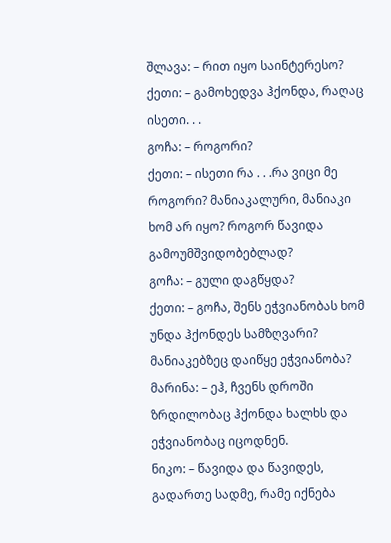შლავა: – რით იყო საინტერესო?
ქეთი: – გამოხედვა ჰქონდა, რაღაც ისეთი. . .
გოჩა: – როგორი?
ქეთი: – ისეთი რა . . .რა ვიცი მე როგორი? მანიაკალური, მანიაკი ხომ არ იყო? როგორ წავიდა გამოუმშვიდობებლად?
გოჩა: – გული დაგწყდა?
ქეთი: – გოჩა, შენს ეჭვიანობას ხომ უნდა ჰქონდეს სამზღვარი? მანიაკებზეც დაიწყე ეჭვიანობა?
მარინა: – ეჰ, ჩვენს დროში ზრდილობაც ჰქონდა ხალხს და ეჭვიანობაც იცოდნენ.
ნიკო: – წავიდა და წავიდეს, გადართე სადმე, რამე იქნება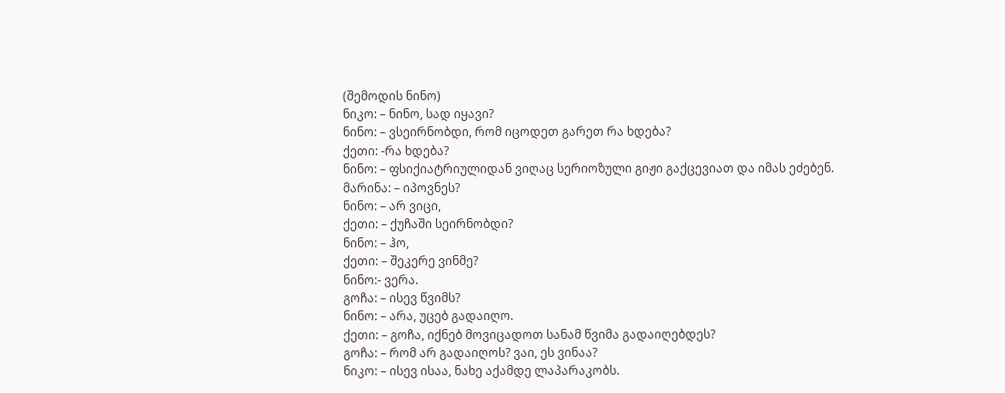(შემოდის ნინო)
ნიკო: – ნინო, სად იყავი?
ნინო: – ვსეირნობდი, რომ იცოდეთ გარეთ რა ხდება?
ქეთი: -რა ხდება?
ნინო: – ფსიქიატრიულიდან ვიღაც სერიოზული გიჟი გაქცევიათ და იმას ეძებენ.
მარინა: – იპოვნეს?
ნინო: – არ ვიცი,
ქეთი: – ქუჩაში სეირნობდი?
ნინო: – ჰო,
ქეთი: – შეკერე ვინმე?
ნინო:- ვერა.
გოჩა: – ისევ წვიმს?
ნინო: – არა, უცებ გადაიღო.
ქეთი: – გოჩა, იქნებ მოვიცადოთ სანამ წვიმა გადაიღებდეს?
გოჩა: – რომ არ გადაიღოს? ვაი, ეს ვინაა?
ნიკო: – ისევ ისაა, ნახე აქამდე ლაპარაკობს.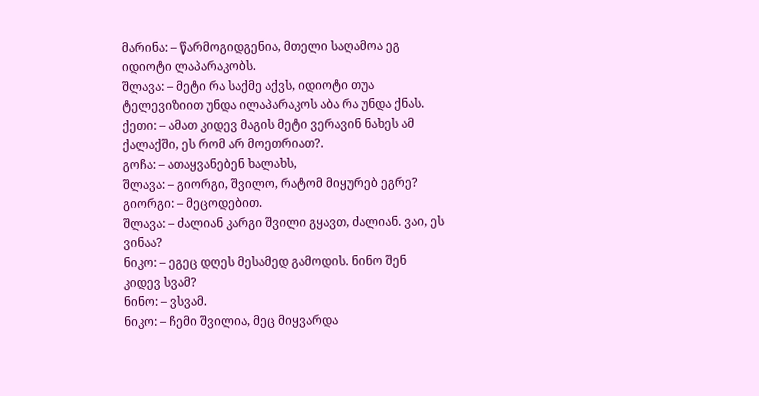მარინა: – წარმოგიდგენია, მთელი საღამოა ეგ იდიოტი ლაპარაკობს.
შლავა: – მეტი რა საქმე აქვს, იდიოტი თუა ტელევიზიით უნდა ილაპარაკოს აბა რა უნდა ქნას.
ქეთი: – ამათ კიდევ მაგის მეტი ვერავინ ნახეს ამ ქალაქში, ეს რომ არ მოეთრიათ?.
გოჩა: – ათაყვანებენ ხალახს,
შლავა: – გიორგი, შვილო, რატომ მიყურებ ეგრე?
გიორგი: – მეცოდებით.
შლავა: – ძალიან კარგი შვილი გყავთ, ძალიან. ვაი, ეს ვინაა?
ნიკო: – ეგეც დღეს მესამედ გამოდის. ნინო შენ კიდევ სვამ?
ნინო: – ვსვამ.
ნიკო: – ჩემი შვილია, მეც მიყვარდა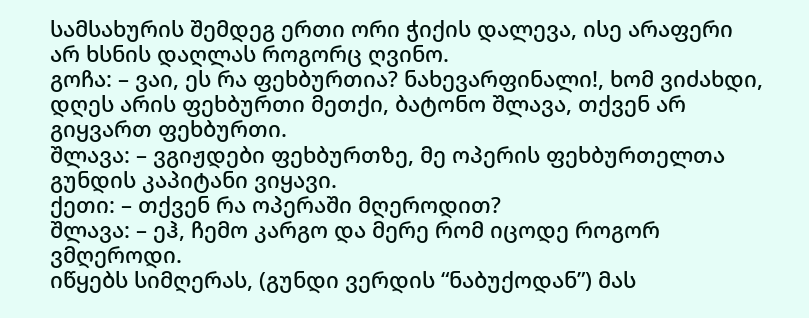სამსახურის შემდეგ ერთი ორი ჭიქის დალევა, ისე არაფერი არ ხსნის დაღლას როგორც ღვინო.
გოჩა: – ვაი, ეს რა ფეხბურთია? ნახევარფინალი!, ხომ ვიძახდი, დღეს არის ფეხბურთი მეთქი, ბატონო შლავა, თქვენ არ გიყვართ ფეხბურთი.
შლავა: – ვგიჟდები ფეხბურთზე, მე ოპერის ფეხბურთელთა გუნდის კაპიტანი ვიყავი.
ქეთი: – თქვენ რა ოპერაში მღეროდით?
შლავა: – ეჰ, ჩემო კარგო და მერე რომ იცოდე როგორ ვმღეროდი.
იწყებს სიმღერას, (გუნდი ვერდის “ნაბუქოდან”) მას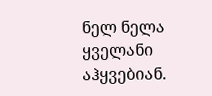ნელ ნელა ყველანი აჰყვებიან.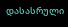დასასრული